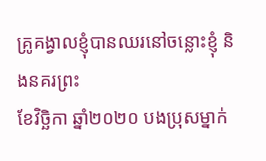គ្រូគង្វាលខ្ញុំបានឈរនៅចន្លោះខ្ញុំ និងនគរព្រះ
ខែវិច្ឆិកា ឆ្នាំ២០២០ បងប្រុសម្នាក់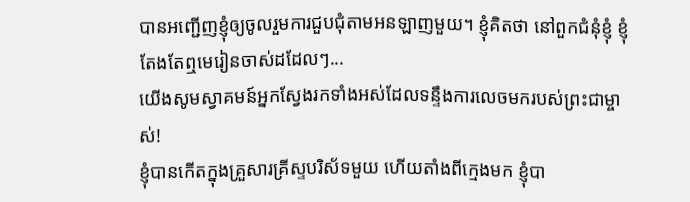បានអញ្ជើញខ្ញុំឲ្យចូលរួមការជួបជុំតាមអនឡាញមួយ។ ខ្ញុំគិតថា នៅពួកជំនុំខ្ញុំ ខ្ញុំតែងតែឮមេរៀនចាស់ដដែលៗ...
យើងសូមស្វាគមន៍អ្នកស្វែងរកទាំងអស់ដែលទន្ទឹងការលេចមករបស់ព្រះជាម្ចាស់!
ខ្ញុំបានកើតក្នុងគ្រួសារគ្រីស្ទបរិស័ទមួយ ហើយតាំងពីក្មេងមក ខ្ញុំបា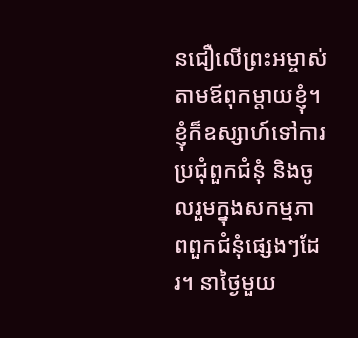នជឿលើព្រះអម្ចាស់តាមឪពុកម្តាយខ្ញុំ។ ខ្ញុំក៏ឧស្សាហ៍ទៅការប្រជុំពួកជំនុំ និងចូលរួមក្នុងសកម្មភាពពួកជំនុំផ្សេងៗដែរ។ នាថ្ងៃមួយ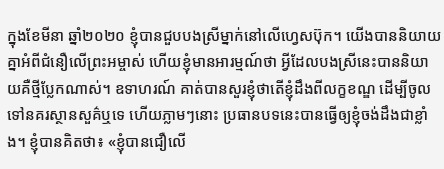ក្នុងខែមីនា ឆ្នាំ២០២០ ខ្ញុំបានជួបបងស្រីម្នាក់នៅលើហ្វេសប៊ុក។ យើងបាននិយាយគ្នាអំពីជំនឿលើព្រះអម្ចាស់ ហើយខ្ញុំមានអារម្មណ៍ថា អ្វីដែលបងស្រីនេះបាននិយាយគឺថ្មីប្លែកណាស់។ ឧទាហរណ៍ គាត់បានសួរខ្ញុំថាតើខ្ញុំដឹងពីលក្ខខណ្ឌ ដើម្បីចូលទៅនគរស្ថានសួគ៌ឬទេ ហើយភ្លាមៗនោះ ប្រធានបទនេះបានធ្វើឲ្យខ្ញុំចង់ដឹងជាខ្លាំង។ ខ្ញុំបានគិតថា៖ «ខ្ញុំបានជឿលើ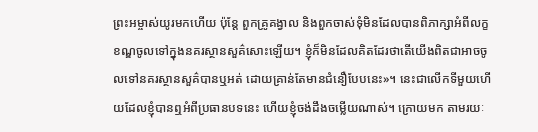ព្រះអម្ចាស់យូរមកហើយ ប៉ុន្តែ ពួកគ្រូគង្វាល និងពួកចាស់ទុំមិនដែលបានពិភាក្សាអំពីលក្ខខណ្ឌចូលទៅក្នុងនគរស្ថានសួគ៌សោះឡើយ។ ខ្ញុំក៏មិនដែលគិតដែរថាតើយើងពិតជាអាចចូលទៅនគរស្ថានសួគ៌បានឬអត់ ដោយគ្រាន់តែមានជំនឿបែបនេះ»។ នេះជាលើកទីមួយហើយដែលខ្ញុំបានឮអំពីប្រធានបទនេះ ហើយខ្ញុំចង់ដឹងចម្លើយណាស់។ ក្រោយមក តាមរយៈ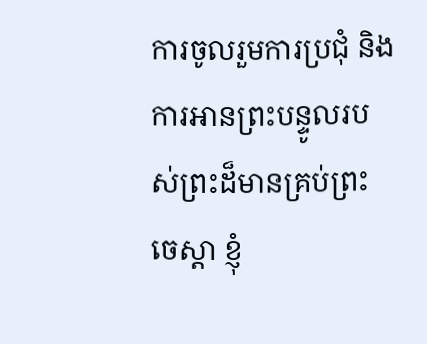ការចូលរួមការប្រជុំ និងការអានព្រះបន្ទូលរបស់ព្រះដ៏មានគ្រប់ព្រះចេស្ដា ខ្ញុំ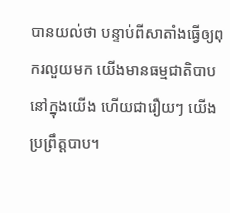បានយល់ថា បន្ទាប់ពីសាតាំងធ្វើឲ្យពុករលួយមក យើងមានធម្មជាតិបាបនៅក្នុងយើង ហើយជារឿយៗ យើងប្រព្រឹត្តបាប។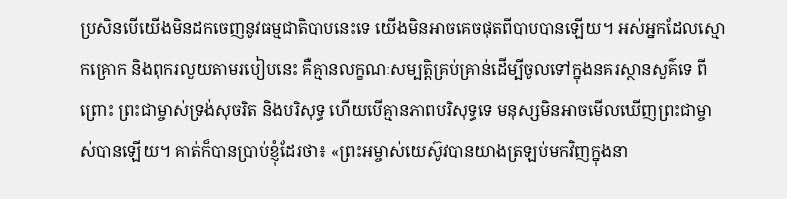ប្រសិនបើយើងមិនដកចេញនូវធម្មជាតិបាបនេះទេ យើងមិនអាចគេចផុតពីបាបបានឡើយ។ អស់អ្នកដែលស្មោកគ្រោក និងពុករលួយតាមរបៀបនេះ គឺគ្មានលក្ខណៈសម្បត្តិគ្រប់គ្រាន់ដើម្បីចូលទៅក្នុងនគរស្ថានសួគ៌ទេ ពីព្រោះ ព្រះជាម្ចាស់ទ្រង់សុចរិត និងបរិសុទ្ធ ហើយបើគ្មានភាពបរិសុទ្ធទេ មនុស្សមិនអាចមើលឃើញព្រះជាម្ចាស់បានឡើយ។ គាត់ក៏បានប្រាប់ខ្ញុំដែរថា៖ «ព្រះអម្ចាស់យេស៊ូវបានយាងត្រឡប់មកវិញក្នុងនា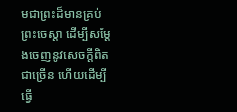មជាព្រះដ៏មានគ្រប់ព្រះចេស្ដា ដើម្បីសម្ដែងចេញនូវសេចក្ដីពិតជាច្រើន ហើយដើម្បីធ្វើ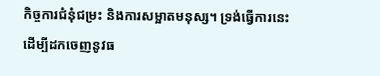កិច្ចការជំនុំជម្រះ និងការសម្អាតមនុស្ស។ ទ្រង់ធ្វើការនេះ ដើម្បីដកចេញនូវធ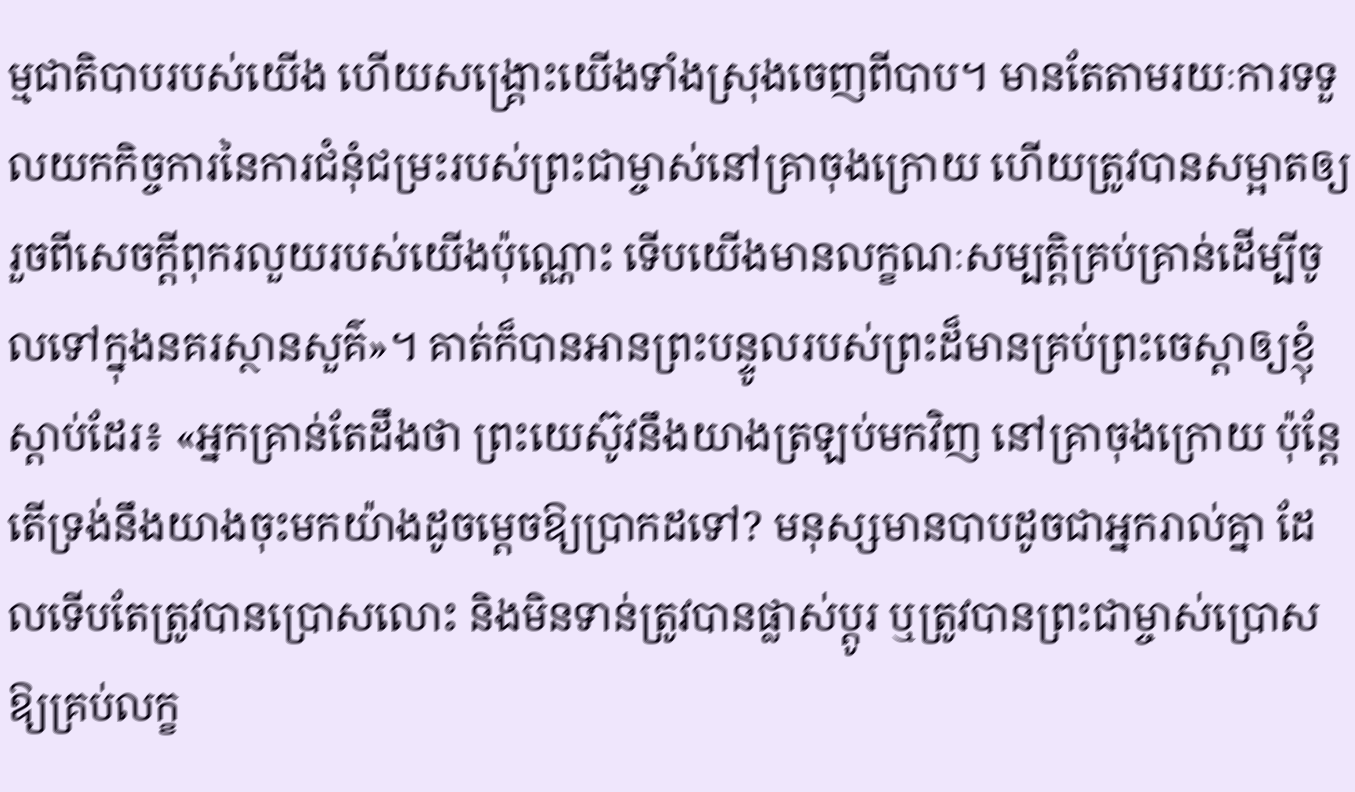ម្មជាតិបាបរបស់យើង ហើយសង្គ្រោះយើងទាំងស្រុងចេញពីបាប។ មានតែតាមរយៈការទទួលយកកិច្ចការនៃការជំនុំជម្រះរបស់ព្រះជាម្ចាស់នៅគ្រាចុងក្រោយ ហើយត្រូវបានសម្អាតឲ្យរួចពីសេចក្ដីពុករលួយរបស់យើងប៉ុណ្ណោះ ទើបយើងមានលក្ខណៈសម្បត្តិគ្រប់គ្រាន់ដើម្បីចូលទៅក្នុងនគរស្ថានសួគ៌»។ គាត់ក៏បានអានព្រះបន្ទូលរបស់ព្រះដ៏មានគ្រប់ព្រះចេស្ដាឲ្យខ្ញុំស្ដាប់ដែរ៖ «អ្នកគ្រាន់តែដឹងថា ព្រះយេស៊ូវនឹងយាងត្រឡប់មកវិញ នៅគ្រាចុងក្រោយ ប៉ុន្តែតើទ្រង់នឹងយាងចុះមកយ៉ាងដូចម្ដេចឱ្យប្រាកដទៅ? មនុស្សមានបាបដូចជាអ្នករាល់គ្នា ដែលទើបតែត្រូវបានប្រោសលោះ និងមិនទាន់ត្រូវបានផ្លាស់ប្ដូរ ឬត្រូវបានព្រះជាម្ចាស់ប្រោសឱ្យគ្រប់លក្ខ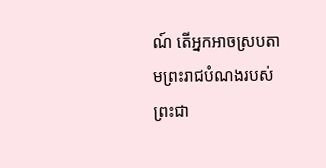ណ៍ តើអ្នកអាចស្របតាមព្រះរាជបំណងរបស់ព្រះជា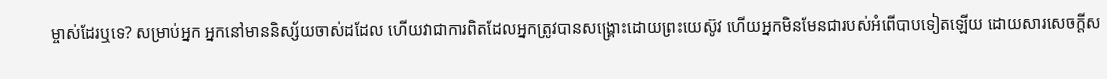ម្ចាស់ដែរឬទេ? សម្រាប់អ្នក អ្នកនៅមាននិស្ស័យចាស់ដដែល ហើយវាជាការពិតដែលអ្នកត្រូវបានសង្រ្គោះដោយព្រះយេស៊ូវ ហើយអ្នកមិនមែនជារបស់អំពើបាបទៀតឡើយ ដោយសារសេចក្តីស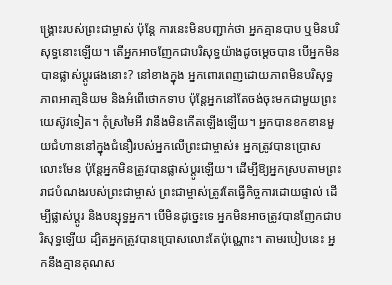ង្រ្គោះរបស់ព្រះជាម្ចាស់ ប៉ុន្តែ ការនេះមិនបញ្ជាក់ថា អ្នកគ្មានបាប ឬមិនបរិសុទ្ធនោះឡើយ។ តើអ្នកអាចញែកជាបរិសុទ្ធយ៉ាងដូចម្ដេចបាន បើអ្នកមិនបានផ្លាស់ប្ដូរផងនោះ? នៅខាងក្នុង អ្នកពោរពេញដោយភាពមិនបរិសុទ្ធ ភាពអាតា្មនិយម និងអំពើថោកទាប ប៉ុន្តែអ្នកនៅតែចង់ចុះមកជាមួយព្រះយេស៊ូវទៀត។ កុំស្រមៃអី វានឹងមិនកើតឡើងឡើយ។ អ្នកបានខកខានមួយជំហាននៅក្នុងជំនឿរបស់អ្នកលើព្រះជាម្ចាស់៖ អ្នកត្រូវបានប្រោសលោះមែន ប៉ុន្តែអ្នកមិនត្រូវបានផ្លាស់ប្ដូរឡើយ។ ដើម្បីឱ្យអ្នកស្របតាមព្រះរាជបំណងរបស់ព្រះជាម្ចាស់ ព្រះជាម្ចាស់ត្រូវតែធ្វើកិច្ចការដោយផ្ទាល់ ដើម្បីផ្លាស់ប្ដូរ និងបន្សុទ្ធអ្នក។ បើមិនដូច្នេះទេ អ្នកមិនអាចត្រូវបានញែកជាបរិសុទ្ធឡើយ ដ្បិតអ្នកត្រូវបានប្រោសលោះតែប៉ុណ្ណោះ។ តាមរបៀបនេះ អ្នកនឹងគ្មានគុណស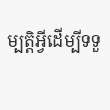ម្បត្តិអ្វីដើម្បីទទួ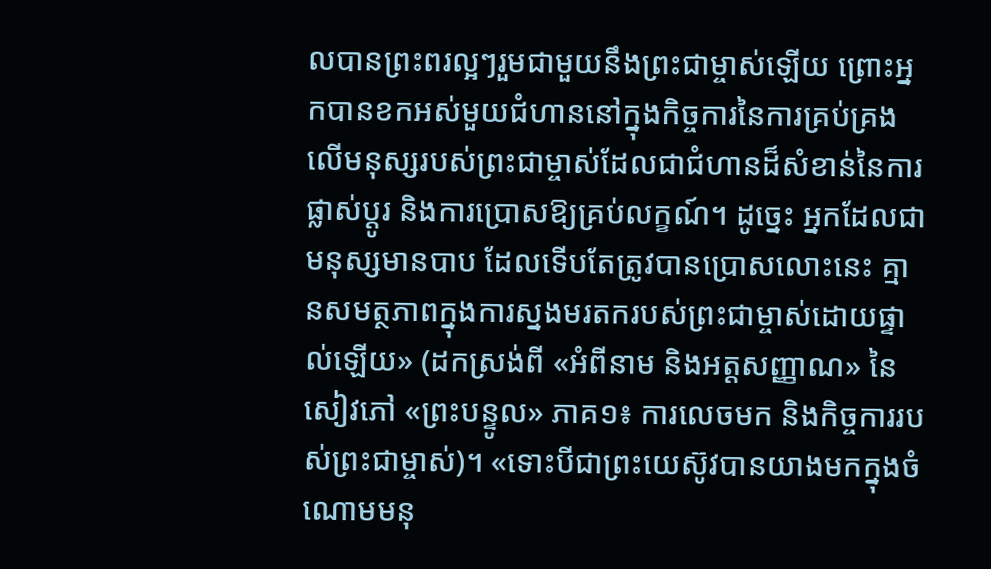លបានព្រះពរល្អៗរួមជាមួយនឹងព្រះជាម្ចាស់ឡើយ ព្រោះអ្នកបានខកអស់មួយជំហាននៅក្នុងកិច្ចការនៃការគ្រប់គ្រងលើមនុស្សរបស់ព្រះជាម្ចាស់ដែលជាជំហានដ៏សំខាន់នៃការផ្លាស់ប្ដូរ និងការប្រោសឱ្យគ្រប់លក្ខណ៍។ ដូច្នេះ អ្នកដែលជាមនុស្សមានបាប ដែលទើបតែត្រូវបានប្រោសលោះនេះ គ្មានសមត្ថភាពក្នុងការស្នងមរតករបស់ព្រះជាម្ចាស់ដោយផ្ទាល់ឡើយ» (ដកស្រង់ពី «អំពីនាម និងអត្តសញ្ញាណ» នៃសៀវភៅ «ព្រះបន្ទូល» ភាគ១៖ ការលេចមក និងកិច្ចការរបស់ព្រះជាម្ចាស់)។ «ទោះបីជាព្រះយេស៊ូវបានយាងមកក្នុងចំណោមមនុ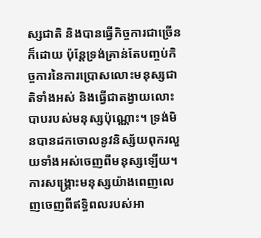ស្សជាតិ និងបានធ្វើកិច្ចការជាច្រើនក៏ដោយ ប៉ុន្តែទ្រង់គ្រាន់តែបញ្ចប់កិច្ចការនៃការប្រោសលោះមនុស្សជាតិទាំងអស់ និងធ្វើជាតង្វាយលោះបាបរបស់មនុស្សប៉ុណ្ណោះ។ ទ្រង់មិនបានដកចោលនូវនិស្ស័យពុករលួយទាំងអស់ចេញពីមនុស្សឡើយ។ ការសង្រ្គោះមនុស្សយ៉ាងពេញលេញចេញពីឥទ្ធិពលរបស់អា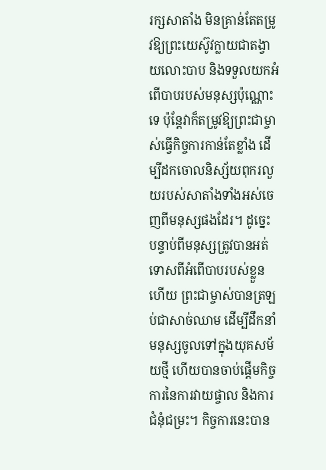រក្សសាតាំង មិនគ្រាន់តែតម្រូវឱ្យព្រះយេស៊ូវក្លាយជាតង្វាយលោះបាប និងទទួលយកអំពើបាបរបស់មនុស្សប៉ុណ្ណោះទេ ប៉ុន្តែវាក៏តម្រូវឱ្យព្រះជាម្ចាស់ធ្វើកិច្ចការកាន់តែខ្លាំង ដើម្បីដកចោលនិស្ស័យពុករលួយរបស់សាតាំងទាំងអស់ចេញពីមនុស្សផងដែរ។ ដូច្នេះ បន្ទាប់ពីមនុស្សត្រូវបានអត់ទោសពីអំពើបាបរបស់ខ្លួនហើយ ព្រះជាម្ចាស់បានត្រឡប់ជាសាច់ឈាម ដើម្បីដឹកនាំមនុស្សចូលទៅក្នុងយុគសម័យថ្មី ហើយបានចាប់ផ្ដើមកិច្ចការនៃការវាយផ្ចាល និងការជំនុំជម្រះ។ កិច្ចការនេះបាន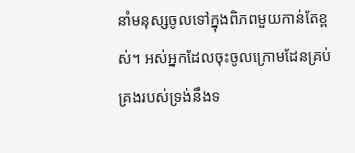នាំមនុស្សចូលទៅក្នុងពិភពមួយកាន់តែខ្ពស់។ អស់អ្នកដែលចុះចូលក្រោមដែនគ្រប់គ្រងរបស់ទ្រង់នឹងទ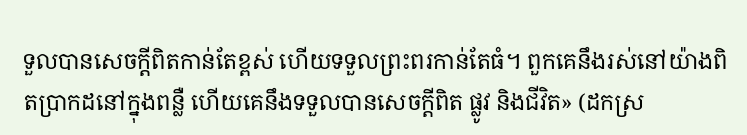ទួលបានសេចក្តីពិតកាន់តែខ្ពស់ ហើយទទួលព្រះពរកាន់តែធំ។ ពួកគេនឹងរស់នៅយ៉ាងពិតប្រាកដនៅក្នុងពន្លឺ ហើយគេនឹងទទួលបានសេចក្តីពិត ផ្លូវ និងជីវិត» (ដកស្រ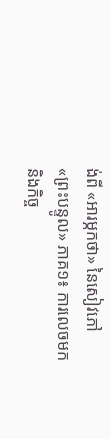ង់ពី «អារម្ភកថា» នៃសៀវភៅ «ព្រះបន្ទូល» ភាគ១៖ ការលេចមក និងកិច្ច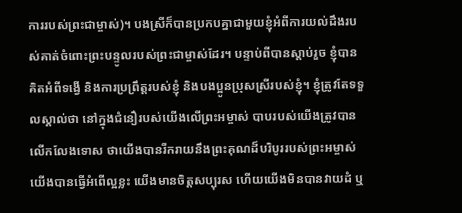ការរបស់ព្រះជាម្ចាស់)។ បងស្រីក៏បានប្រកបគ្នាជាមួយខ្ញុំអំពីការយល់ដឹងរបស់គាត់ចំពោះព្រះបន្ទូលរបស់ព្រះជាម្ចាស់ដែរ។ បន្ទាប់ពីបានស្ដាប់រួច ខ្ញុំបានគិតអំពីទង្វើ និងការប្រព្រឹត្តរបស់ខ្ញុំ និងបងប្អូនប្រុសស្រីរបស់ខ្ញុំ។ ខ្ញុំត្រូវតែទទួលស្គាល់ថា នៅក្នុងជំនឿរបស់យើងលើព្រះអម្ចាស់ បាបរបស់យើងត្រូវបានលើកលែងទោស ថាយើងបានរីករាយនឹងព្រះគុណដ៏បរិបូររបស់ព្រះអម្ចាស់ យើងបានធ្វើអំពើល្អខ្លះ យើងមានចិត្តសប្បុរស ហើយយើងមិនបានវាយដំ ឬ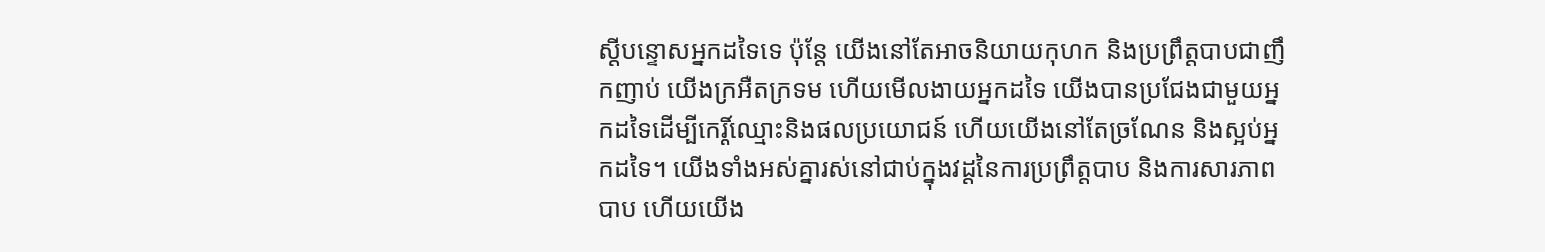ស្ដីបន្ទោសអ្នកដទៃទេ ប៉ុន្តែ យើងនៅតែអាចនិយាយកុហក និងប្រព្រឹត្តបាបជាញឹកញាប់ យើងក្រអឺតក្រទម ហើយមើលងាយអ្នកដទៃ យើងបានប្រជែងជាមួយអ្នកដទៃដើម្បីកេរ្តិ៍ឈ្មោះនិងផលប្រយោជន៍ ហើយយើងនៅតែច្រណែន និងស្អប់អ្នកដទៃ។ យើងទាំងអស់គ្នារស់នៅជាប់ក្នុងវដ្តនៃការប្រព្រឹត្តបាប និងការសារភាពបាប ហើយយើង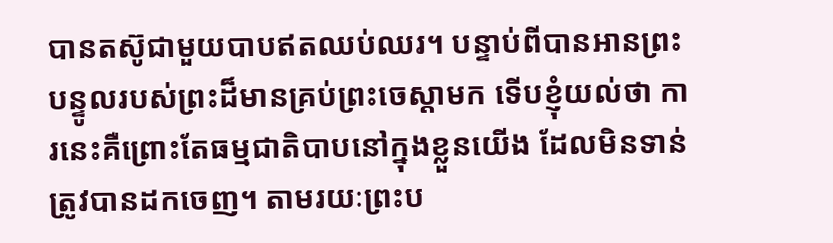បានតស៊ូជាមួយបាបឥតឈប់ឈរ។ បន្ទាប់ពីបានអានព្រះបន្ទូលរបស់ព្រះដ៏មានគ្រប់ព្រះចេស្ដាមក ទើបខ្ញុំយល់ថា ការនេះគឺព្រោះតែធម្មជាតិបាបនៅក្នុងខ្លួនយើង ដែលមិនទាន់ត្រូវបានដកចេញ។ តាមរយៈព្រះប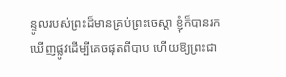ន្ទូលរបស់ព្រះដ៏មានគ្រប់ព្រះចេស្ដា ខ្ញុំក៏បានរកឃើញផ្លូវដើម្បីគេចផុតពីបាប ហើយឱ្យព្រះជា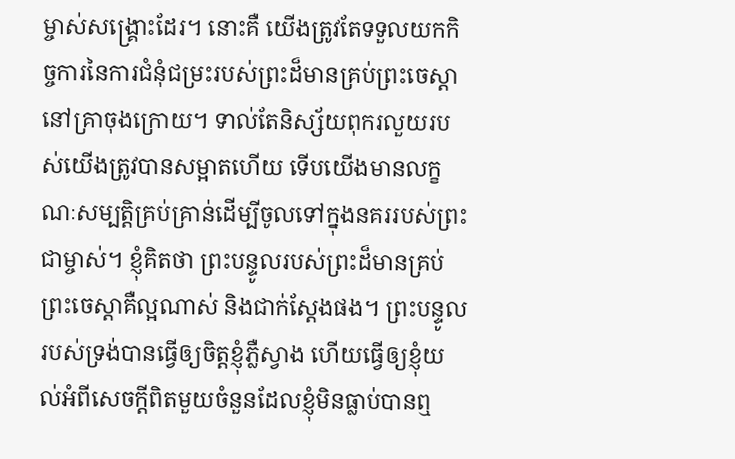ម្ចាស់សង្គ្រោះដែរ។ នោះគឺ យើងត្រូវតែទទួលយកកិច្ចការនៃការជំនុំជម្រះរបស់ព្រះដ៏មានគ្រប់ព្រះចេស្ដានៅគ្រាចុងក្រោយ។ ទាល់តែនិស្ស័យពុករលួយរបស់យើងត្រូវបានសម្អាតហើយ ទើបយើងមានលក្ខណៈសម្បត្តិគ្រប់គ្រាន់ដើម្បីចូលទៅក្នុងនគររបស់ព្រះជាម្ចាស់។ ខ្ញុំគិតថា ព្រះបន្ទូលរបស់ព្រះដ៏មានគ្រប់ព្រះចេស្ដាគឺល្អណាស់ និងជាក់ស្ដែងផង។ ព្រះបន្ទូលរបស់ទ្រង់បានធ្វើឲ្យចិត្តខ្ញុំភ្លឺស្វាង ហើយធ្វើឲ្យខ្ញុំយល់អំពីសេចក្ដីពិតមួយចំនួនដែលខ្ញុំមិនធ្លាប់បានឮ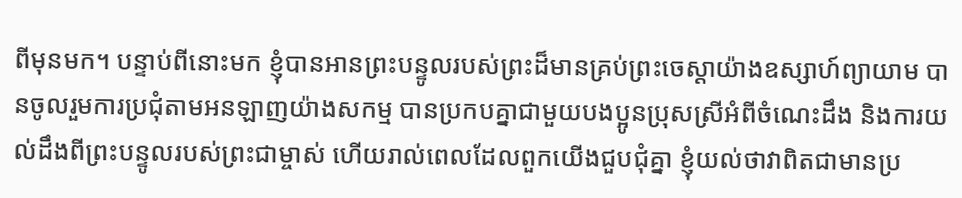ពីមុនមក។ បន្ទាប់ពីនោះមក ខ្ញុំបានអានព្រះបន្ទូលរបស់ព្រះដ៏មានគ្រប់ព្រះចេស្ដាយ៉ាងឧស្សាហ៍ព្យាយាម បានចូលរួមការប្រជុំតាមអនឡាញយ៉ាងសកម្ម បានប្រកបគ្នាជាមួយបងប្អូនប្រុសស្រីអំពីចំណេះដឹង និងការយល់ដឹងពីព្រះបន្ទូលរបស់ព្រះជាម្ចាស់ ហើយរាល់ពេលដែលពួកយើងជួបជុំគ្នា ខ្ញុំយល់ថាវាពិតជាមានប្រ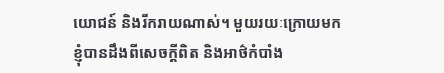យោជន៍ និងរីករាយណាស់។ មួយរយៈក្រោយមក ខ្ញុំបានដឹងពីសេចក្ដីពិត និងអាថ៌កំបាំង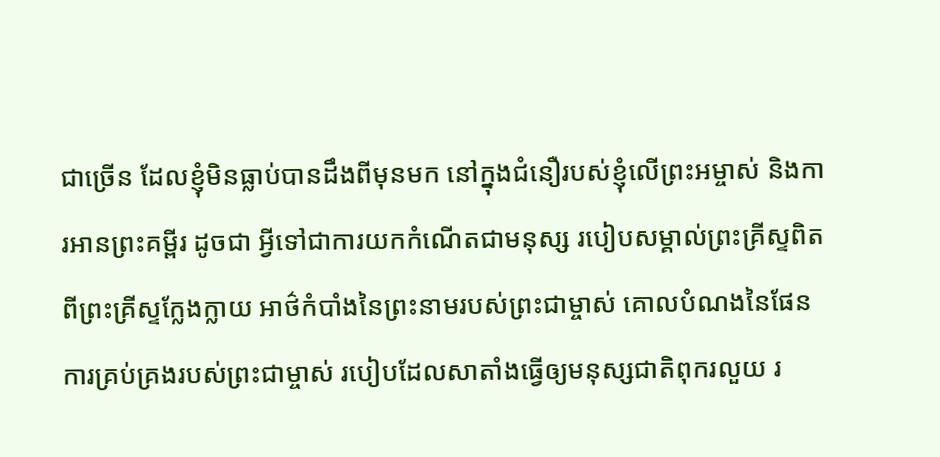ជាច្រើន ដែលខ្ញុំមិនធ្លាប់បានដឹងពីមុនមក នៅក្នុងជំនឿរបស់ខ្ញុំលើព្រះអម្ចាស់ និងការអានព្រះគម្ពីរ ដូចជា អ្វីទៅជាការយកកំណើតជាមនុស្ស របៀបសម្គាល់ព្រះគ្រីស្ទពិតពីព្រះគ្រីស្ទក្លែងក្លាយ អាថ៌កំបាំងនៃព្រះនាមរបស់ព្រះជាម្ចាស់ គោលបំណងនៃផែនការគ្រប់គ្រងរបស់ព្រះជាម្ចាស់ របៀបដែលសាតាំងធ្វើឲ្យមនុស្សជាតិពុករលួយ រ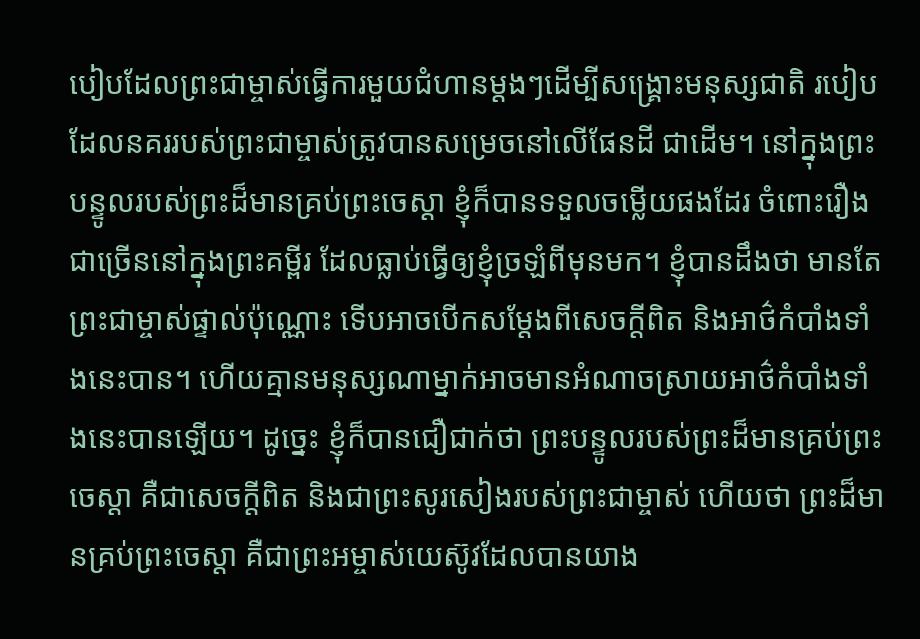បៀបដែលព្រះជាម្ចាស់ធ្វើការមួយជំហានម្ដងៗដើម្បីសង្គ្រោះមនុស្សជាតិ របៀបដែលនគររបស់ព្រះជាម្ចាស់ត្រូវបានសម្រេចនៅលើផែនដី ជាដើម។ នៅក្នុងព្រះបន្ទូលរបស់ព្រះដ៏មានគ្រប់ព្រះចេស្ដា ខ្ញុំក៏បានទទួលចម្លើយផងដែរ ចំពោះរឿងជាច្រើននៅក្នុងព្រះគម្ពីរ ដែលធ្លាប់ធ្វើឲ្យខ្ញុំច្រឡំពីមុនមក។ ខ្ញុំបានដឹងថា មានតែព្រះជាម្ចាស់ផ្ទាល់ប៉ុណ្ណោះ ទើបអាចបើកសម្ដែងពីសេចក្ដីពិត និងអាថ៌កំបាំងទាំងនេះបាន។ ហើយគ្មានមនុស្សណាម្នាក់អាចមានអំណាចស្រាយអាថ៌កំបាំងទាំងនេះបានឡើយ។ ដូច្នេះ ខ្ញុំក៏បានជឿជាក់ថា ព្រះបន្ទូលរបស់ព្រះដ៏មានគ្រប់ព្រះចេស្ដា គឺជាសេចក្ដីពិត និងជាព្រះសូរសៀងរបស់ព្រះជាម្ចាស់ ហើយថា ព្រះដ៏មានគ្រប់ព្រះចេស្ដា គឺជាព្រះអម្ចាស់យេស៊ូវដែលបានយាង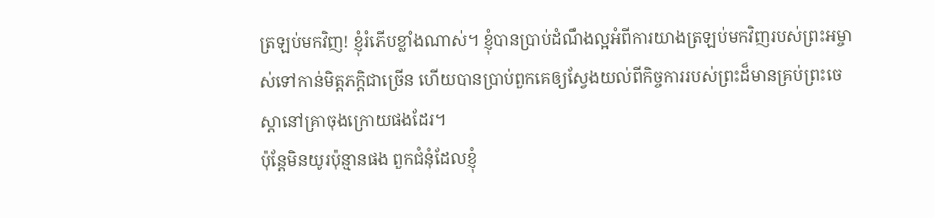ត្រឡប់មកវិញ! ខ្ញុំរំភើបខ្លាំងណាស់។ ខ្ញុំបានប្រាប់ដំណឹងល្អអំពីការយាងត្រឡប់មកវិញរបស់ព្រះអម្ចាស់ទៅកាន់មិត្តភក្តិជាច្រើន ហើយបានប្រាប់ពួកគេឲ្យស្វែងយល់ពីកិច្ចការរបស់ព្រះដ៏មានគ្រប់ព្រះចេស្ដានៅគ្រាចុងក្រោយផងដែរ។
ប៉ុន្តែមិនយូរប៉ុន្មានផង ពួកជំនុំដែលខ្ញុំ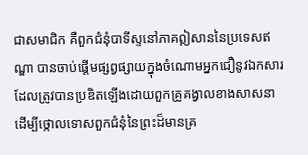ជាសមាជិក គឺពួកជំនុំបាទីស្ទនៅភាគឦសាននៃប្រទេសឥណ្ឌា បានចាប់ផ្ដើមផ្សព្វផ្សាយក្នុងចំណោមអ្នកជឿនូវឯកសារ ដែលត្រូវបានប្រឌិតឡើងដោយពួកគ្រូគង្វាលខាងសាសនា ដើម្បីថ្កោលទោសពួកជំនុំនៃព្រះដ៏មានគ្រ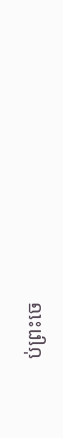ប់ព្រះចេ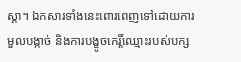ស្ដា។ ឯកសារទាំងនេះពោរពេញទៅដោយការមួលបង្កាច់ និងការបង្ខូចកេរ្តិ៍ឈ្មោះរបស់បក្ស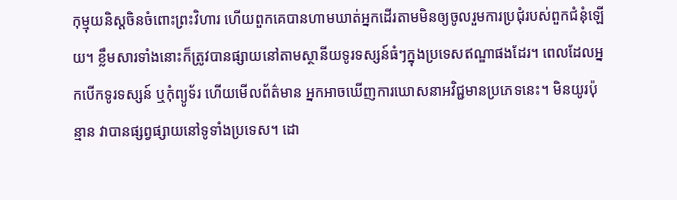កុម្មុយនិស្តចិនចំពោះព្រះវិហារ ហើយពួកគេបានហាមឃាត់អ្នកដើរតាមមិនឲ្យចូលរួមការប្រជុំរបស់ពួកជំនុំឡើយ។ ខ្លឹមសារទាំងនោះក៏ត្រូវបានផ្សាយនៅតាមស្ថានីយទូរទស្សន៍ធំៗក្នុងប្រទេសឥណ្ឌាផងដែរ។ ពេលដែលអ្នកបើកទូរទស្សន៍ ឬកុំព្យូទ័រ ហើយមើលព័ត៌មាន អ្នកអាចឃើញការឃោសនាអវិជ្ជមានប្រភេទនេះ។ មិនយូរប៉ុន្មាន វាបានផ្សព្វផ្សាយនៅទូទាំងប្រទេស។ ដោ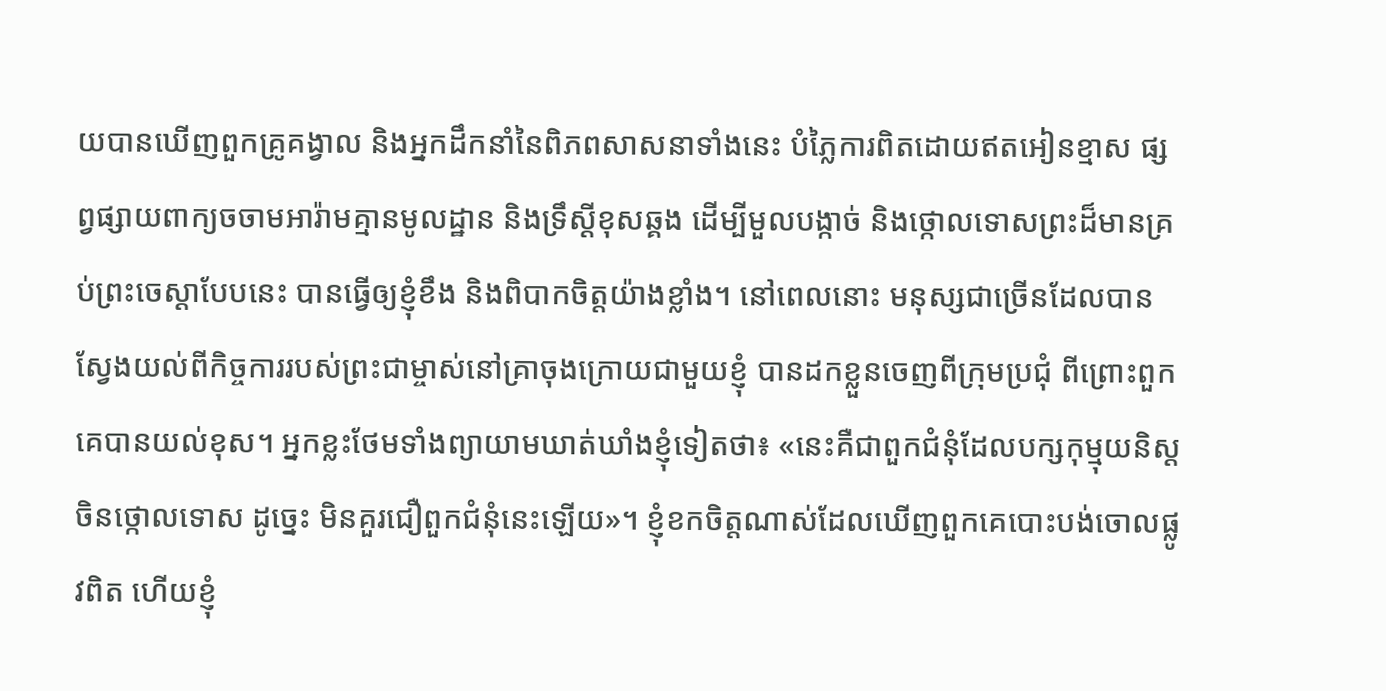យបានឃើញពួកគ្រូគង្វាល និងអ្នកដឹកនាំនៃពិភពសាសនាទាំងនេះ បំភ្លៃការពិតដោយឥតអៀនខ្មាស ផ្សព្វផ្សាយពាក្យចចាមអារ៉ាមគ្មានមូលដ្ឋាន និងទ្រឹស្ដីខុសឆ្គង ដើម្បីមួលបង្កាច់ និងថ្កោលទោសព្រះដ៏មានគ្រប់ព្រះចេស្ដាបែបនេះ បានធ្វើឲ្យខ្ញុំខឹង និងពិបាកចិត្តយ៉ាងខ្លាំង។ នៅពេលនោះ មនុស្សជាច្រើនដែលបានស្វែងយល់ពីកិច្ចការរបស់ព្រះជាម្ចាស់នៅគ្រាចុងក្រោយជាមួយខ្ញុំ បានដកខ្លួនចេញពីក្រុមប្រជុំ ពីព្រោះពួកគេបានយល់ខុស។ អ្នកខ្លះថែមទាំងព្យាយាមឃាត់ឃាំងខ្ញុំទៀតថា៖ «នេះគឺជាពួកជំនុំដែលបក្សកុម្មុយនិស្តចិនថ្កោលទោស ដូច្នេះ មិនគួរជឿពួកជំនុំនេះឡើយ»។ ខ្ញុំខកចិត្តណាស់ដែលឃើញពួកគេបោះបង់ចោលផ្លូវពិត ហើយខ្ញុំ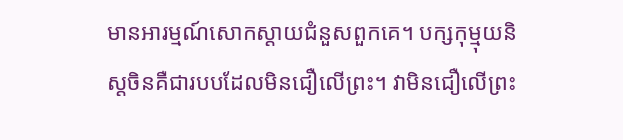មានអារម្មណ៍សោកស្ដាយជំនួសពួកគេ។ បក្សកុម្មុយនិស្តចិនគឺជារបបដែលមិនជឿលើព្រះ។ វាមិនជឿលើព្រះ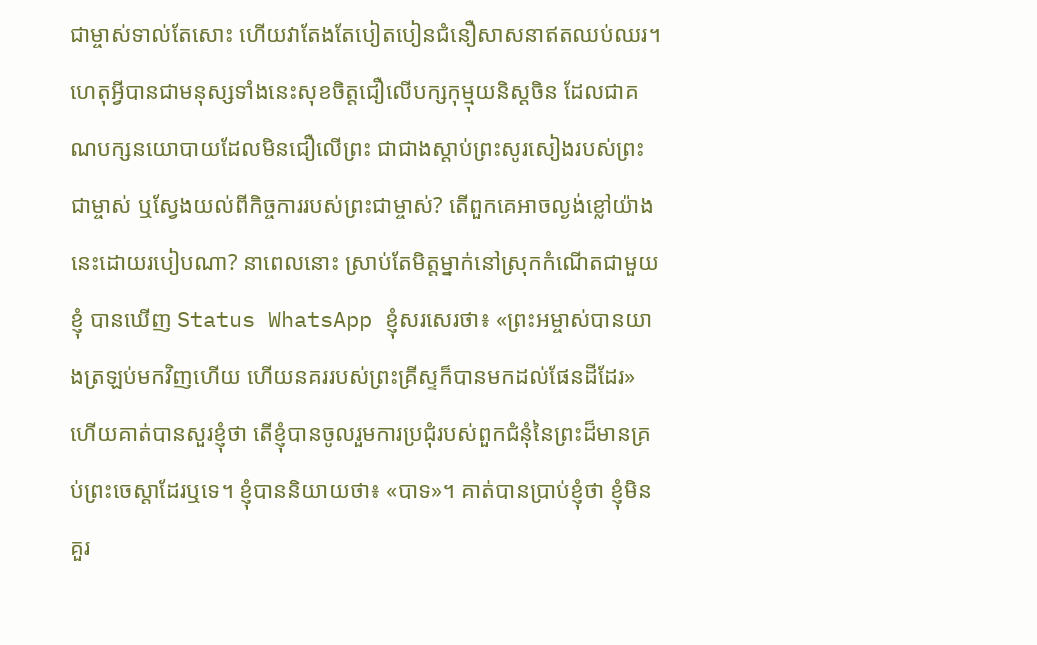ជាម្ចាស់ទាល់តែសោះ ហើយវាតែងតែបៀតបៀនជំនឿសាសនាឥតឈប់ឈរ។ ហេតុអ្វីបានជាមនុស្សទាំងនេះសុខចិត្តជឿលើបក្សកុម្មុយនិស្តចិន ដែលជាគណបក្សនយោបាយដែលមិនជឿលើព្រះ ជាជាងស្ដាប់ព្រះសូរសៀងរបស់ព្រះជាម្ចាស់ ឬស្វែងយល់ពីកិច្ចការរបស់ព្រះជាម្ចាស់? តើពួកគេអាចល្ងង់ខ្លៅយ៉ាងនេះដោយរបៀបណា? នាពេលនោះ ស្រាប់តែមិត្តម្នាក់នៅស្រុកកំណើតជាមួយខ្ញុំ បានឃើញ Status WhatsApp ខ្ញុំសរសេរថា៖ «ព្រះអម្ចាស់បានយាងត្រឡប់មកវិញហើយ ហើយនគររបស់ព្រះគ្រីស្ទក៏បានមកដល់ផែនដីដែរ» ហើយគាត់បានសួរខ្ញុំថា តើខ្ញុំបានចូលរួមការប្រជុំរបស់ពួកជំនុំនៃព្រះដ៏មានគ្រប់ព្រះចេស្ដាដែរឬទេ។ ខ្ញុំបាននិយាយថា៖ «បាទ»។ គាត់បានប្រាប់ខ្ញុំថា ខ្ញុំមិនគួរ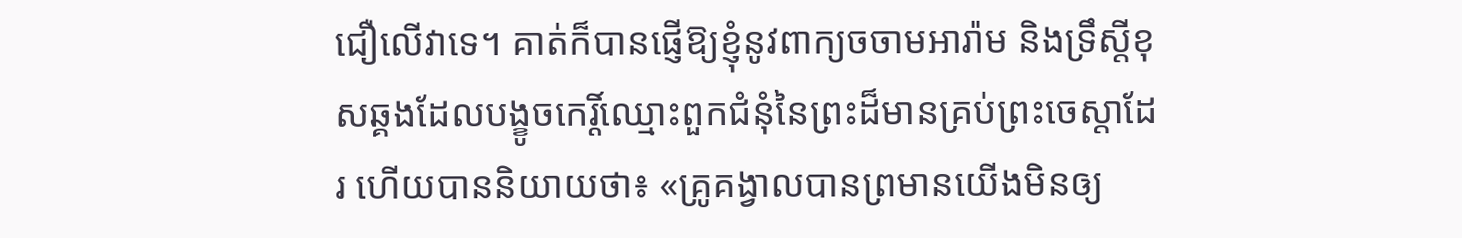ជឿលើវាទេ។ គាត់ក៏បានផ្ញើឱ្យខ្ញុំនូវពាក្យចចាមអារ៉ាម និងទ្រឹស្ដីខុសឆ្គងដែលបង្ខូចកេរ្តិ៍ឈ្មោះពួកជំនុំនៃព្រះដ៏មានគ្រប់ព្រះចេស្ដាដែរ ហើយបាននិយាយថា៖ «គ្រូគង្វាលបានព្រមានយើងមិនឲ្យ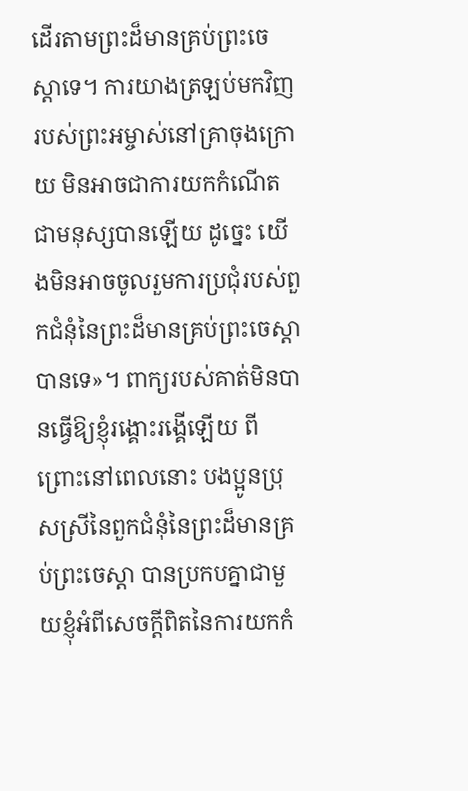ដើរតាមព្រះដ៏មានគ្រប់ព្រះចេស្ដាទេ។ ការយាងត្រឡប់មកវិញរបស់ព្រះអម្ចាស់នៅគ្រាចុងក្រោយ មិនអាចជាការយកកំណើតជាមនុស្សបានឡើយ ដូច្នេះ យើងមិនអាចចូលរួមការប្រជុំរបស់ពួកជំនុំនៃព្រះដ៏មានគ្រប់ព្រះចេស្ដាបានទេ»។ ពាក្យរបស់គាត់មិនបានធ្វើឱ្យខ្ញុំរង្គោះរង្គើឡើយ ពីព្រោះនៅពេលនោះ បងប្អូនប្រុសស្រីនៃពួកជំនុំនៃព្រះដ៏មានគ្រប់ព្រះចេស្ដា បានប្រកបគ្នាជាមួយខ្ញុំអំពីសេចក្ដីពិតនៃការយកកំ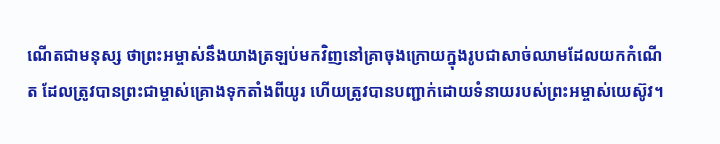ណើតជាមនុស្ស ថាព្រះអម្ចាស់នឹងយាងត្រឡប់មកវិញនៅគ្រាចុងក្រោយក្នុងរូបជាសាច់ឈាមដែលយកកំណើត ដែលត្រូវបានព្រះជាម្ចាស់គ្រោងទុកតាំងពីយូរ ហើយត្រូវបានបញ្ជាក់ដោយទំនាយរបស់ព្រះអម្ចាស់យេស៊ូវ។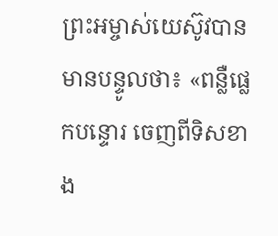ព្រះអម្ចាស់យេស៊ូវបានមានបន្ទូលថា៖ «ពន្លឺផ្លេកបន្ទោរ ចេញពីទិសខាង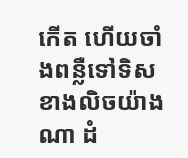កើត ហើយចាំងពន្លឺទៅទិសខាងលិចយ៉ាងណា ដំ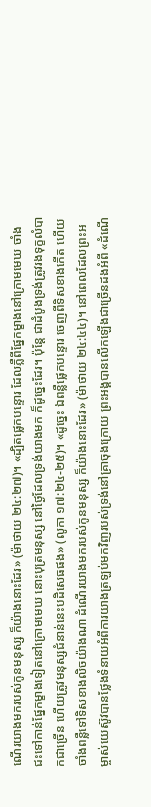ណើរយាងមករបស់កូនមនុស្ស ក៏យ៉ាងនោះដែរ» (ម៉ាថាយ ២៤:២៧)។ «ដ្បិតផ្លេកបន្ទោរ ដែលភ្លឺពីផ្នែកម្ខាងនៅក្រោមមេឃ ចាំងជះទៅកាន់ផ្នែកម្ខាងទៀតនៅក្រោមមេឃ នោះបុត្រមនុស្ស នៅថ្ងៃដែលទ្រង់យាងមក ក៏ដូច្នេះដែរ។ ប៉ុន្តែ ជាដំបូងទ្រង់ត្រូវរងទុក្ខលំបាកជាច្រើន ហើយត្រូវមនុស្សជំនាន់នេះបដិសេធផង» (លូកា ១៧:២៤-២៥)។ «ដូច្នេះ ឯពន្លឺផ្លេកបន្ទោរ ចេញពីទិសខាងកើត ហើយចាំងពន្លឺទៅទិសខាងលិចយ៉ាងណា ដំណើរយាងមករបស់កូនមនុស្ស ក៏យ៉ាងនោះដែរ» (ម៉ាថាយ ២៤:៤៤)។ នៅពេលដែលព្រះអម្ចាស់យេស៊ូវបានថ្លែងទំនាយអំពីការយាងត្រឡប់មកវិញរបស់ទ្រង់នៅគ្រាចុងក្រោយ ព្រះអង្គបានលើកឡើងជាច្រើនដងអំពី «ដំណើ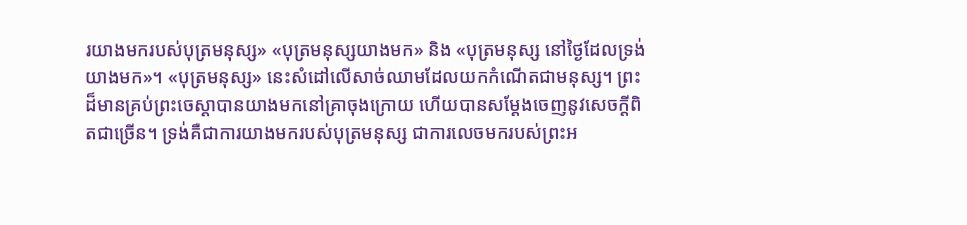រយាងមករបស់បុត្រមនុស្ស» «បុត្រមនុស្សយាងមក» និង «បុត្រមនុស្ស នៅថ្ងៃដែលទ្រង់យាងមក»។ «បុត្រមនុស្ស» នេះសំដៅលើសាច់ឈាមដែលយកកំណើតជាមនុស្ស។ ព្រះដ៏មានគ្រប់ព្រះចេស្ដាបានយាងមកនៅគ្រាចុងក្រោយ ហើយបានសម្ដែងចេញនូវសេចក្ដីពិតជាច្រើន។ ទ្រង់គឺជាការយាងមករបស់បុត្រមនុស្ស ជាការលេចមករបស់ព្រះអ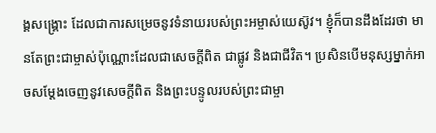ង្គសង្គ្រោះ ដែលជាការសម្រេចនូវទំនាយរបស់ព្រះអម្ចាស់យេស៊ូវ។ ខ្ញុំក៏បានដឹងដែរថា មានតែព្រះជាម្ចាស់ប៉ុណ្ណោះដែលជាសេចក្ដីពិត ជាផ្លូវ និងជាជីវិត។ ប្រសិនបើមនុស្សម្នាក់អាចសម្ដែងចេញនូវសេចក្ដីពិត និងព្រះបន្ទូលរបស់ព្រះជាម្ចា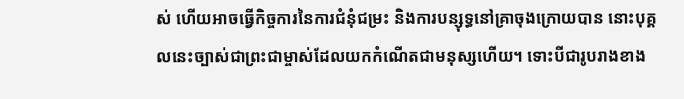ស់ ហើយអាចធ្វើកិច្ចការនៃការជំនុំជម្រះ និងការបន្សុទ្ធនៅគ្រាចុងក្រោយបាន នោះបុគ្គលនេះច្បាស់ជាព្រះជាម្ចាស់ដែលយកកំណើតជាមនុស្សហើយ។ ទោះបីជារូបរាងខាង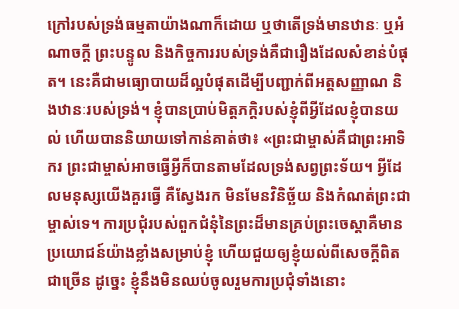ក្រៅរបស់ទ្រង់ធម្មតាយ៉ាងណាក៏ដោយ ឬថាតើទ្រង់មានឋានៈ ឬអំណាចក្តី ព្រះបន្ទូល និងកិច្ចការរបស់ទ្រង់គឺជារឿងដែលសំខាន់បំផុត។ នេះគឺជាមធ្យោបាយដ៏ល្អបំផុតដើម្បីបញ្ជាក់ពីអត្តសញ្ញាណ និងឋានៈរបស់ទ្រង់។ ខ្ញុំបានប្រាប់មិត្តភក្តិរបស់ខ្ញុំពីអ្វីដែលខ្ញុំបានយល់ ហើយបាននិយាយទៅកាន់គាត់ថា៖ «ព្រះជាម្ចាស់គឺជាព្រះអាទិករ ព្រះជាម្ចាស់អាចធ្វើអ្វីក៏បានតាមដែលទ្រង់សព្វព្រះទ័យ។ អ្វីដែលមនុស្សយើងគួរធ្វើ គឺស្វែងរក មិនមែនវិនិច្ឆ័យ និងកំណត់ព្រះជាម្ចាស់ទេ។ ការប្រជុំរបស់ពួកជំនុំនៃព្រះដ៏មានគ្រប់ព្រះចេស្ដាគឺមានប្រយោជន៍យ៉ាងខ្លាំងសម្រាប់ខ្ញុំ ហើយជួយឲ្យខ្ញុំយល់ពីសេចក្ដីពិតជាច្រើន ដូច្នេះ ខ្ញុំនឹងមិនឈប់ចូលរួមការប្រជុំទាំងនោះ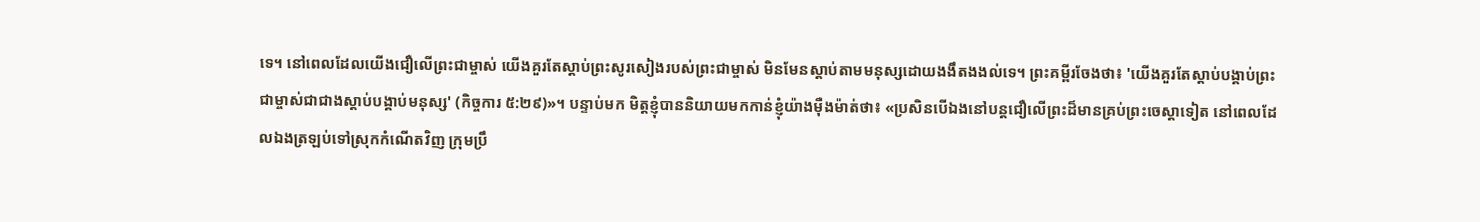ទេ។ នៅពេលដែលយើងជឿលើព្រះជាម្ចាស់ យើងគួរតែស្ដាប់ព្រះសូរសៀងរបស់ព្រះជាម្ចាស់ មិនមែនស្ដាប់តាមមនុស្សដោយងងឹតងងល់ទេ។ ព្រះគម្ពីរចែងថា៖ 'យើងគួរតែស្ដាប់បង្គាប់ព្រះជាម្ចាស់ជាជាងស្ដាប់បង្គាប់មនុស្ស' (កិច្ចការ ៥:២៩)»។ បន្ទាប់មក មិត្តខ្ញុំបាននិយាយមកកាន់ខ្ញុំយ៉ាងម៉ឺងម៉ាត់ថា៖ «ប្រសិនបើឯងនៅបន្តជឿលើព្រះដ៏មានគ្រប់ព្រះចេស្ដាទៀត នៅពេលដែលឯងត្រឡប់ទៅស្រុកកំណើតវិញ ក្រុមប្រឹ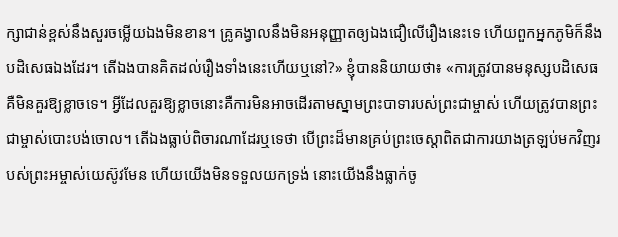ក្សាជាន់ខ្ពស់នឹងសួរចម្លើយឯងមិនខាន។ គ្រូគង្វាលនឹងមិនអនុញ្ញាតឲ្យឯងជឿលើរឿងនេះទេ ហើយពួកអ្នកភូមិក៏នឹងបដិសេធឯងដែរ។ តើឯងបានគិតដល់រឿងទាំងនេះហើយឬនៅ?» ខ្ញុំបាននិយាយថា៖ «ការត្រូវបានមនុស្សបដិសេធគឺមិនគួរឱ្យខ្លាចទេ។ អ្វីដែលគួរឱ្យខ្លាចនោះគឺការមិនអាចដើរតាមស្នាមព្រះបាទារបស់ព្រះជាម្ចាស់ ហើយត្រូវបានព្រះជាម្ចាស់បោះបង់ចោល។ តើឯងធ្លាប់ពិចារណាដែរឬទេថា បើព្រះដ៏មានគ្រប់ព្រះចេស្ដាពិតជាការយាងត្រឡប់មកវិញរបស់ព្រះអម្ចាស់យេស៊ូវមែន ហើយយើងមិនទទួលយកទ្រង់ នោះយើងនឹងធ្លាក់ចូ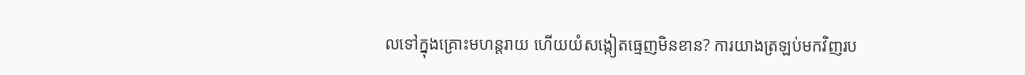លទៅក្នុងគ្រោះមហន្តរាយ ហើយយំសង្កៀតធ្មេញមិនខាន? ការយាងត្រឡប់មកវិញរប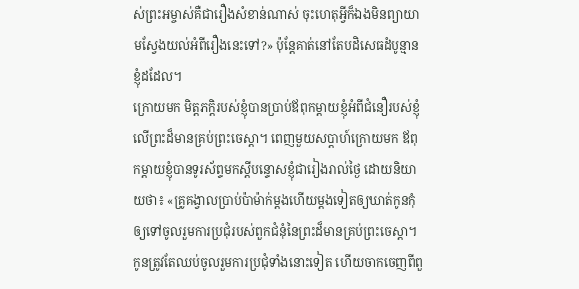ស់ព្រះអម្ចាស់គឺជារឿងសំខាន់ណាស់ ចុះហេតុអ្វីក៏ឯងមិនព្យាយាមស្វែងយល់អំពីរឿងនេះទៅ?» ប៉ុន្តែគាត់នៅតែបដិសេធដំបូន្មានខ្ញុំដដែល។
ក្រោយមក មិត្តភក្តិរបស់ខ្ញុំបានប្រាប់ឪពុកម្តាយខ្ញុំអំពីជំនឿរបស់ខ្ញុំលើព្រះដ៏មានគ្រប់ព្រះចេស្ដា។ ពេញមួយសប្តាហ៍ក្រោយមក ឪពុកម្តាយខ្ញុំបានទូរស័ព្ទមកស្តីបន្ទោសខ្ញុំជារៀងរាល់ថ្ងៃ ដោយនិយាយថា៖ «គ្រូគង្វាលប្រាប់ប៉ាម៉ាក់ម្ដងហើយម្ដងទៀតឲ្យឃាត់កូនកុំឲ្យទៅចូលរួមការប្រជុំរបស់ពួកជំនុំនៃព្រះដ៏មានគ្រប់ព្រះចេស្ដា។ កូនត្រូវតែឈប់ចូលរួមការប្រជុំទាំងនោះទៀត ហើយចាកចេញពីពួ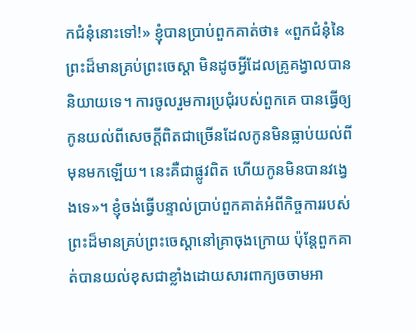កជំនុំនោះទៅ!» ខ្ញុំបានប្រាប់ពួកគាត់ថា៖ «ពួកជំនុំនៃព្រះដ៏មានគ្រប់ព្រះចេស្ដា មិនដូចអ្វីដែលគ្រូគង្វាលបាននិយាយទេ។ ការចូលរួមការប្រជុំរបស់ពួកគេ បានធ្វើឲ្យកូនយល់ពីសេចក្ដីពិតជាច្រើនដែលកូនមិនធ្លាប់យល់ពីមុនមកឡើយ។ នេះគឺជាផ្លូវពិត ហើយកូនមិនបានវង្វេងទេ»។ ខ្ញុំចង់ធ្វើបន្ទាល់ប្រាប់ពួកគាត់អំពីកិច្ចការរបស់ព្រះដ៏មានគ្រប់ព្រះចេស្ដានៅគ្រាចុងក្រោយ ប៉ុន្តែពួកគាត់បានយល់ខុសជាខ្លាំងដោយសារពាក្យចចាមអា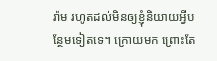រ៉ាម រហូតដល់មិនឲ្យខ្ញុំនិយាយអ្វីបន្ថែមទៀតទេ។ ក្រោយមក ព្រោះតែ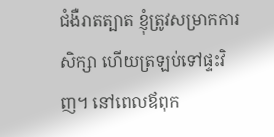ជំងឺរាតត្បាត ខ្ញុំត្រូវសម្រាកការសិក្សា ហើយត្រឡប់ទៅផ្ទះវិញ។ នៅពេលឪពុក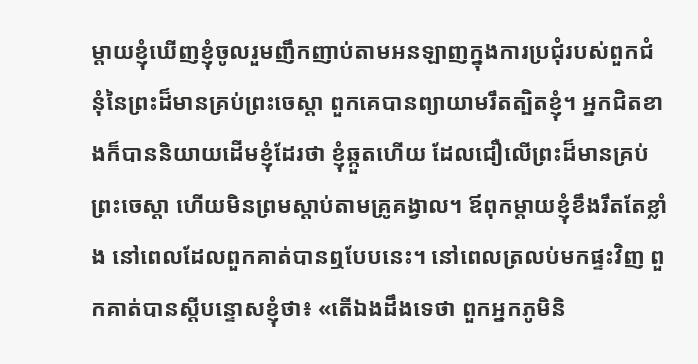ម្តាយខ្ញុំឃើញខ្ញុំចូលរួមញឹកញាប់តាមអនឡាញក្នុងការប្រជុំរបស់ពួកជំនុំនៃព្រះដ៏មានគ្រប់ព្រះចេស្ដា ពួកគេបានព្យាយាមរឹតត្បិតខ្ញុំ។ អ្នកជិតខាងក៏បាននិយាយដើមខ្ញុំដែរថា ខ្ញុំឆ្កួតហើយ ដែលជឿលើព្រះដ៏មានគ្រប់ព្រះចេស្ដា ហើយមិនព្រមស្ដាប់តាមគ្រូគង្វាល។ ឪពុកម្តាយខ្ញុំខឹងរឹតតែខ្លាំង នៅពេលដែលពួកគាត់បានឮបែបនេះ។ នៅពេលត្រលប់មកផ្ទះវិញ ពួកគាត់បានស្តីបន្ទោសខ្ញុំថា៖ «តើឯងដឹងទេថា ពួកអ្នកភូមិនិ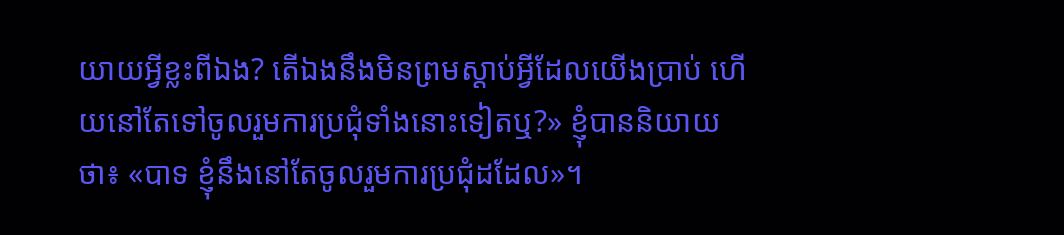យាយអ្វីខ្លះពីឯង? តើឯងនឹងមិនព្រមស្ដាប់អ្វីដែលយើងប្រាប់ ហើយនៅតែទៅចូលរួមការប្រជុំទាំងនោះទៀតឬ?» ខ្ញុំបាននិយាយថា៖ «បាទ ខ្ញុំនឹងនៅតែចូលរួមការប្រជុំដដែល»។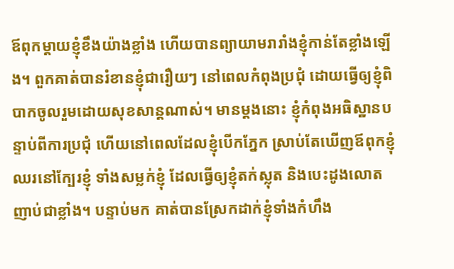ឪពុកម្តាយខ្ញុំខឹងយ៉ាងខ្លាំង ហើយបានព្យាយាមរារាំងខ្ញុំកាន់តែខ្លាំងឡើង។ ពួកគាត់បានរំខានខ្ញុំជារឿយៗ នៅពេលកំពុងប្រជុំ ដោយធ្វើឲ្យខ្ញុំពិបាកចូលរួមដោយសុខសាន្តណាស់។ មានម្ដងនោះ ខ្ញុំកំពុងអធិស្ឋានបន្ទាប់ពីការប្រជុំ ហើយនៅពេលដែលខ្ញុំបើកភ្នែក ស្រាប់តែឃើញឪពុកខ្ញុំឈរនៅក្បែរខ្ញុំ ទាំងសម្លក់ខ្ញុំ ដែលធ្វើឲ្យខ្ញុំតក់ស្លុត និងបេះដូងលោតញាប់ជាខ្លាំង។ បន្ទាប់មក គាត់បានស្រែកដាក់ខ្ញុំទាំងកំហឹង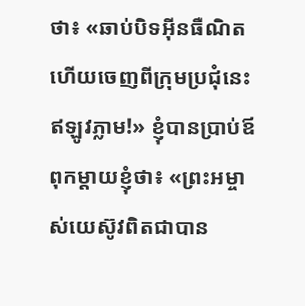ថា៖ «ឆាប់បិទអ៊ីនធឺណិត ហើយចេញពីក្រុមប្រជុំនេះ ឥឡូវភ្លាម!» ខ្ញុំបានប្រាប់ឪពុកម្តាយខ្ញុំថា៖ «ព្រះអម្ចាស់យេស៊ូវពិតជាបាន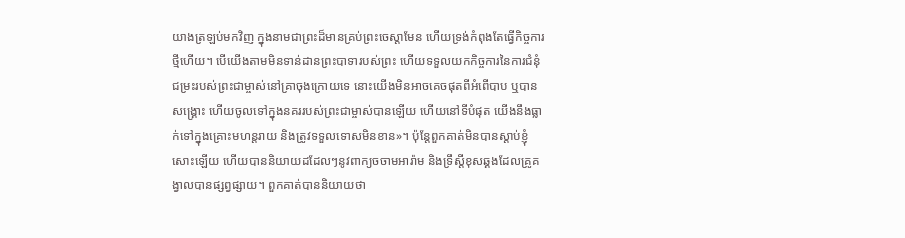យាងត្រឡប់មកវិញ ក្នុងនាមជាព្រះដ៏មានគ្រប់ព្រះចេស្ដាមែន ហើយទ្រង់កំពុងតែធ្វើកិច្ចការថ្មីហើយ។ បើយើងតាមមិនទាន់ដានព្រះបាទារបស់ព្រះ ហើយទទួលយកកិច្ចការនៃការជំនុំជម្រះរបស់ព្រះជាម្ចាស់នៅគ្រាចុងក្រោយទេ នោះយើងមិនអាចគេចផុតពីអំពើបាប ឬបានសង្គ្រោះ ហើយចូលទៅក្នុងនគររបស់ព្រះជាម្ចាស់បានឡើយ ហើយនៅទីបំផុត យើងនឹងធ្លាក់ទៅក្នុងគ្រោះមហន្តរាយ និងត្រូវទទួលទោសមិនខាន»។ ប៉ុន្តែពួកគាត់មិនបានស្ដាប់ខ្ញុំសោះឡើយ ហើយបាននិយាយដដែលៗនូវពាក្យចចាមអារ៉ាម និងទ្រឹស្ដីខុសឆ្គងដែលគ្រូគង្វាលបានផ្សព្វផ្សាយ។ ពួកគាត់បាននិយាយថា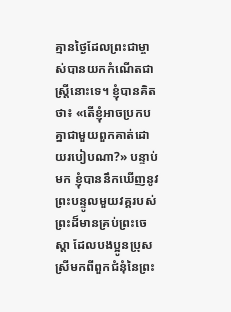គ្មានថ្ងៃដែលព្រះជាម្ចាស់បានយកកំណើតជាស្ត្រីនោះទេ។ ខ្ញុំបានគិតថា៖ «តើខ្ញុំអាចប្រកបគ្នាជាមួយពួកគាត់ដោយរបៀបណា?» បន្ទាប់មក ខ្ញុំបាននឹកឃើញនូវព្រះបន្ទូលមួយវគ្គរបស់ព្រះដ៏មានគ្រប់ព្រះចេស្ដា ដែលបងប្អូនប្រុសស្រីមកពីពួកជំនុំនៃព្រះ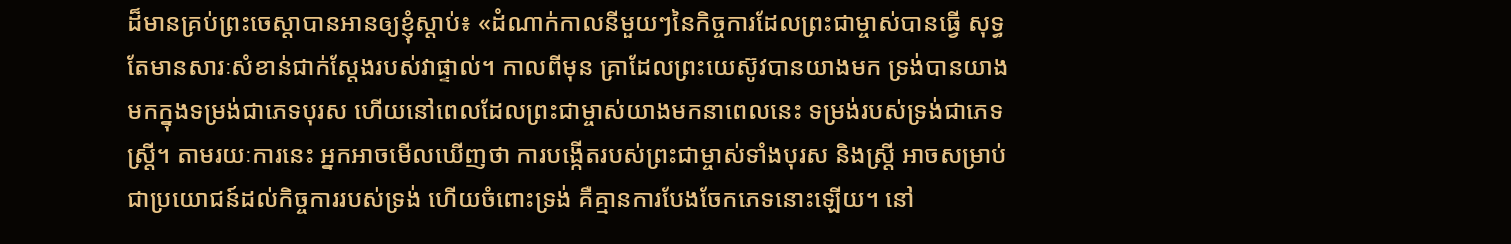ដ៏មានគ្រប់ព្រះចេស្ដាបានអានឲ្យខ្ញុំស្ដាប់៖ «ដំណាក់កាលនីមួយៗនៃកិច្ចការដែលព្រះជាម្ចាស់បានធ្វើ សុទ្ធតែមានសារៈសំខាន់ជាក់ស្ដែងរបស់វាផ្ទាល់។ កាលពីមុន គ្រាដែលព្រះយេស៊ូវបានយាងមក ទ្រង់បានយាងមកក្នុងទម្រង់ជាភេទបុរស ហើយនៅពេលដែលព្រះជាម្ចាស់យាងមកនាពេលនេះ ទម្រង់របស់ទ្រង់ជាភេទស្ត្រី។ តាមរយៈការនេះ អ្នកអាចមើលឃើញថា ការបង្កើតរបស់ព្រះជាម្ចាស់ទាំងបុរស និងស្ត្រី អាចសម្រាប់ជាប្រយោជន៍ដល់កិច្ចការរបស់ទ្រង់ ហើយចំពោះទ្រង់ គឺគ្មានការបែងចែកភេទនោះឡើយ។ នៅ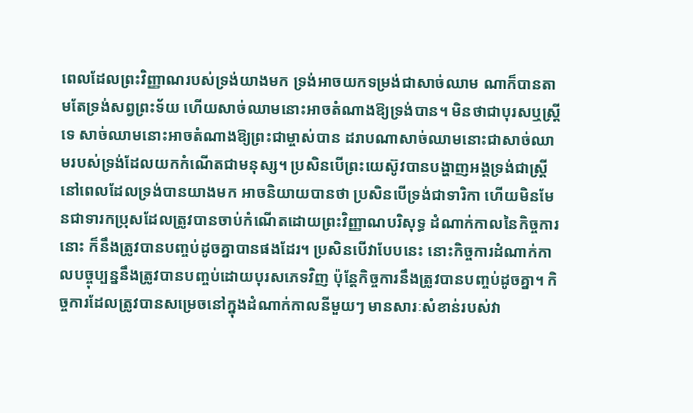ពេលដែលព្រះវិញ្ញាណរបស់ទ្រង់យាងមក ទ្រង់អាចយកទម្រង់ជាសាច់ឈាម ណាក៏បានតាមតែទ្រង់សព្វព្រះទ័យ ហើយសាច់ឈាមនោះអាចតំណាងឱ្យទ្រង់បាន។ មិនថាជាបុរសឬស្ត្រីទេ សាច់ឈាមនោះអាចតំណាងឱ្យព្រះជាម្ចាស់បាន ដរាបណាសាច់ឈាមនោះជាសាច់ឈាមរបស់ទ្រង់ដែលយកកំណើតជាមនុស្ស។ ប្រសិនបើព្រះយេស៊ូវបានបង្ហាញអង្គទ្រង់ជាស្ត្រី នៅពេលដែលទ្រង់បានយាងមក អាចនិយាយបានថា ប្រសិនបើទ្រង់ជាទារិកា ហើយមិនមែនជាទារកប្រុសដែលត្រូវបានចាប់កំណើតដោយព្រះវិញ្ញាណបរិសុទ្ធ ដំណាក់កាលនៃកិច្ចការនោះ ក៏នឹងត្រូវបានបញ្ចប់ដូចគ្នាបានផងដែរ។ ប្រសិនបើវាបែបនេះ នោះកិច្ចការដំណាក់កាលបច្ចុប្បន្ននឹងត្រូវបានបញ្ចប់ដោយបុរសភេទវិញ ប៉ុន្តែកិច្ចការនឹងត្រូវបានបញ្ចប់ដូចគ្នា។ កិច្ចការដែលត្រូវបានសម្រេចនៅក្នុងដំណាក់កាលនីមួយៗ មានសារៈសំខាន់របស់វា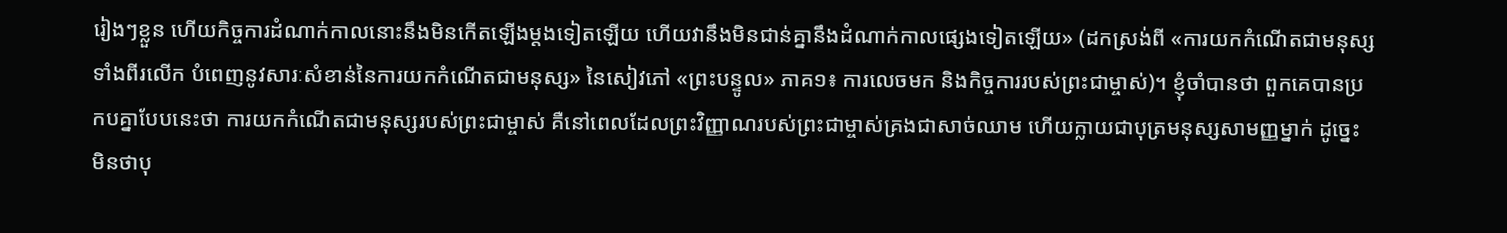រៀងៗខ្លួន ហើយកិច្ចការដំណាក់កាលនោះនឹងមិនកើតឡើងម្ដងទៀតឡើយ ហើយវានឹងមិនជាន់គ្នានឹងដំណាក់កាលផ្សេងទៀតឡើយ» (ដកស្រង់ពី «ការយកកំណើតជាមនុស្សទាំងពីរលើក បំពេញនូវសារៈសំខាន់នៃការយកកំណើតជាមនុស្ស» នៃសៀវភៅ «ព្រះបន្ទូល» ភាគ១៖ ការលេចមក និងកិច្ចការរបស់ព្រះជាម្ចាស់)។ ខ្ញុំចាំបានថា ពួកគេបានប្រកបគ្នាបែបនេះថា ការយកកំណើតជាមនុស្សរបស់ព្រះជាម្ចាស់ គឺនៅពេលដែលព្រះវិញ្ញាណរបស់ព្រះជាម្ចាស់គ្រងជាសាច់ឈាម ហើយក្លាយជាបុត្រមនុស្សសាមញ្ញម្នាក់ ដូច្នេះ មិនថាបុ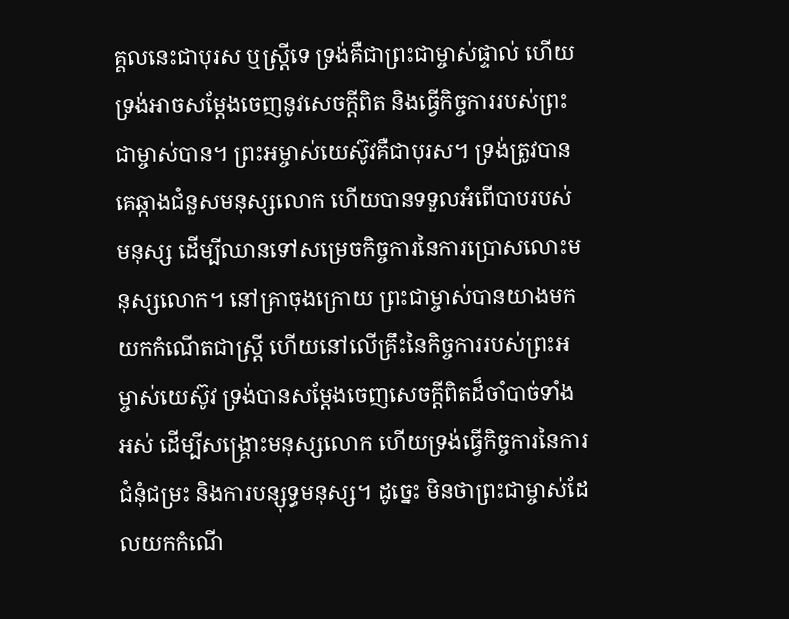គ្គលនេះជាបុរស ឬស្ត្រីទេ ទ្រង់គឺជាព្រះជាម្ចាស់ផ្ទាល់ ហើយទ្រង់អាចសម្ដែងចេញនូវសេចក្ដីពិត និងធ្វើកិច្ចការរបស់ព្រះជាម្ចាស់បាន។ ព្រះអម្ចាស់យេស៊ូវគឺជាបុរស។ ទ្រង់ត្រូវបានគេឆ្កាងជំនួសមនុស្សលោក ហើយបានទទួលអំពើបាបរបស់មនុស្ស ដើម្បីឈានទៅសម្រេចកិច្ចការនៃការប្រោសលោះមនុស្សលោក។ នៅគ្រាចុងក្រោយ ព្រះជាម្ចាស់បានយាងមកយកកំណើតជាស្ត្រី ហើយនៅលើគ្រឹះនៃកិច្ចការរបស់ព្រះអម្ចាស់យេស៊ូវ ទ្រង់បានសម្ដែងចេញសេចក្ដីពិតដ៏ចាំបាច់ទាំងអស់ ដើម្បីសង្គ្រោះមនុស្សលោក ហើយទ្រង់ធ្វើកិច្ចការនៃការជំនុំជម្រះ និងការបន្សុទ្ធមនុស្ស។ ដូច្នេះ មិនថាព្រះជាម្ចាស់ដែលយកកំណើ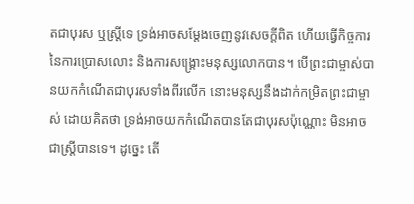តជាបុរស ឬស្ត្រីទេ ទ្រង់អាចសម្ដែងចេញនូវសេចក្ដីពិត ហើយធ្វើកិច្ចការនៃការប្រោសលោះ និងការសង្គ្រោះមនុស្សលោកបាន។ បើព្រះជាម្ចាស់បានយកកំណើតជាបុរសទាំងពីរលើក នោះមនុស្សនឹងដាក់កម្រិតព្រះជាម្ចាស់ ដោយគិតថា ទ្រង់អាចយកកំណើតបានតែជាបុរសប៉ុណ្ណោះ មិនអាចជាស្ត្រីបានទេ។ ដូច្នេះ តើ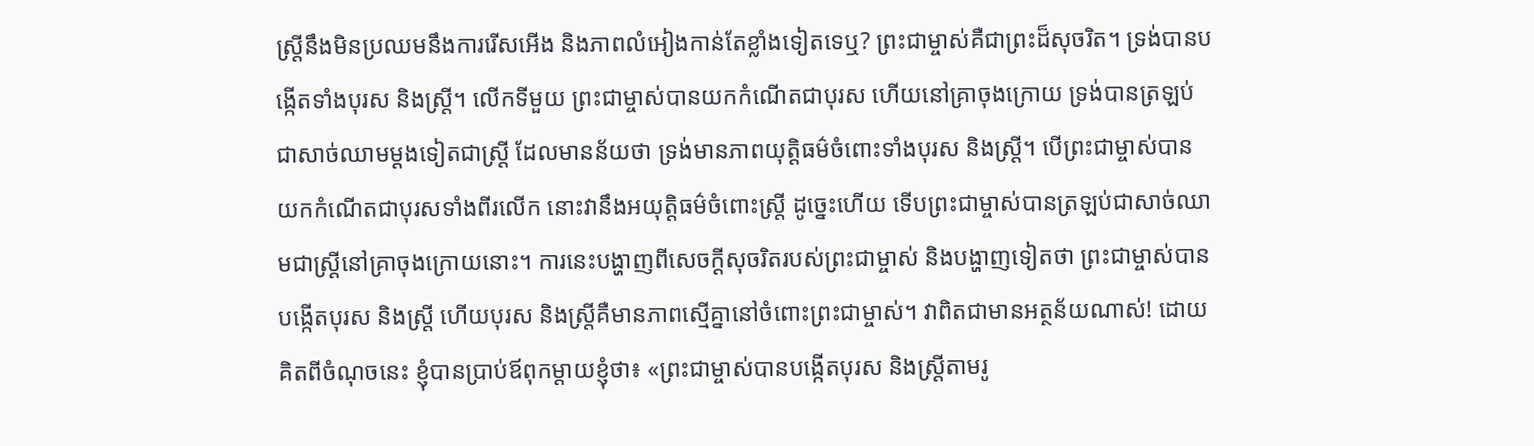ស្ត្រីនឹងមិនប្រឈមនឹងការរើសអើង និងភាពលំអៀងកាន់តែខ្លាំងទៀតទេឬ? ព្រះជាម្ចាស់គឺជាព្រះដ៏សុចរិត។ ទ្រង់បានបង្កើតទាំងបុរស និងស្ត្រី។ លើកទីមួយ ព្រះជាម្ចាស់បានយកកំណើតជាបុរស ហើយនៅគ្រាចុងក្រោយ ទ្រង់បានត្រឡប់ជាសាច់ឈាមម្ដងទៀតជាស្ត្រី ដែលមានន័យថា ទ្រង់មានភាពយុត្តិធម៌ចំពោះទាំងបុរស និងស្ត្រី។ បើព្រះជាម្ចាស់បានយកកំណើតជាបុរសទាំងពីរលើក នោះវានឹងអយុត្តិធម៌ចំពោះស្ត្រី ដូច្នេះហើយ ទើបព្រះជាម្ចាស់បានត្រឡប់ជាសាច់ឈាមជាស្ត្រីនៅគ្រាចុងក្រោយនោះ។ ការនេះបង្ហាញពីសេចក្ដីសុចរិតរបស់ព្រះជាម្ចាស់ និងបង្ហាញទៀតថា ព្រះជាម្ចាស់បានបង្កើតបុរស និងស្ត្រី ហើយបុរស និងស្ត្រីគឺមានភាពស្មើគ្នានៅចំពោះព្រះជាម្ចាស់។ វាពិតជាមានអត្ថន័យណាស់! ដោយគិតពីចំណុចនេះ ខ្ញុំបានប្រាប់ឪពុកម្តាយខ្ញុំថា៖ «ព្រះជាម្ចាស់បានបង្កើតបុរស និងស្ត្រីតាមរូ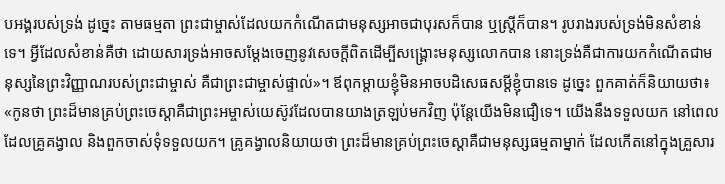បអង្គរបស់ទ្រង់ ដូច្នេះ តាមធម្មតា ព្រះជាម្ចាស់ដែលយកកំណើតជាមនុស្សអាចជាបុរសក៏បាន ឬស្ត្រីក៏បាន។ រូបរាងរបស់ទ្រង់មិនសំខាន់ទេ។ អ្វីដែលសំខាន់គឺថា ដោយសារទ្រង់អាចសម្ដែងចេញនូវសេចក្ដីពិតដើម្បីសង្គ្រោះមនុស្សលោកបាន នោះទ្រង់គឺជាការយកកំណើតជាមនុស្សនៃព្រះវិញ្ញាណរបស់ព្រះជាម្ចាស់ គឺជាព្រះជាម្ចាស់ផ្ទាល់»។ ឪពុកម្តាយខ្ញុំមិនអាចបដិសេធសម្ដីខ្ញុំបានទេ ដូច្នេះ ពួកគាត់ក៏និយាយថា៖ «កូនថា ព្រះដ៏មានគ្រប់ព្រះចេស្ដាគឺជាព្រះអម្ចាស់យេស៊ូវដែលបានយាងត្រឡប់មកវិញ ប៉ុន្តែយើងមិនជឿទេ។ យើងនឹងទទួលយក នៅពេលដែលគ្រូគង្វាល និងពួកចាស់ទុំទទួលយក។ គ្រូគង្វាលនិយាយថា ព្រះដ៏មានគ្រប់ព្រះចេស្ដាគឺជាមនុស្សធម្មតាម្នាក់ ដែលកើតនៅក្នុងគ្រួសារ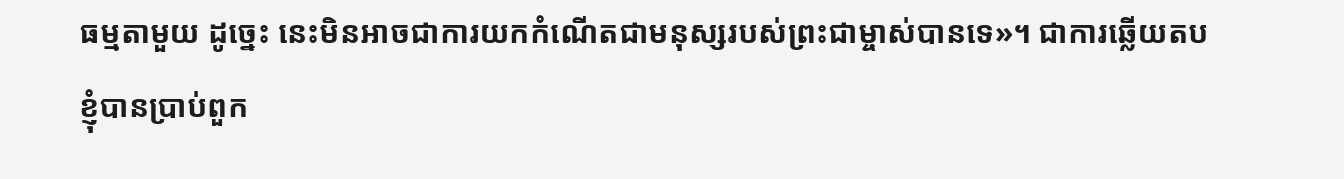ធម្មតាមួយ ដូច្នេះ នេះមិនអាចជាការយកកំណើតជាមនុស្សរបស់ព្រះជាម្ចាស់បានទេ»។ ជាការឆ្លើយតប ខ្ញុំបានប្រាប់ពួក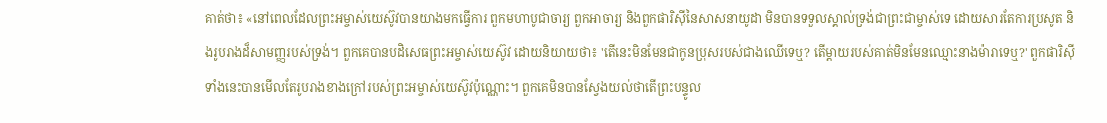គាត់ថា៖ «នៅពេលដែលព្រះអម្ចាស់យេស៊ូវបានយាងមកធ្វើការ ពួកមហាបូជាចារ្យ ពួកអាចារ្យ និងពួកផារិស៊ីនៃសាសនាយូដា មិនបានទទួលស្គាល់ទ្រង់ជាព្រះជាម្ចាស់ទេ ដោយសារតែការប្រសូត និងរូបរាងដ៏សាមញ្ញរបស់ទ្រង់។ ពួកគេបានបដិសេធព្រះអម្ចាស់យេស៊ូវ ដោយនិយាយថា៖ 'តើនេះមិនមែនជាកូនប្រុសរបស់ជាងឈើទេឬ? តើម្តាយរបស់គាត់មិនមែនឈ្មោះនាងម៉ារាទេឬ?' ពួកផារិស៊ីទាំងនេះបានមើលតែរូបរាងខាងក្រៅរបស់ព្រះអម្ចាស់យេស៊ូវប៉ុណ្ណោះ។ ពួកគេមិនបានស្វែងយល់ថាតើព្រះបន្ទូល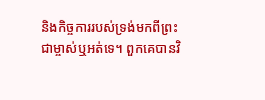និងកិច្ចការរបស់ទ្រង់មកពីព្រះជាម្ចាស់ឬអត់ទេ។ ពួកគេបានវិ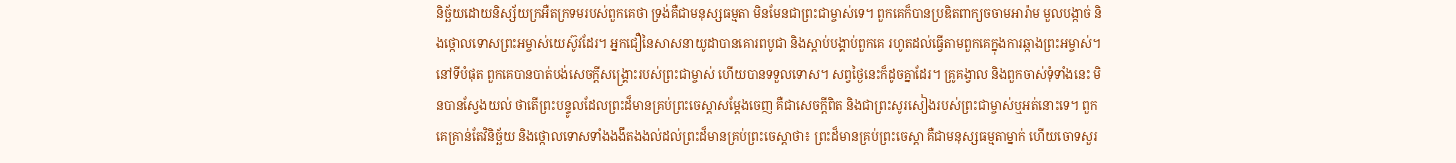និច្ឆ័យដោយនិស្ស័យក្រអឺតក្រទមរបស់ពួកគេថា ទ្រង់គឺជាមនុស្សធម្មតា មិនមែនជាព្រះជាម្ចាស់ទេ។ ពួកគេក៏បានប្រឌិតពាក្យចចាមអារ៉ាម មួលបង្កាច់ និងថ្កោលទោសព្រះអម្ចាស់យេស៊ូវដែរ។ អ្នកជឿនៃសាសនាយូដាបានគោរពបូជា និងស្ដាប់បង្គាប់ពួកគេ រហូតដល់ធ្វើតាមពួកគេក្នុងការឆ្កាងព្រះអម្ចាស់។ នៅទីបំផុត ពួកគេបានបាត់បង់សេចក្ដីសង្គ្រោះរបស់ព្រះជាម្ចាស់ ហើយបានទទួលទោស។ សព្វថ្ងៃនេះក៏ដូចគ្នាដែរ។ គ្រូគង្វាល និងពួកចាស់ទុំទាំងនេះ មិនបានស្វែងយល់ ថាតើព្រះបន្ទូលដែលព្រះដ៏មានគ្រប់ព្រះចេស្ដាសម្ដែងចេញ គឺជាសេចក្ដីពិត និងជាព្រះសូរសៀងរបស់ព្រះជាម្ចាស់ឬអត់នោះទេ។ ពួកគេគ្រាន់តែវិនិច្ឆ័យ និងថ្កោលទោសទាំងងងឹតងងល់ដល់ព្រះដ៏មានគ្រប់ព្រះចេស្ដាថា៖ ព្រះដ៏មានគ្រប់ព្រះចេស្ដា គឺជាមនុស្សធម្មតាម្នាក់ ហើយចោទសួរ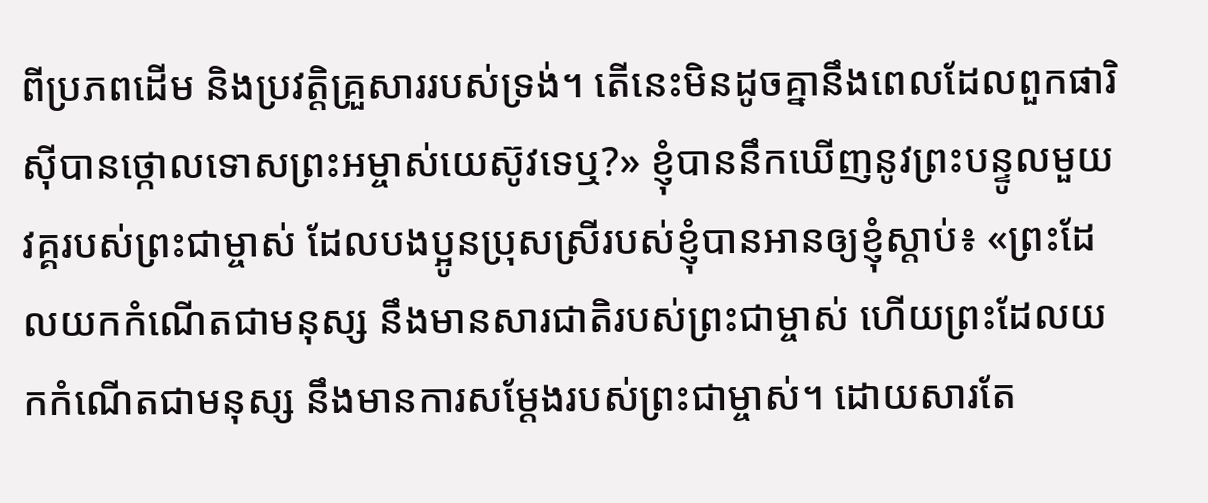ពីប្រភពដើម និងប្រវត្តិគ្រួសាររបស់ទ្រង់។ តើនេះមិនដូចគ្នានឹងពេលដែលពួកផារិស៊ីបានថ្កោលទោសព្រះអម្ចាស់យេស៊ូវទេឬ?» ខ្ញុំបាននឹកឃើញនូវព្រះបន្ទូលមួយវគ្គរបស់ព្រះជាម្ចាស់ ដែលបងប្អូនប្រុសស្រីរបស់ខ្ញុំបានអានឲ្យខ្ញុំស្ដាប់៖ «ព្រះដែលយកកំណើតជាមនុស្ស នឹងមានសារជាតិរបស់ព្រះជាម្ចាស់ ហើយព្រះដែលយកកំណើតជាមនុស្ស នឹងមានការសម្ដែងរបស់ព្រះជាម្ចាស់។ ដោយសារតែ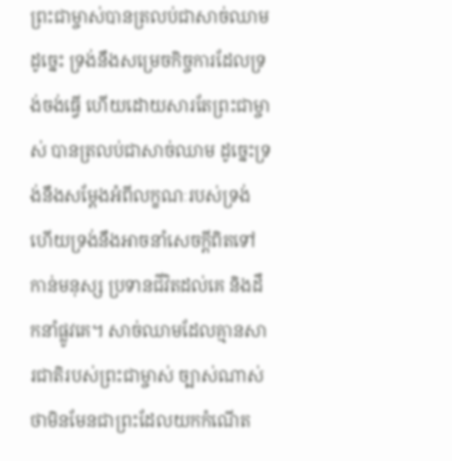ព្រះជាម្ចាស់បានត្រលប់ជាសាច់ឈាម ដូច្នេះ ទ្រង់នឹងសម្រេចកិច្ចការដែលទ្រង់ចង់ធ្វើ ហើយដោយសារតែព្រះជាម្ចាស់ បានត្រលប់ជាសាច់ឈាម ដូច្នេះទ្រង់នឹងសម្ដែងអំពីលក្ខណៈរបស់ទ្រង់ ហើយទ្រង់នឹងអាចនាំសេចក្តីពិតទៅកាន់មនុស្ស ប្រទានជីវិតដល់គេ និងដឹកនាំផ្លូវគេ។ សាច់ឈាមដែលគ្មានសារជាតិរបស់ព្រះជាម្ចាស់ ច្បាស់ណាស់ថាមិនមែនជាព្រះដែលយកកំណើត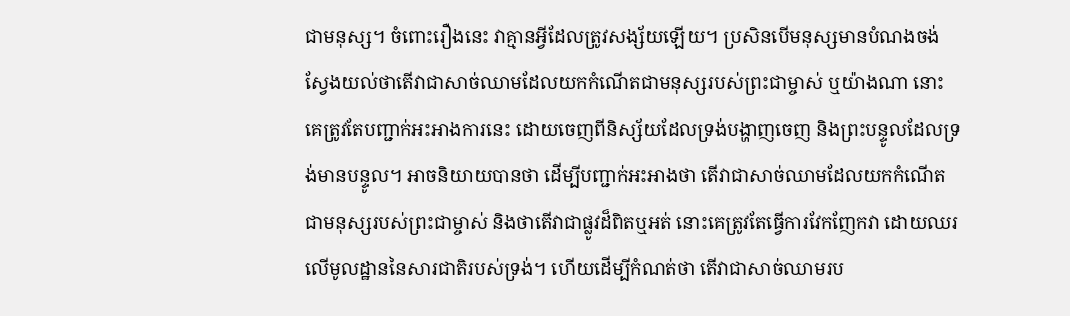ជាមនុស្ស។ ចំពោះរឿងនេះ វាគ្មានអ្វីដែលត្រូវសង្ស័យឡើយ។ ប្រសិនបើមនុស្សមានបំណងចង់ស្វែងយល់ថាតើវាជាសាច់ឈាមដែលយកកំណើតជាមនុស្សរបស់ព្រះជាម្ចាស់ ឬយ៉ាងណា នោះគេត្រូវតែបញ្ជាក់អះអាងការនេះ ដោយចេញពីនិស្ស័យដែលទ្រង់បង្ហាញចេញ និងព្រះបន្ទូលដែលទ្រង់មានបន្ទូល។ អាចនិយាយបានថា ដើម្បីបញ្ជាក់អះអាងថា តើវាជាសាច់ឈាមដែលយកកំណើតជាមនុស្សរបស់ព្រះជាម្ចាស់ និងថាតើវាជាផ្លូវដ៏ពិតឬអត់ នោះគេត្រូវតែធ្វើការវែកញែកវា ដោយឈរលើមូលដ្ឋាននៃសារជាតិរបស់ទ្រង់។ ហើយដើម្បីកំណត់ថា តើវាជាសាច់ឈាមរប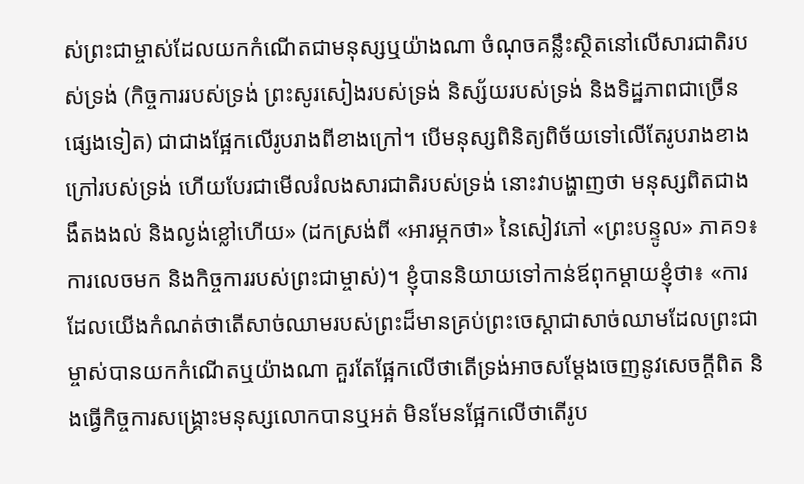ស់ព្រះជាម្ចាស់ដែលយកកំណើតជាមនុស្សឬយ៉ាងណា ចំណុចគន្លឹះស្ថិតនៅលើសារជាតិរបស់ទ្រង់ (កិច្ចការរបស់ទ្រង់ ព្រះសូរសៀងរបស់ទ្រង់ និស្ស័យរបស់ទ្រង់ និងទិដ្ឋភាពជាច្រើនផ្សេងទៀត) ជាជាងផ្អែកលើរូបរាងពីខាងក្រៅ។ បើមនុស្សពិនិត្យពិច័យទៅលើតែរូបរាងខាងក្រៅរបស់ទ្រង់ ហើយបែរជាមើលរំលងសារជាតិរបស់ទ្រង់ នោះវាបង្ហាញថា មនុស្សពិតជាងងឹតងងល់ និងល្ងង់ខ្លៅហើយ» (ដកស្រង់ពី «អារម្ភកថា» នៃសៀវភៅ «ព្រះបន្ទូល» ភាគ១៖ ការលេចមក និងកិច្ចការរបស់ព្រះជាម្ចាស់)។ ខ្ញុំបាននិយាយទៅកាន់ឪពុកម្តាយខ្ញុំថា៖ «ការដែលយើងកំណត់ថាតើសាច់ឈាមរបស់ព្រះដ៏មានគ្រប់ព្រះចេស្ដាជាសាច់ឈាមដែលព្រះជាម្ចាស់បានយកកំណើតឬយ៉ាងណា គួរតែផ្អែកលើថាតើទ្រង់អាចសម្ដែងចេញនូវសេចក្ដីពិត និងធ្វើកិច្ចការសង្គ្រោះមនុស្សលោកបានឬអត់ មិនមែនផ្អែកលើថាតើរូប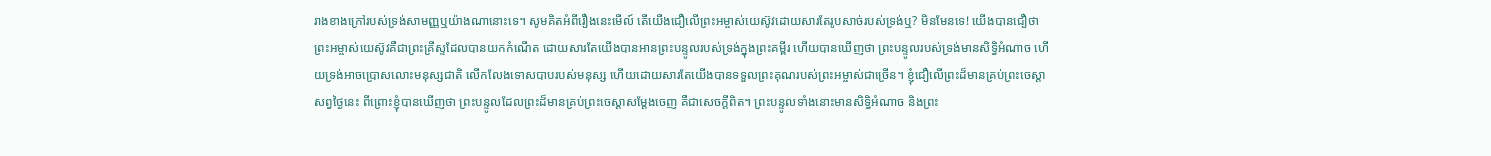រាងខាងក្រៅរបស់ទ្រង់សាមញ្ញឬយ៉ាងណានោះទេ។ សូមគិតអំពីរឿងនេះមើល៍ តើយើងជឿលើព្រះអម្ចាស់យេស៊ូវដោយសារតែរូបសាច់របស់ទ្រង់ឬ? មិនមែនទេ! យើងបានជឿថា ព្រះអម្ចាស់យេស៊ូវគឺជាព្រះគ្រីស្ទដែលបានយកកំណើត ដោយសារតែយើងបានអានព្រះបន្ទូលរបស់ទ្រង់ក្នុងព្រះគម្ពីរ ហើយបានឃើញថា ព្រះបន្ទូលរបស់ទ្រង់មានសិទ្ធិអំណាច ហើយទ្រង់អាចប្រោសលោះមនុស្សជាតិ លើកលែងទោសបាបរបស់មនុស្ស ហើយដោយសារតែយើងបានទទួលព្រះគុណរបស់ព្រះអម្ចាស់ជាច្រើន។ ខ្ញុំជឿលើព្រះដ៏មានគ្រប់ព្រះចេស្ដាសព្វថ្ងៃនេះ ពីព្រោះខ្ញុំបានឃើញថា ព្រះបន្ទូលដែលព្រះដ៏មានគ្រប់ព្រះចេស្ដាសម្ដែងចេញ គឺជាសេចក្ដីពិត។ ព្រះបន្ទូលទាំងនោះមានសិទ្ធិអំណាច និងព្រះ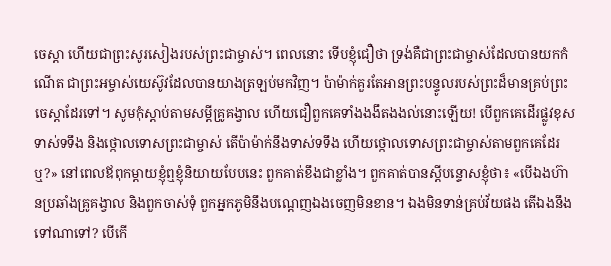ចេស្ដា ហើយជាព្រះសូរសៀងរបស់ព្រះជាម្ចាស់។ ពេលនោះ ទើបខ្ញុំជឿថា ទ្រង់គឺជាព្រះជាម្ចាស់ដែលបានយកកំណើត ជាព្រះអម្ចាស់យេស៊ូវដែលបានយាងត្រឡប់មកវិញ។ ប៉ាម៉ាក់គួរតែអានព្រះបន្ទូលរបស់ព្រះដ៏មានគ្រប់ព្រះចេស្ដាដែរទៅ។ សូមកុំស្ដាប់តាមសម្ដីគ្រូគង្វាល ហើយជឿពួកគេទាំងងងឹតងងល់នោះឡើយ! បើពួកគេដើរផ្លូវខុស ទាស់ទទឹង និងថ្កោលទោសព្រះជាម្ចាស់ តើប៉ាម៉ាក់នឹងទាស់ទទឹង ហើយថ្កោលទោសព្រះជាម្ចាស់តាមពួកគេដែរឬ?» នៅពេលឪពុកម្តាយខ្ញុំឮខ្ញុំនិយាយបែបនេះ ពួកគាត់ខឹងជាខ្លាំង។ ពួកគាត់បានស្តីបន្ទោសខ្ញុំថា៖ «បើឯងហ៊ានប្រឆាំងគ្រូគង្វាល និងពួកចាស់ទុំ ពួកអ្នកភូមិនឹងបណ្ដេញឯងចេញមិនខាន។ ឯងមិនទាន់គ្រប់វ័យផង តើឯងនឹងទៅណាទៅ? បើកើ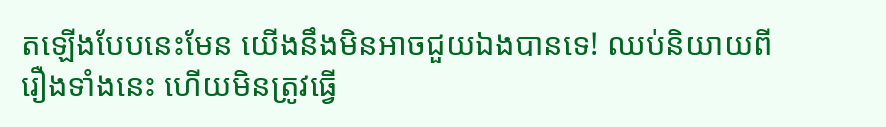តឡើងបែបនេះមែន យើងនឹងមិនអាចជួយឯងបានទេ! ឈប់និយាយពីរឿងទាំងនេះ ហើយមិនត្រូវធ្វើ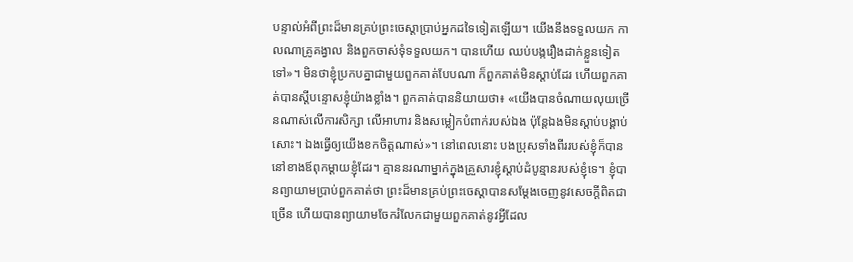បន្ទាល់អំពីព្រះដ៏មានគ្រប់ព្រះចេស្ដាប្រាប់អ្នកដទៃទៀតឡើយ។ យើងនឹងទទួលយក កាលណាគ្រូគង្វាល និងពួកចាស់ទុំទទួលយក។ បានហើយ ឈប់បង្ករឿងដាក់ខ្លួនទៀតទៅ»។ មិនថាខ្ញុំប្រកបគ្នាជាមួយពួកគាត់បែបណា ក៏ពួកគាត់មិនស្ដាប់ដែរ ហើយពួកគាត់បានស្ដីបន្ទោសខ្ញុំយ៉ាងខ្លាំង។ ពួកគាត់បាននិយាយថា៖ «យើងបានចំណាយលុយច្រើនណាស់លើការសិក្សា លើអាហារ និងសម្លៀកបំពាក់របស់ឯង ប៉ុន្តែឯងមិនស្ដាប់បង្គាប់សោះ។ ឯងធ្វើឲ្យយើងខកចិត្តណាស់»។ នៅពេលនោះ បងប្រុសទាំងពីររបស់ខ្ញុំក៏បាននៅខាងឪពុកម្តាយខ្ញុំដែរ។ គ្មាននរណាម្នាក់ក្នុងគ្រួសារខ្ញុំស្ដាប់ដំបូន្មានរបស់ខ្ញុំទេ។ ខ្ញុំបានព្យាយាមប្រាប់ពួកគាត់ថា ព្រះដ៏មានគ្រប់ព្រះចេស្ដាបានសម្ដែងចេញនូវសេចក្ដីពិតជាច្រើន ហើយបានព្យាយាមចែករំលែកជាមួយពួកគាត់នូវអ្វីដែល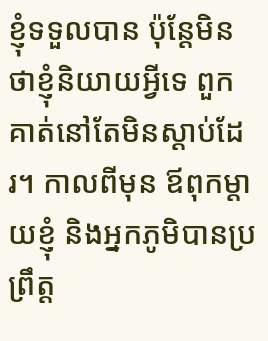ខ្ញុំទទួលបាន ប៉ុន្តែមិនថាខ្ញុំនិយាយអ្វីទេ ពួកគាត់នៅតែមិនស្ដាប់ដែរ។ កាលពីមុន ឪពុកម្តាយខ្ញុំ និងអ្នកភូមិបានប្រព្រឹត្ត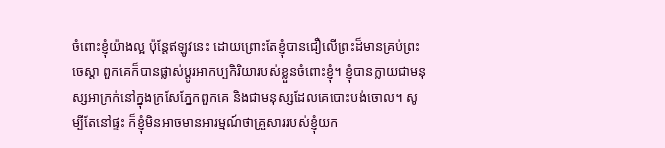ចំពោះខ្ញុំយ៉ាងល្អ ប៉ុន្តែឥឡូវនេះ ដោយព្រោះតែខ្ញុំបានជឿលើព្រះដ៏មានគ្រប់ព្រះចេស្ដា ពួកគេក៏បានផ្លាស់ប្ដូរអាកប្បកិរិយារបស់ខ្លួនចំពោះខ្ញុំ។ ខ្ញុំបានក្លាយជាមនុស្សអាក្រក់នៅក្នុងក្រសែភ្នែកពួកគេ និងជាមនុស្សដែលគេបោះបង់ចោល។ សូម្បីតែនៅផ្ទះ ក៏ខ្ញុំមិនអាចមានអារម្មណ៍ថាគ្រួសាររបស់ខ្ញុំយក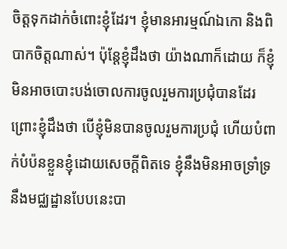ចិត្តទុកដាក់ចំពោះខ្ញុំដែរ។ ខ្ញុំមានអារម្មណ៍ឯកោ និងពិបាកចិត្តណាស់។ ប៉ុន្តែខ្ញុំដឹងថា យ៉ាងណាក៏ដោយ ក៏ខ្ញុំមិនអាចបោះបង់ចោលការចូលរួមការប្រជុំបានដែរ ព្រោះខ្ញុំដឹងថា បើខ្ញុំមិនបានចូលរួមការប្រជុំ ហើយបំពាក់បំប៉នខ្លួនខ្ញុំដោយសេចក្ដីពិតទេ ខ្ញុំនឹងមិនអាចទ្រាំទ្រនឹងមជ្ឈដ្ឋានបែបនេះបា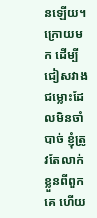នឡើយ។ ក្រោយមក ដើម្បីជៀសវាងជម្លោះដែលមិនចាំបាច់ ខ្ញុំត្រូវតែលាក់ខ្លួនពីពួកគេ ហើយ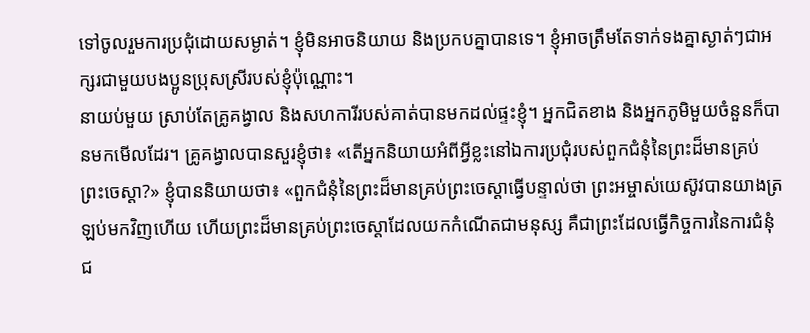ទៅចូលរួមការប្រជុំដោយសម្ងាត់។ ខ្ញុំមិនអាចនិយាយ និងប្រកបគ្នាបានទេ។ ខ្ញុំអាចត្រឹមតែទាក់ទងគ្នាស្ងាត់ៗជាអក្សរជាមួយបងប្អូនប្រុសស្រីរបស់ខ្ញុំប៉ុណ្ណោះ។
នាយប់មួយ ស្រាប់តែគ្រូគង្វាល និងសហការីរបស់គាត់បានមកដល់ផ្ទះខ្ញុំ។ អ្នកជិតខាង និងអ្នកភូមិមួយចំនួនក៏បានមកមើលដែរ។ គ្រូគង្វាលបានសួរខ្ញុំថា៖ «តើអ្នកនិយាយអំពីអ្វីខ្លះនៅឯការប្រជុំរបស់ពួកជំនុំនៃព្រះដ៏មានគ្រប់ព្រះចេស្ដា?» ខ្ញុំបាននិយាយថា៖ «ពួកជំនុំនៃព្រះដ៏មានគ្រប់ព្រះចេស្ដាធ្វើបន្ទាល់ថា ព្រះអម្ចាស់យេស៊ូវបានយាងត្រឡប់មកវិញហើយ ហើយព្រះដ៏មានគ្រប់ព្រះចេស្ដាដែលយកកំណើតជាមនុស្ស គឺជាព្រះដែលធ្វើកិច្ចការនៃការជំនុំជ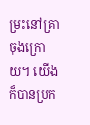ម្រះនៅគ្រាចុងក្រោយ។ យើងក៏បានប្រក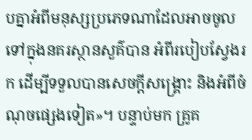បគ្នាអំពីមនុស្សប្រភេទណាដែលអាចចូលទៅក្នុងនគរស្ថានសួគ៌បាន អំពីរបៀបស្វែងរក ដើម្បីទទួលបានសេចក្ដីសង្គ្រោះ និងអំពីចំណុចផ្សេងទៀត»។ បន្ទាប់មក គ្រូគ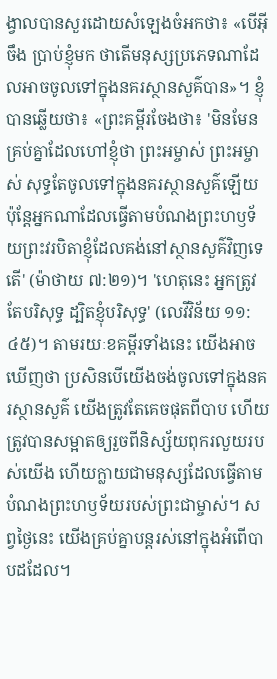ង្វាលបានសួរដោយសំឡេងចំអកថា៖ «បើអ៊ីចឹង ប្រាប់ខ្ញុំមក ថាតើមនុស្សប្រភេទណាដែលអាចចូលទៅក្នុងនគរស្ថានសួគ៌បាន»។ ខ្ញុំបានឆ្លើយថា៖ «ព្រះគម្ពីរចែងថា៖ 'មិនមែនគ្រប់គ្នាដែលហៅខ្ញុំថា ព្រះអម្ចាស់ ព្រះអម្ចាស់ សុទ្ធតែចូលទៅក្នុងនគរស្ថានសួគ៌ឡើយ ប៉ុន្តែអ្នកណាដែលធ្វើតាមបំណងព្រះហឫទ័យព្រះវរបិតាខ្ញុំដែលគង់នៅស្ថានសួគ៌វិញទេតើ' (ម៉ាថាយ ៧:២១)។ 'ហេតុនេះ អ្នកត្រូវតែបរិសុទ្ធ ដ្បិតខ្ញុំបរិសុទ្ធ' (លេវីវិន័យ ១១:៤៥)។ តាមរយៈខគម្ពីរទាំងនេះ យើងអាចឃើញថា ប្រសិនបើយើងចង់ចូលទៅក្នុងនគរស្ថានសួគ៌ យើងត្រូវតែគេចផុតពីបាប ហើយត្រូវបានសម្អាតឲ្យរួចពីនិស្ស័យពុករលួយរបស់យើង ហើយក្លាយជាមនុស្សដែលធ្វើតាមបំណងព្រះហឫទ័យរបស់ព្រះជាម្ចាស់។ សព្វថ្ងៃនេះ យើងគ្រប់គ្នាបន្តរស់នៅក្នុងអំពើបាបដដែល។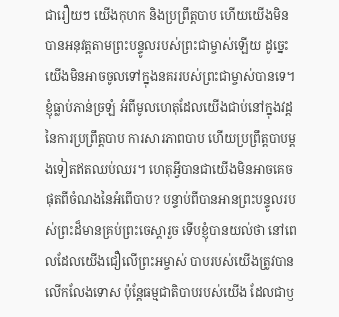ជារឿយៗ យើងកុហក និងប្រព្រឹត្តបាប ហើយយើងមិនបានអនុវត្តតាមព្រះបន្ទូលរបស់ព្រះជាម្ចាស់ឡើយ ដូច្នេះ យើងមិនអាចចូលទៅក្នុងនគររបស់ព្រះជាម្ចាស់បានទេ។ ខ្ញុំធ្លាប់ភាន់ច្រឡំ អំពីមូលហេតុដែលយើងជាប់នៅក្នុងវដ្តនៃការប្រព្រឹត្តបាប ការសារភាពបាប ហើយប្រព្រឹត្តបាបម្តងទៀតឥតឈប់ឈរ។ ហេតុអ្វីបានជាយើងមិនអាចគេចផុតពីចំណងនៃអំពើបាប? បន្ទាប់ពីបានអានព្រះបន្ទូលរបស់ព្រះដ៏មានគ្រប់ព្រះចេស្ដារួច ទើបខ្ញុំបានយល់ថា នៅពេលដែលយើងជឿលើព្រះអម្ចាស់ បាបរបស់យើងត្រូវបានលើកលែងទោស ប៉ុន្តែធម្មជាតិបាបរបស់យើង ដែលជាឫ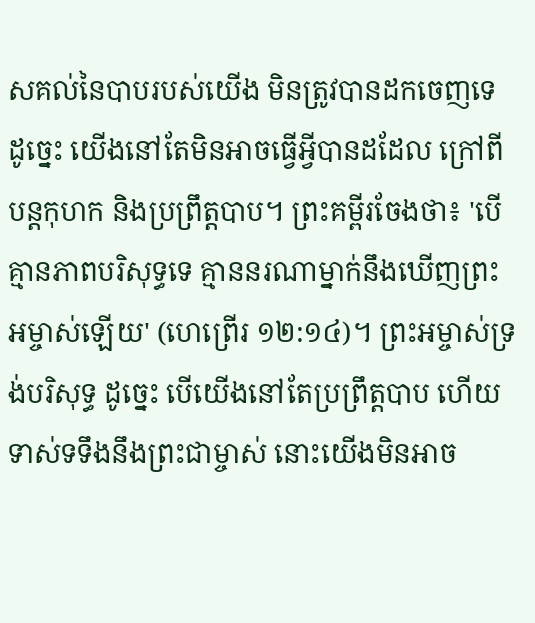សគល់នៃបាបរបស់យើង មិនត្រូវបានដកចេញទេ ដូច្នេះ យើងនៅតែមិនអាចធ្វើអ្វីបានដដែល ក្រៅពីបន្តកុហក និងប្រព្រឹត្តបាប។ ព្រះគម្ពីរចែងថា៖ 'បើគ្មានភាពបរិសុទ្ធទេ គ្មាននរណាម្នាក់នឹងឃើញព្រះអម្ចាស់ឡើយ' (ហេព្រើរ ១២:១៤)។ ព្រះអម្ចាស់ទ្រង់បរិសុទ្ធ ដូច្នេះ បើយើងនៅតែប្រព្រឹត្តបាប ហើយទាស់ទទឹងនឹងព្រះជាម្ចាស់ នោះយើងមិនអាច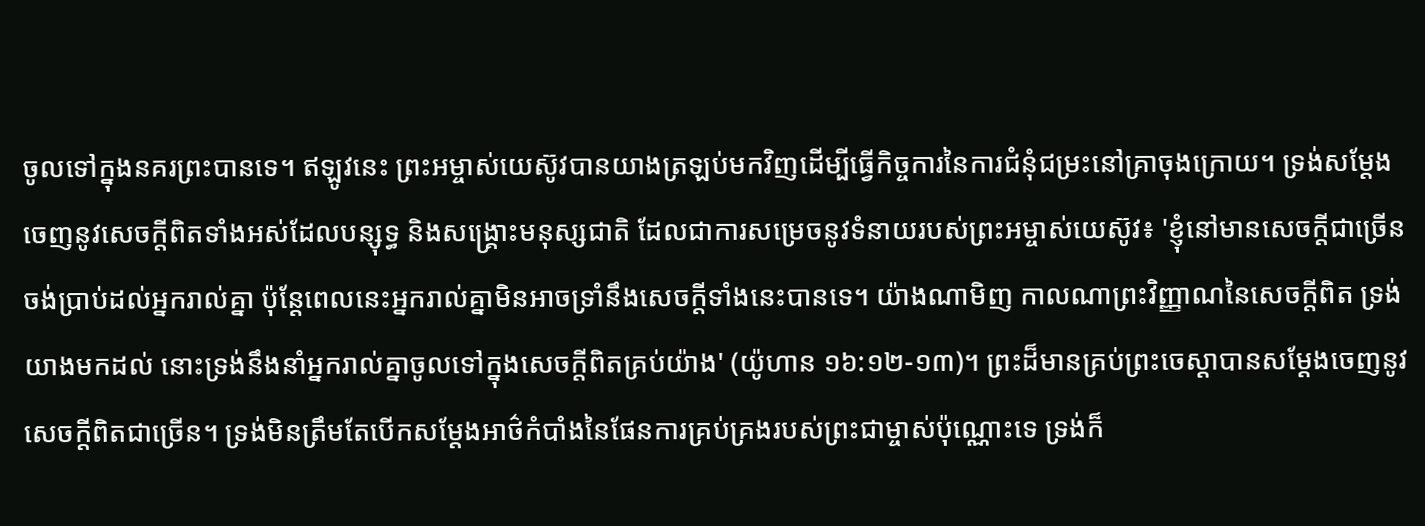ចូលទៅក្នុងនគរព្រះបានទេ។ ឥឡូវនេះ ព្រះអម្ចាស់យេស៊ូវបានយាងត្រឡប់មកវិញដើម្បីធ្វើកិច្ចការនៃការជំនុំជម្រះនៅគ្រាចុងក្រោយ។ ទ្រង់សម្ដែងចេញនូវសេចក្ដីពិតទាំងអស់ដែលបន្សុទ្ធ និងសង្គ្រោះមនុស្សជាតិ ដែលជាការសម្រេចនូវទំនាយរបស់ព្រះអម្ចាស់យេស៊ូវ៖ 'ខ្ញុំនៅមានសេចក្ដីជាច្រើនចង់ប្រាប់ដល់អ្នករាល់គ្នា ប៉ុន្តែពេលនេះអ្នករាល់គ្នាមិនអាចទ្រាំនឹងសេចក្ដីទាំងនេះបានទេ។ យ៉ាងណាមិញ កាលណាព្រះវិញ្ញាណនៃសេចក្ដីពិត ទ្រង់យាងមកដល់ នោះទ្រង់នឹងនាំអ្នករាល់គ្នាចូលទៅក្នុងសេចក្ដីពិតគ្រប់យ៉ាង' (យ៉ូហាន ១៦:១២-១៣)។ ព្រះដ៏មានគ្រប់ព្រះចេស្ដាបានសម្ដែងចេញនូវសេចក្ដីពិតជាច្រើន។ ទ្រង់មិនត្រឹមតែបើកសម្ដែងអាថ៌កំបាំងនៃផែនការគ្រប់គ្រងរបស់ព្រះជាម្ចាស់ប៉ុណ្ណោះទេ ទ្រង់ក៏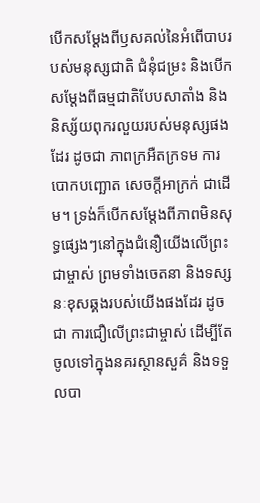បើកសម្ដែងពីឫសគល់នៃអំពើបាបរបស់មនុស្សជាតិ ជំនុំជម្រះ និងបើកសម្ដែងពីធម្មជាតិបែបសាតាំង និងនិស្ស័យពុករលួយរបស់មនុស្សផងដែរ ដូចជា ភាពក្រអឺតក្រទម ការបោកបញ្ឆោត សេចក្ដីអាក្រក់ ជាដើម។ ទ្រង់ក៏បើកសម្ដែងពីភាពមិនសុទ្ធផ្សេងៗនៅក្នុងជំនឿយើងលើព្រះជាម្ចាស់ ព្រមទាំងចេតនា និងទស្សនៈខុសឆ្គងរបស់យើងផងដែរ ដូចជា ការជឿលើព្រះជាម្ចាស់ ដើម្បីតែចូលទៅក្នុងនគរស្ថានសួគ៌ និងទទួលបា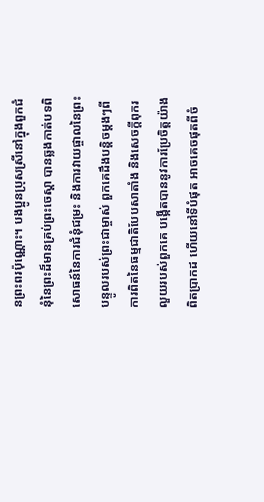នព្រះពរប៉ុណ្ណោះ។ បងប្អូនប្រុសស្រីនៅក្នុងពួកជំនុំនៃព្រះដ៏មានគ្រប់ព្រះចេស្ដា បានឆ្លងកាត់បទពិសោធន៍នៃការជំនុំជម្រះ និងការវាយផ្ចាលនៃព្រះបន្ទូលរបស់ព្រះជាម្ចាស់ ពួកគេដឹងបន្តិចម្ដងៗពីការពិតនៃធម្មជាតិបែបសាតាំង និងសេចក្ដីពុករលួយរបស់ពួកគេ បង្កើតបាននូវការប្រែចិត្តយ៉ាងពិតប្រាកដ ហើយនៅទីបំផុត អាចគេចផុតពីចំ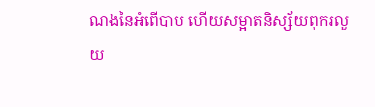ណងនៃអំពើបាប ហើយសម្អាតនិស្ស័យពុករលួយ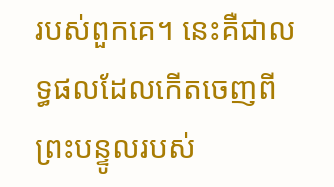របស់ពួកគេ។ នេះគឺជាលទ្ធផលដែលកើតចេញពីព្រះបន្ទូលរបស់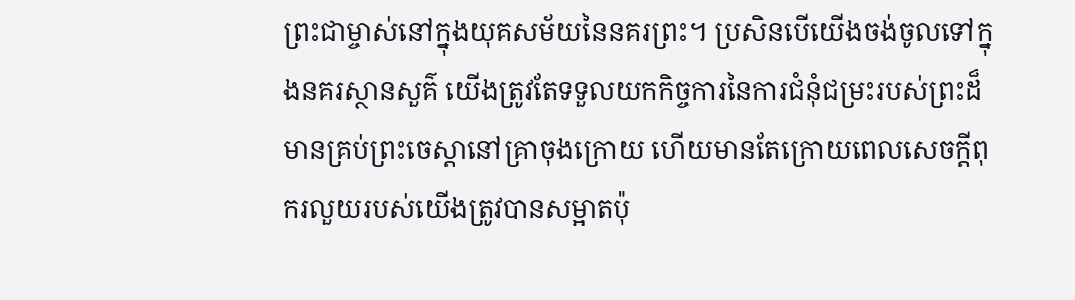ព្រះជាម្ចាស់នៅក្នុងយុគសម័យនៃនគរព្រះ។ ប្រសិនបើយើងចង់ចូលទៅក្នុងនគរស្ថានសួគ៌ យើងត្រូវតែទទួលយកកិច្ចការនៃការជំនុំជម្រះរបស់ព្រះដ៏មានគ្រប់ព្រះចេស្ដានៅគ្រាចុងក្រោយ ហើយមានតែក្រោយពេលសេចក្ដីពុករលួយរបស់យើងត្រូវបានសម្អាតប៉ុ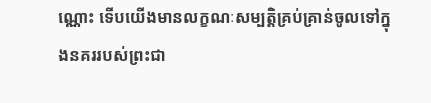ណ្ណោះ ទើបយើងមានលក្ខណៈសម្បត្តិគ្រប់គ្រាន់ចូលទៅក្នុងនគររបស់ព្រះជា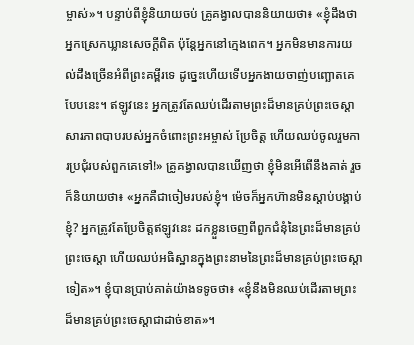ម្ចាស់»។ បន្ទាប់ពីខ្ញុំនិយាយចប់ គ្រូគង្វាលបាននិយាយថា៖ «ខ្ញុំដឹងថា អ្នកស្រេកឃ្លានសេចក្ដីពិត ប៉ុន្តែអ្នកនៅក្មេងពេក។ អ្នកមិនមានការយល់ដឹងច្រើនអំពីព្រះគម្ពីរទេ ដូច្នេះហើយទើបអ្នកងាយចាញ់បញ្ឆោតគេបែបនេះ។ ឥឡូវនេះ អ្នកត្រូវតែឈប់ដើរតាមព្រះដ៏មានគ្រប់ព្រះចេស្ដា សារភាពបាបរបស់អ្នកចំពោះព្រះអម្ចាស់ ប្រែចិត្ត ហើយឈប់ចូលរួមការប្រជុំរបស់ពួកគេទៅ!» គ្រូគង្វាលបានឃើញថា ខ្ញុំមិនអើពើនឹងគាត់ រួចក៏និយាយថា៖ «អ្នកគឺជាចៀមរបស់ខ្ញុំ។ ម៉េចក៏អ្នកហ៊ានមិនស្ដាប់បង្គាប់ខ្ញុំ? អ្នកត្រូវតែប្រែចិត្តឥឡូវនេះ ដកខ្លួនចេញពីពួកជំនុំនៃព្រះដ៏មានគ្រប់ព្រះចេស្ដា ហើយឈប់អធិស្ឋានក្នុងព្រះនាមនៃព្រះដ៏មានគ្រប់ព្រះចេស្ដាទៀត»។ ខ្ញុំបានប្រាប់គាត់យ៉ាងទទូចថា៖ «ខ្ញុំនឹងមិនឈប់ដើរតាមព្រះដ៏មានគ្រប់ព្រះចេស្ដាជាដាច់ខាត»។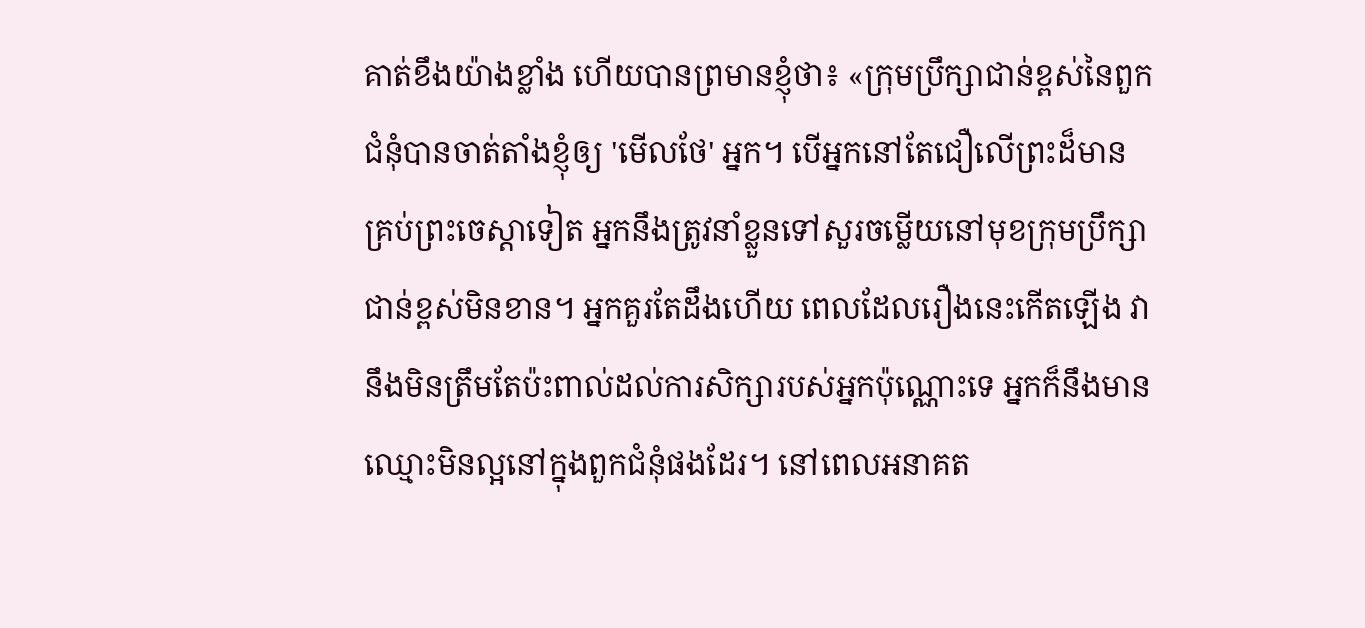គាត់ខឹងយ៉ាងខ្លាំង ហើយបានព្រមានខ្ញុំថា៖ «ក្រុមប្រឹក្សាជាន់ខ្ពស់នៃពួកជំនុំបានចាត់តាំងខ្ញុំឲ្យ 'មើលថែ' អ្នក។ បើអ្នកនៅតែជឿលើព្រះដ៏មានគ្រប់ព្រះចេស្ដាទៀត អ្នកនឹងត្រូវនាំខ្លួនទៅសួរចម្លើយនៅមុខក្រុមប្រឹក្សាជាន់ខ្ពស់មិនខាន។ អ្នកគួរតែដឹងហើយ ពេលដែលរឿងនេះកើតឡើង វានឹងមិនត្រឹមតែប៉ះពាល់ដល់ការសិក្សារបស់អ្នកប៉ុណ្ណោះទេ អ្នកក៏នឹងមានឈ្មោះមិនល្អនៅក្នុងពួកជំនុំផងដែរ។ នៅពេលអនាគត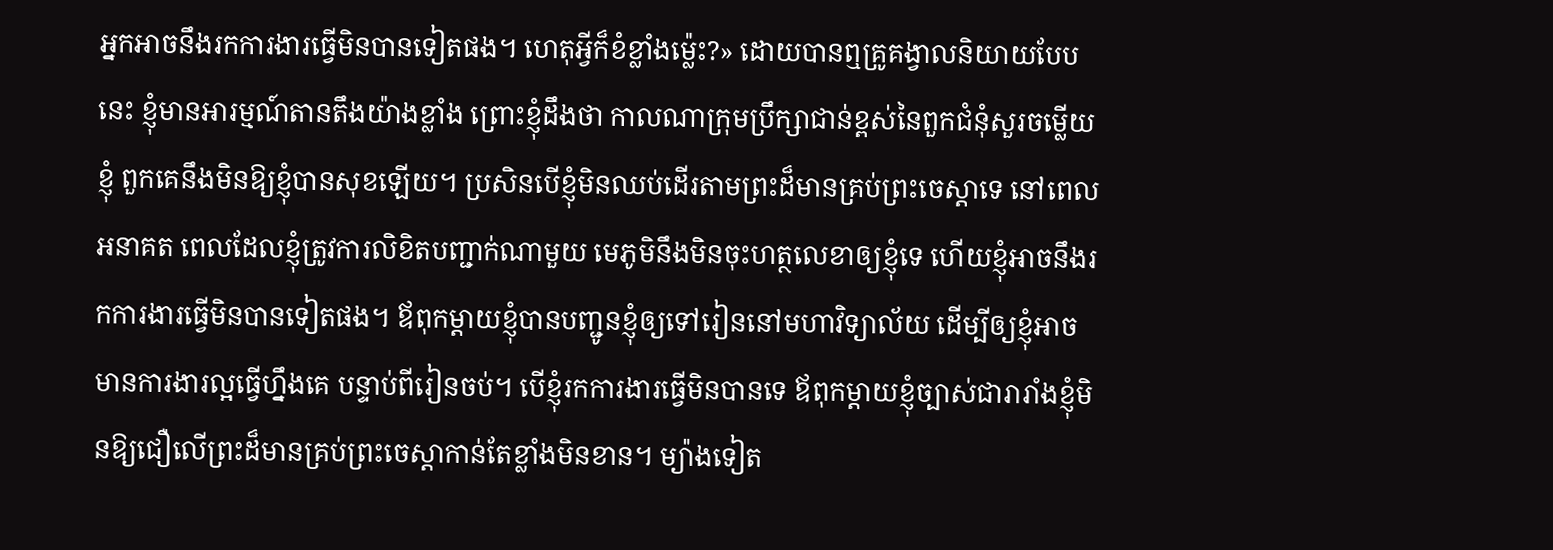អ្នកអាចនឹងរកការងារធ្វើមិនបានទៀតផង។ ហេតុអ្វីក៏ខំខ្លាំងម្ល៉េះ?» ដោយបានឮគ្រូគង្វាលនិយាយបែបនេះ ខ្ញុំមានអារម្មណ៍តានតឹងយ៉ាងខ្លាំង ព្រោះខ្ញុំដឹងថា កាលណាក្រុមប្រឹក្សាជាន់ខ្ពស់នៃពួកជំនុំសួរចម្លើយខ្ញុំ ពួកគេនឹងមិនឱ្យខ្ញុំបានសុខឡើយ។ ប្រសិនបើខ្ញុំមិនឈប់ដើរតាមព្រះដ៏មានគ្រប់ព្រះចេស្ដាទេ នៅពេលអនាគត ពេលដែលខ្ញុំត្រូវការលិខិតបញ្ជាក់ណាមួយ មេភូមិនឹងមិនចុះហត្ថលេខាឲ្យខ្ញុំទេ ហើយខ្ញុំអាចនឹងរកការងារធ្វើមិនបានទៀតផង។ ឪពុកម្តាយខ្ញុំបានបញ្ជូនខ្ញុំឲ្យទៅរៀននៅមហាវិទ្យាល័យ ដើម្បីឲ្យខ្ញុំអាចមានការងារល្អធ្វើហ្នឹងគេ បន្ទាប់ពីរៀនចប់។ បើខ្ញុំរកការងារធ្វើមិនបានទេ ឪពុកម្តាយខ្ញុំច្បាស់ជារារាំងខ្ញុំមិនឱ្យជឿលើព្រះដ៏មានគ្រប់ព្រះចេស្ដាកាន់តែខ្លាំងមិនខាន។ ម្យ៉ាងទៀត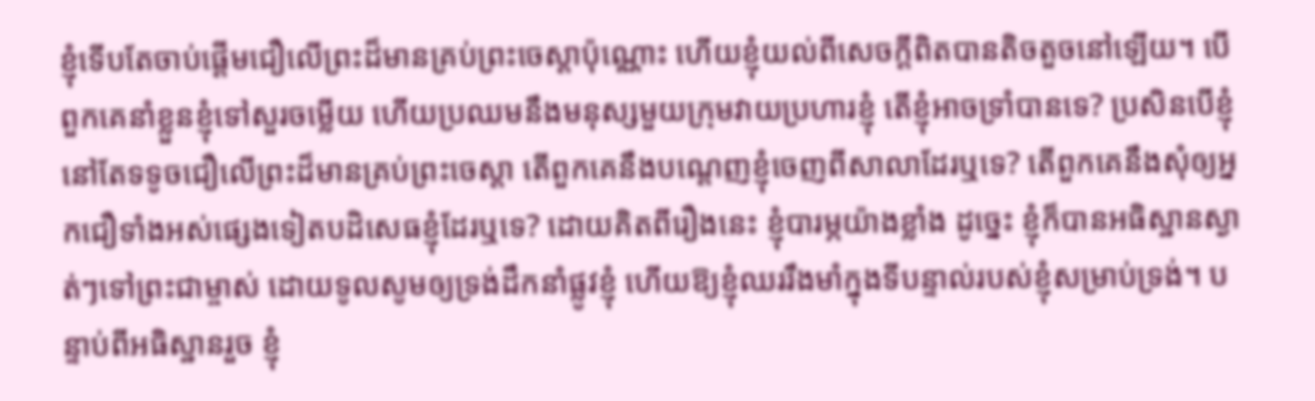ខ្ញុំទើបតែចាប់ផ្ដើមជឿលើព្រះដ៏មានគ្រប់ព្រះចេស្ដាប៉ុណ្ណោះ ហើយខ្ញុំយល់ពីសេចក្ដីពិតបានតិចតួចនៅឡើយ។ បើពួកគេនាំខ្លួនខ្ញុំទៅសួរចម្លើយ ហើយប្រឈមនឹងមនុស្សមួយក្រុមវាយប្រហារខ្ញុំ តើខ្ញុំអាចទ្រាំបានទេ? ប្រសិនបើខ្ញុំនៅតែទទូចជឿលើព្រះដ៏មានគ្រប់ព្រះចេស្ដា តើពួកគេនឹងបណ្ដេញខ្ញុំចេញពីសាលាដែរឬទេ? តើពួកគេនឹងសុំឲ្យអ្នកជឿទាំងអស់ផ្សេងទៀតបដិសេធខ្ញុំដែរឬទេ? ដោយគិតពីរឿងនេះ ខ្ញុំបារម្ភយ៉ាងខ្លាំង ដូច្នេះ ខ្ញុំក៏បានអធិស្ឋានស្ងាត់ៗទៅព្រះជាម្ចាស់ ដោយទូលសូមឲ្យទ្រង់ដឹកនាំផ្លូវខ្ញុំ ហើយឱ្យខ្ញុំឈររឹងមាំក្នុងទីបន្ទាល់របស់ខ្ញុំសម្រាប់ទ្រង់។ បន្ទាប់ពីអធិស្ឋានរួច ខ្ញុំ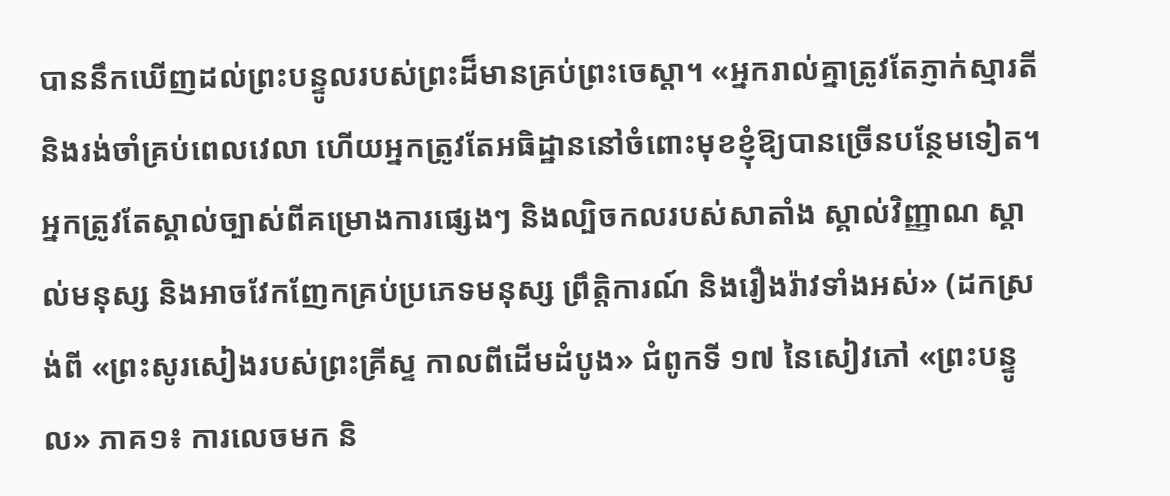បាននឹកឃើញដល់ព្រះបន្ទូលរបស់ព្រះដ៏មានគ្រប់ព្រះចេស្ដា។ «អ្នករាល់គ្នាត្រូវតែភ្ញាក់ស្មារតី និងរង់ចាំគ្រប់ពេលវេលា ហើយអ្នកត្រូវតែអធិដ្ឋាននៅចំពោះមុខខ្ញុំឱ្យបានច្រើនបន្ថែមទៀត។ អ្នកត្រូវតែស្គាល់ច្បាស់ពីគម្រោងការផ្សេងៗ និងល្បិចកលរបស់សាតាំង ស្គាល់វិញ្ញាណ ស្គាល់មនុស្ស និងអាចវែកញែកគ្រប់ប្រភេទមនុស្ស ព្រឹត្តិការណ៍ និងរឿងរ៉ាវទាំងអស់» (ដកស្រង់ពី «ព្រះសូរសៀងរបស់ព្រះគ្រីស្ទ កាលពីដើមដំបូង» ជំពូកទី ១៧ នៃសៀវភៅ «ព្រះបន្ទូល» ភាគ១៖ ការលេចមក និ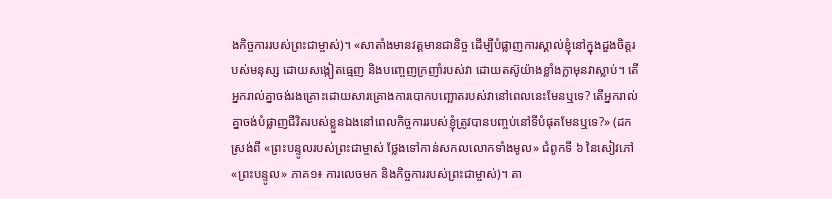ងកិច្ចការរបស់ព្រះជាម្ចាស់)។ «សាតាំងមានវត្តមានជានិច្ច ដើម្បីបំផ្លាញការស្គាល់ខ្ញុំនៅក្នុងដួងចិត្តរបស់មនុស្ស ដោយសង្កៀតធ្មេញ និងបញ្ចេញក្រញាំរបស់វា ដោយតស៊ូយ៉ាងខ្លាំងក្លាមុនវាស្លាប់។ តើអ្នករាល់គ្នាចង់រងគ្រោះដោយសារគ្រោងការបោកបញ្ឆោតរបស់វានៅពេលនេះមែនឬទេ? តើអ្នករាល់គ្នាចង់បំផ្លាញជីវិតរបស់ខ្លួនឯងនៅពេលកិច្ចការរបស់ខ្ញុំត្រូវបានបញ្ចប់នៅទីបំផុតមែនឬទេ?» (ដកស្រង់ពី «ព្រះបន្ទូលរបស់ព្រះជាម្ចាស់ ថ្លែងទៅកាន់សកលលោកទាំងមូល» ជំពូកទី ៦ នៃសៀវភៅ «ព្រះបន្ទូល» ភាគ១៖ ការលេចមក និងកិច្ចការរបស់ព្រះជាម្ចាស់)។ តា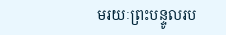មរយៈព្រះបន្ទូលរប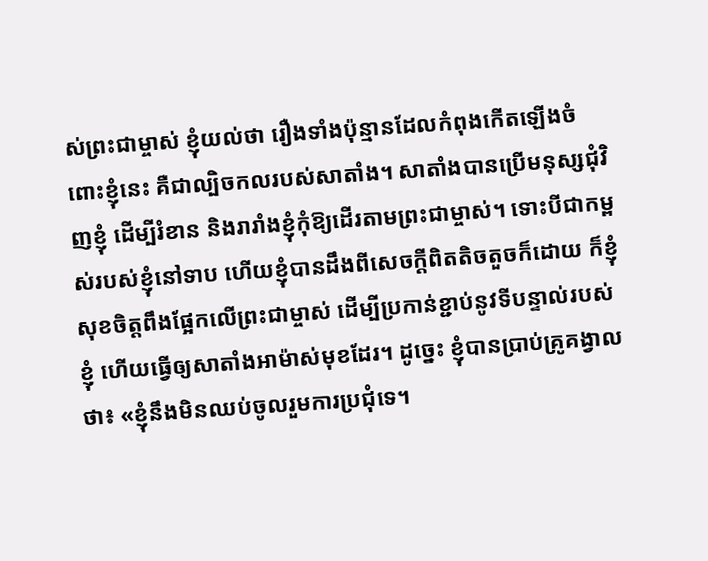ស់ព្រះជាម្ចាស់ ខ្ញុំយល់ថា រឿងទាំងប៉ុន្មានដែលកំពុងកើតឡើងចំពោះខ្ញុំនេះ គឺជាល្បិចកលរបស់សាតាំង។ សាតាំងបានប្រើមនុស្សជុំវិញខ្ញុំ ដើម្បីរំខាន និងរារាំងខ្ញុំកុំឱ្យដើរតាមព្រះជាម្ចាស់។ ទោះបីជាកម្ពស់របស់ខ្ញុំនៅទាប ហើយខ្ញុំបានដឹងពីសេចក្ដីពិតតិចតួចក៏ដោយ ក៏ខ្ញុំសុខចិត្តពឹងផ្អែកលើព្រះជាម្ចាស់ ដើម្បីប្រកាន់ខ្ជាប់នូវទីបន្ទាល់របស់ខ្ញុំ ហើយធ្វើឲ្យសាតាំងអាម៉ាស់មុខដែរ។ ដូច្នេះ ខ្ញុំបានប្រាប់គ្រូគង្វាលថា៖ «ខ្ញុំនឹងមិនឈប់ចូលរួមការប្រជុំទេ។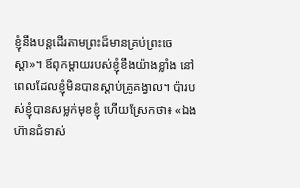ខ្ញុំនឹងបន្តដើរតាមព្រះដ៏មានគ្រប់ព្រះចេស្ដា»។ ឪពុកម្ដាយរបស់ខ្ញុំខឹងយ៉ាងខ្លាំង នៅពេលដែលខ្ញុំមិនបានស្ដាប់គ្រូគង្វាល។ ប៉ារបស់ខ្ញុំបានសម្លក់មុខខ្ញុំ ហើយស្រែកថា៖ «ឯងហ៊ានជំទាស់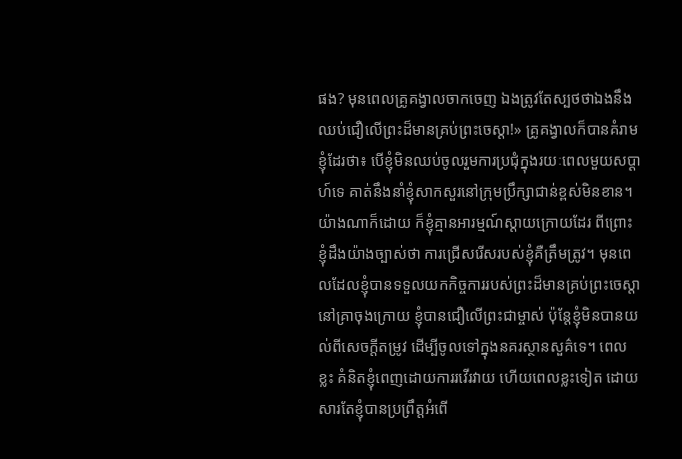ផង? មុនពេលគ្រូគង្វាលចាកចេញ ឯងត្រូវតែស្បថថាឯងនឹងឈប់ជឿលើព្រះដ៏មានគ្រប់ព្រះចេស្ដា!» គ្រូគង្វាលក៏បានគំរាមខ្ញុំដែរថា៖ បើខ្ញុំមិនឈប់ចូលរួមការប្រជុំក្នុងរយៈពេលមួយសប្ដាហ៍ទេ គាត់នឹងនាំខ្ញុំសាកសួរនៅក្រុមប្រឹក្សាជាន់ខ្ពស់មិនខាន។ យ៉ាងណាក៏ដោយ ក៏ខ្ញុំគ្មានអារម្មណ៍ស្ដាយក្រោយដែរ ពីព្រោះខ្ញុំដឹងយ៉ាងច្បាស់ថា ការជ្រើសរើសរបស់ខ្ញុំគឺត្រឹមត្រូវ។ មុនពេលដែលខ្ញុំបានទទួលយកកិច្ចការរបស់ព្រះដ៏មានគ្រប់ព្រះចេស្ដានៅគ្រាចុងក្រោយ ខ្ញុំបានជឿលើព្រះជាម្ចាស់ ប៉ុន្តែខ្ញុំមិនបានយល់ពីសេចក្ដីតម្រូវ ដើម្បីចូលទៅក្នុងនគរស្ថានសួគ៌ទេ។ ពេលខ្លះ គំនិតខ្ញុំពេញដោយការរវើរវាយ ហើយពេលខ្លះទៀត ដោយសារតែខ្ញុំបានប្រព្រឹត្តអំពើ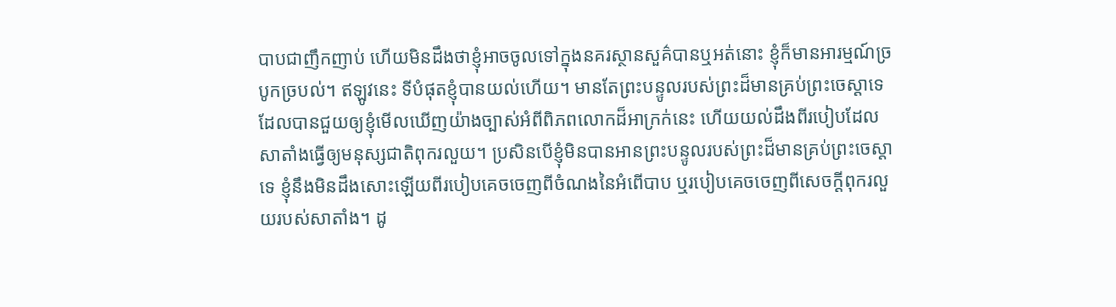បាបជាញឹកញាប់ ហើយមិនដឹងថាខ្ញុំអាចចូលទៅក្នុងនគរស្ថានសួគ៌បានឬអត់នោះ ខ្ញុំក៏មានអារម្មណ៍ច្របូកច្របល់។ ឥឡូវនេះ ទីបំផុតខ្ញុំបានយល់ហើយ។ មានតែព្រះបន្ទូលរបស់ព្រះដ៏មានគ្រប់ព្រះចេស្ដាទេ ដែលបានជួយឲ្យខ្ញុំមើលឃើញយ៉ាងច្បាស់អំពីពិភពលោកដ៏អាក្រក់នេះ ហើយយល់ដឹងពីរបៀបដែលសាតាំងធ្វើឲ្យមនុស្សជាតិពុករលួយ។ ប្រសិនបើខ្ញុំមិនបានអានព្រះបន្ទូលរបស់ព្រះដ៏មានគ្រប់ព្រះចេស្ដាទេ ខ្ញុំនឹងមិនដឹងសោះឡើយពីរបៀបគេចចេញពីចំណងនៃអំពើបាប ឬរបៀបគេចចេញពីសេចក្ដីពុករលួយរបស់សាតាំង។ ដូ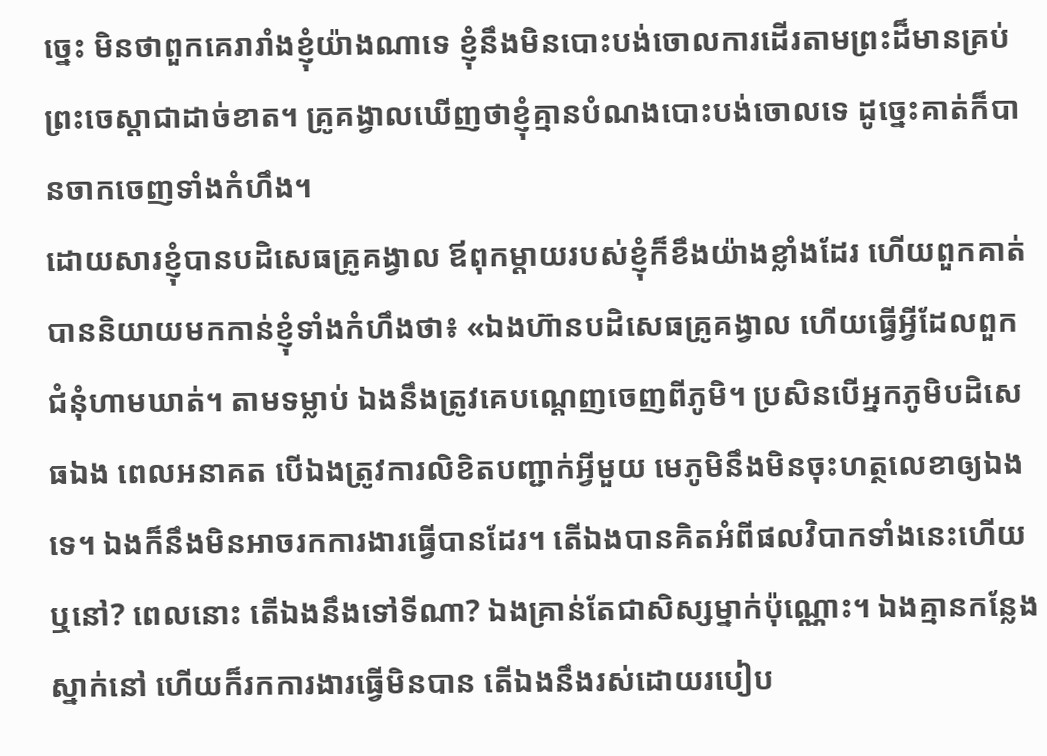ច្នេះ មិនថាពួកគេរារាំងខ្ញុំយ៉ាងណាទេ ខ្ញុំនឹងមិនបោះបង់ចោលការដើរតាមព្រះដ៏មានគ្រប់ព្រះចេស្ដាជាដាច់ខាត។ គ្រូគង្វាលឃើញថាខ្ញុំគ្មានបំណងបោះបង់ចោលទេ ដូច្នេះគាត់ក៏បានចាកចេញទាំងកំហឹង។
ដោយសារខ្ញុំបានបដិសេធគ្រូគង្វាល ឪពុកម្ដាយរបស់ខ្ញុំក៏ខឹងយ៉ាងខ្លាំងដែរ ហើយពួកគាត់បាននិយាយមកកាន់ខ្ញុំទាំងកំហឹងថា៖ «ឯងហ៊ានបដិសេធគ្រូគង្វាល ហើយធ្វើអ្វីដែលពួកជំនុំហាមឃាត់។ តាមទម្លាប់ ឯងនឹងត្រូវគេបណ្ដេញចេញពីភូមិ។ ប្រសិនបើអ្នកភូមិបដិសេធឯង ពេលអនាគត បើឯងត្រូវការលិខិតបញ្ជាក់អ្វីមួយ មេភូមិនឹងមិនចុះហត្ថលេខាឲ្យឯងទេ។ ឯងក៏នឹងមិនអាចរកការងារធ្វើបានដែរ។ តើឯងបានគិតអំពីផលវិបាកទាំងនេះហើយឬនៅ? ពេលនោះ តើឯងនឹងទៅទីណា? ឯងគ្រាន់តែជាសិស្សម្នាក់ប៉ុណ្ណោះ។ ឯងគ្មានកន្លែងស្នាក់នៅ ហើយក៏រកការងារធ្វើមិនបាន តើឯងនឹងរស់ដោយរបៀប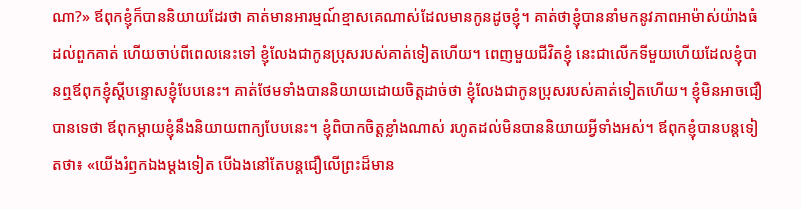ណា?» ឪពុកខ្ញុំក៏បាននិយាយដែរថា គាត់មានអារម្មណ៍ខ្មាសគេណាស់ដែលមានកូនដូចខ្ញុំ។ គាត់ថាខ្ញុំបាននាំមកនូវភាពអាម៉ាស់យ៉ាងធំដល់ពួកគាត់ ហើយចាប់ពីពេលនេះទៅ ខ្ញុំលែងជាកូនប្រុសរបស់គាត់ទៀតហើយ។ ពេញមួយជីវិតខ្ញុំ នេះជាលើកទីមួយហើយដែលខ្ញុំបានឮឪពុកខ្ញុំស្ដីបន្ទោសខ្ញុំបែបនេះ។ គាត់ថែមទាំងបាននិយាយដោយចិត្តដាច់ថា ខ្ញុំលែងជាកូនប្រុសរបស់គាត់ទៀតហើយ។ ខ្ញុំមិនអាចជឿបានទេថា ឪពុកម្ដាយខ្ញុំនឹងនិយាយពាក្យបែបនេះ។ ខ្ញុំពិបាកចិត្តខ្លាំងណាស់ រហូតដល់មិនបាននិយាយអ្វីទាំងអស់។ ឪពុកខ្ញុំបានបន្តទៀតថា៖ «យើងរំឭកឯងម្ដងទៀត បើឯងនៅតែបន្តជឿលើព្រះដ៏មាន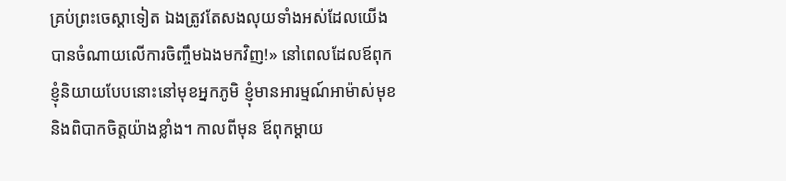គ្រប់ព្រះចេស្ដាទៀត ឯងត្រូវតែសងលុយទាំងអស់ដែលយើងបានចំណាយលើការចិញ្ចឹមឯងមកវិញ!» នៅពេលដែលឪពុកខ្ញុំនិយាយបែបនោះនៅមុខអ្នកភូមិ ខ្ញុំមានអារម្មណ៍អាម៉ាស់មុខ និងពិបាកចិត្តយ៉ាងខ្លាំង។ កាលពីមុន ឪពុកម្ដាយ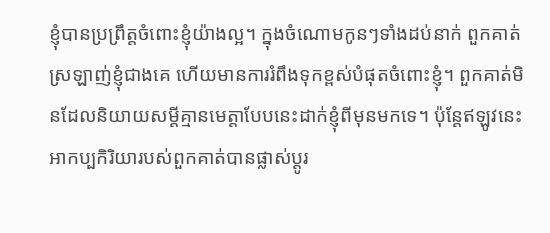ខ្ញុំបានប្រព្រឹត្តចំពោះខ្ញុំយ៉ាងល្អ។ ក្នុងចំណោមកូនៗទាំងដប់នាក់ ពួកគាត់ស្រឡាញ់ខ្ញុំជាងគេ ហើយមានការរំពឹងទុកខ្ពស់បំផុតចំពោះខ្ញុំ។ ពួកគាត់មិនដែលនិយាយសម្ដីគ្មានមេត្តាបែបនេះដាក់ខ្ញុំពីមុនមកទេ។ ប៉ុន្តែឥឡូវនេះ អាកប្បកិរិយារបស់ពួកគាត់បានផ្លាស់ប្ដូរ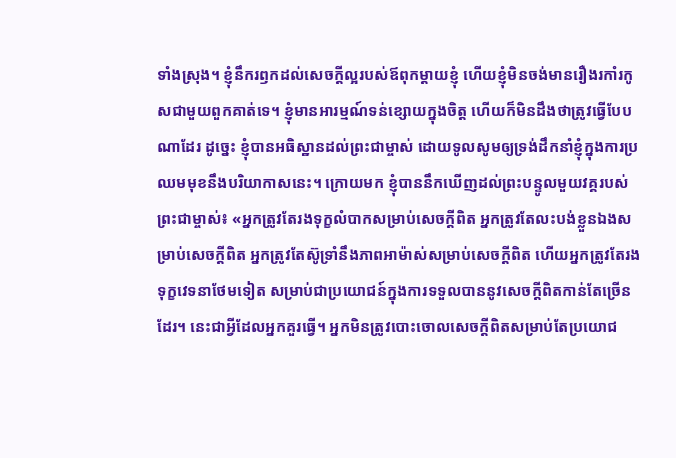ទាំងស្រុង។ ខ្ញុំនឹករឭកដល់សេចក្ដីល្អរបស់ឪពុកម្ដាយខ្ញុំ ហើយខ្ញុំមិនចង់មានរឿងរកាំរកូសជាមួយពួកគាត់ទេ។ ខ្ញុំមានអារម្មណ៍ទន់ខ្សោយក្នុងចិត្ត ហើយក៏មិនដឹងថាត្រូវធ្វើបែបណាដែរ ដូច្នេះ ខ្ញុំបានអធិស្ឋានដល់ព្រះជាម្ចាស់ ដោយទូលសូមឲ្យទ្រង់ដឹកនាំខ្ញុំក្នុងការប្រឈមមុខនឹងបរិយាកាសនេះ។ ក្រោយមក ខ្ញុំបាននឹកឃើញដល់ព្រះបន្ទូលមួយវគ្គរបស់ព្រះជាម្ចាស់៖ «អ្នកត្រូវតែរងទុក្ខលំបាកសម្រាប់សេចក្តីពិត អ្នកត្រូវតែលះបង់ខ្លួនឯងសម្រាប់សេចក្តីពិត អ្នកត្រូវតែស៊ូទ្រាំនឹងភាពអាម៉ាស់សម្រាប់សេចក្តីពិត ហើយអ្នកត្រូវតែរងទុក្ខវេទនាថែមទៀត សម្រាប់ជាប្រយោជន៍ក្នុងការទទួលបាននូវសេចក្ដីពិតកាន់តែច្រើនដែរ។ នេះជាអ្វីដែលអ្នកគួរធ្វើ។ អ្នកមិនត្រូវបោះចោលសេចក្តីពិតសម្រាប់តែប្រយោជ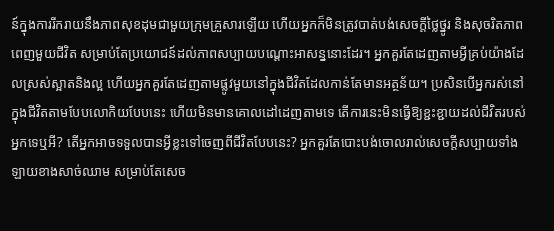ន៍ក្នុងការរីករាយនឹងភាពសុខដុមជាមួយក្រុមគ្រួសារឡើយ ហើយអ្នកក៏មិនត្រូវបាត់បង់សេចក្តីថ្លៃថ្នូរ និងសុចរិតភាពពេញមួយជីវិត សម្រាប់តែប្រយោជន៍ដល់ភាពសប្បាយបណ្ដោះអាសន្ននោះដែរ។ អ្នកគួរតែដេញតាមអ្វីគ្រប់យ៉ាងដែលស្រស់ស្អាតនិងល្អ ហើយអ្នកគួរតែដេញតាមផ្លូវមួយនៅក្នុងជីវិតដែលកាន់តែមានអត្ថន័យ។ ប្រសិនបើអ្នករស់នៅក្នុងជីវិតតាមបែបលោកិយបែបនេះ ហើយមិនមានគោលដៅដេញតាមទេ តើការនេះមិនធ្វើឱ្យខ្ជះខ្ជាយដល់ជីវិតរបស់អ្នកទេឬអី? តើអ្នកអាចទទួលបានអ្វីខ្លះទៅចេញពីជីវិតបែបនេះ? អ្នកគួរតែបោះបង់ចោលរាល់សេចក្តីសប្បាយទាំងឡាយខាងសាច់ឈាម សម្រាប់តែសេច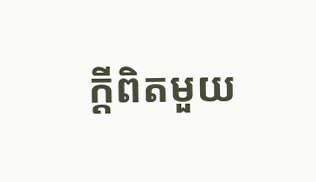ក្តីពិតមួយ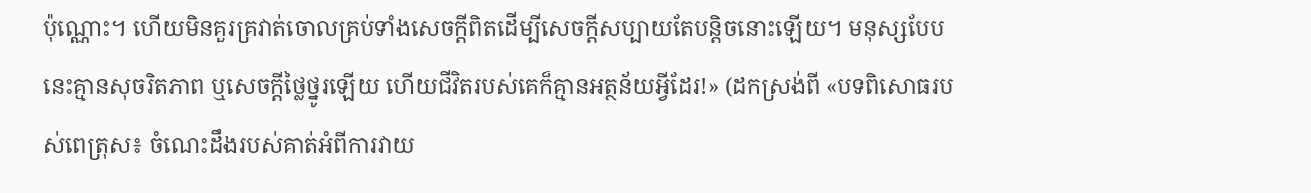ប៉ុណ្ណោះ។ ហើយមិនគួរគ្រវាត់ចោលគ្រប់ទាំងសេចក្តីពិតដើម្បីសេចក្តីសប្បាយតែបន្ដិចនោះឡើយ។ មនុស្សបែបនេះគ្មានសុចរិតភាព ឬសេចក្តីថ្លៃថ្នូរឡើយ ហើយជីវិតរបស់គេក៏គ្មានអត្ថន័យអ្វីដែរ!» (ដកស្រង់ពី «បទពិសោធរបស់ពេត្រុស៖ ចំណេះដឹងរបស់គាត់អំពីការវាយ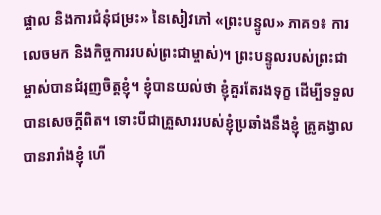ផ្ចាល និងការជំនុំជម្រះ» នៃសៀវភៅ «ព្រះបន្ទូល» ភាគ១៖ ការលេចមក និងកិច្ចការរបស់ព្រះជាម្ចាស់)។ ព្រះបន្ទូលរបស់ព្រះជាម្ចាស់បានជំរុញចិត្តខ្ញុំ។ ខ្ញុំបានយល់ថា ខ្ញុំគួរតែរងទុក្ខ ដើម្បីទទួលបានសេចក្ដីពិត។ ទោះបីជាគ្រួសាររបស់ខ្ញុំប្រឆាំងនឹងខ្ញុំ គ្រូគង្វាលបានរារាំងខ្ញុំ ហើ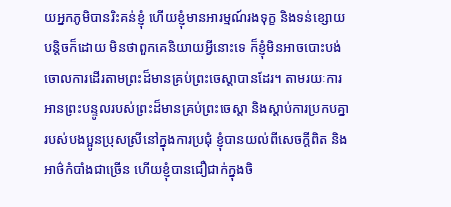យអ្នកភូមិបានរិះគន់ខ្ញុំ ហើយខ្ញុំមានអារម្មណ៍រងទុក្ខ និងទន់ខ្សោយបន្តិចក៏ដោយ មិនថាពួកគេនិយាយអ្វីនោះទេ ក៏ខ្ញុំមិនអាចបោះបង់ចោលការដើរតាមព្រះដ៏មានគ្រប់ព្រះចេស្ដាបានដែរ។ តាមរយៈការអានព្រះបន្ទូលរបស់ព្រះដ៏មានគ្រប់ព្រះចេស្ដា និងស្ដាប់ការប្រកបគ្នារបស់បងប្អូនប្រុសស្រីនៅក្នុងការប្រជុំ ខ្ញុំបានយល់ពីសេចក្ដីពិត និងអាថ៌កំបាំងជាច្រើន ហើយខ្ញុំបានជឿជាក់ក្នុងចិ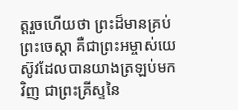ត្តរួចហើយថា ព្រះដ៏មានគ្រប់ព្រះចេស្ដា គឺជាព្រះអម្ចាស់យេស៊ូវដែលបានយាងត្រឡប់មកវិញ ជាព្រះគ្រីស្ទនៃ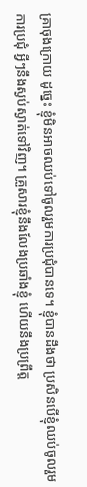គ្រាចុងក្រោយ ដូច្នេះ ខ្ញុំមិនអាចឈប់ទៅចូលរួមការប្រជុំបានទេ។ ខ្ញុំបានដឹងថា ប្រសិនបើខ្ញុំឈប់ចូលរួមការប្រជុំ អ្វីៗនឹងស្ងប់ស្ងាត់ទៅវិញ។ គ្រួសារខ្ញុំនឹងលែងប្រឆាំងខ្ញុំ ហើយនឹងប្រព្រឹត្ត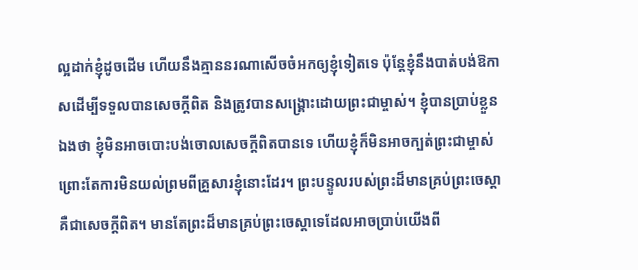ល្អដាក់ខ្ញុំដូចដើម ហើយនឹងគ្មាននរណាសើចចំអកឲ្យខ្ញុំទៀតទេ ប៉ុន្តែខ្ញុំនឹងបាត់បង់ឱកាសដើម្បីទទួលបានសេចក្ដីពិត និងត្រូវបានសង្គ្រោះដោយព្រះជាម្ចាស់។ ខ្ញុំបានប្រាប់ខ្លួនឯងថា ខ្ញុំមិនអាចបោះបង់ចោលសេចក្ដីពិតបានទេ ហើយខ្ញុំក៏មិនអាចក្បត់ព្រះជាម្ចាស់ ព្រោះតែការមិនយល់ព្រមពីគ្រួសារខ្ញុំនោះដែរ។ ព្រះបន្ទូលរបស់ព្រះដ៏មានគ្រប់ព្រះចេស្ដាគឺជាសេចក្ដីពិត។ មានតែព្រះដ៏មានគ្រប់ព្រះចេស្ដាទេដែលអាចប្រាប់យើងពី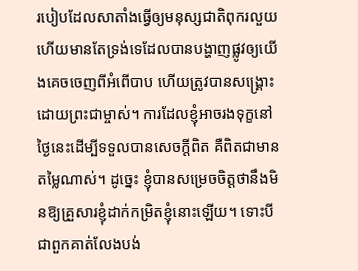របៀបដែលសាតាំងធ្វើឲ្យមនុស្សជាតិពុករលួយ ហើយមានតែទ្រង់ទេដែលបានបង្ហាញផ្លូវឲ្យយើងគេចចេញពីអំពើបាប ហើយត្រូវបានសង្គ្រោះដោយព្រះជាម្ចាស់។ ការដែលខ្ញុំអាចរងទុក្ខនៅថ្ងៃនេះដើម្បីទទួលបានសេចក្ដីពិត គឺពិតជាមានតម្លៃណាស់។ ដូច្នេះ ខ្ញុំបានសម្រេចចិត្តថានឹងមិនឱ្យគ្រួសារខ្ញុំដាក់កម្រិតខ្ញុំនោះឡើយ។ ទោះបីជាពួកគាត់លែងបង់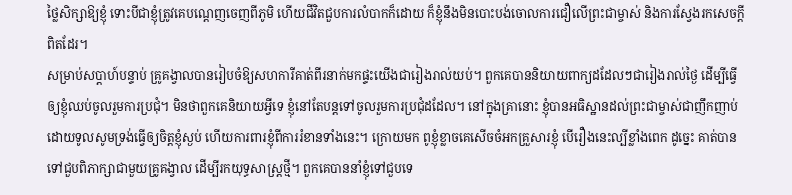ថ្លៃសិក្សាឱ្យខ្ញុំ ទោះបីជាខ្ញុំត្រូវគេបណ្ដេញចេញពីភូមិ ហើយជីវិតជួបការលំបាកក៏ដោយ ក៏ខ្ញុំនឹងមិនបោះបង់ចោលការជឿលើព្រះជាម្ចាស់ និងការស្វែងរកសេចក្ដីពិតដែរ។
សម្រាប់សប្ដាហ៍បន្ទាប់ គ្រូគង្វាលបានរៀបចំឱ្យសហការីគាត់ពីរនាក់មកផ្ទះយើងជារៀងរាល់យប់។ ពួកគេបាននិយាយពាក្យដដែលៗជារៀងរាល់ថ្ងៃ ដើម្បីធ្វើឲ្យខ្ញុំឈប់ចូលរួមការប្រជុំ។ មិនថាពួកគេនិយាយអ្វីទេ ខ្ញុំនៅតែបន្តទៅចូលរួមការប្រជុំដដែល។ នៅក្នុងគ្រានោះ ខ្ញុំបានអធិស្ឋានដល់ព្រះជាម្ចាស់ជាញឹកញាប់ ដោយទូលសូមទ្រង់ធ្វើឲ្យចិត្តខ្ញុំស្ងប់ ហើយការពារខ្ញុំពីការរំខានទាំងនេះ។ ក្រោយមក ពូខ្ញុំខ្លាចគេសើចចំអកគ្រួសារខ្ញុំ បើរឿងនេះល្បីខ្លាំងពេក ដូច្នេះ គាត់បានទៅជួបពិភាក្សាជាមួយគ្រូគង្វាល ដើម្បីរកយុទ្ធសាស្ត្រថ្មី។ ពួកគេបាននាំខ្ញុំទៅជួបទេ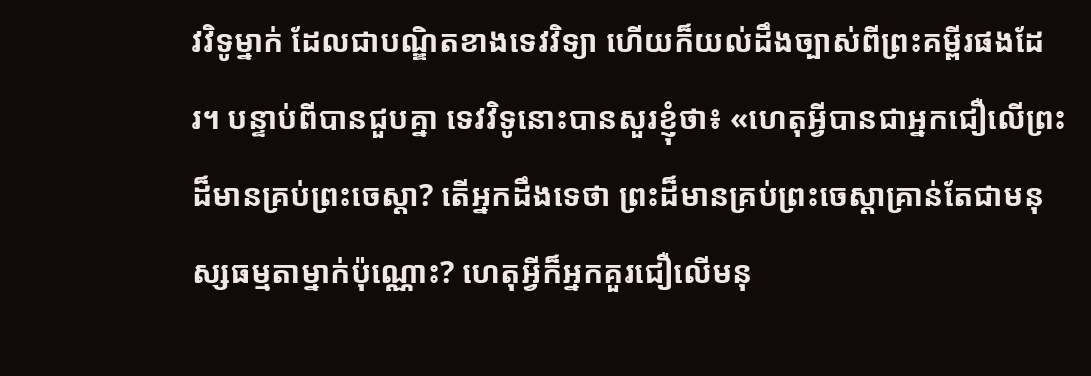វវិទូម្នាក់ ដែលជាបណ្ឌិតខាងទេវវិទ្យា ហើយក៏យល់ដឹងច្បាស់ពីព្រះគម្ពីរផងដែរ។ បន្ទាប់ពីបានជួបគ្នា ទេវវិទូនោះបានសួរខ្ញុំថា៖ «ហេតុអ្វីបានជាអ្នកជឿលើព្រះដ៏មានគ្រប់ព្រះចេស្ដា? តើអ្នកដឹងទេថា ព្រះដ៏មានគ្រប់ព្រះចេស្ដាគ្រាន់តែជាមនុស្សធម្មតាម្នាក់ប៉ុណ្ណោះ? ហេតុអ្វីក៏អ្នកគួរជឿលើមនុ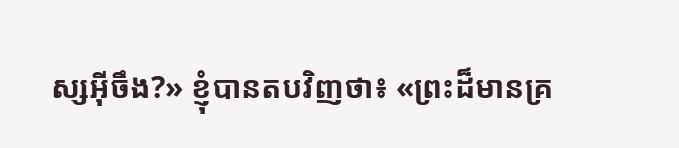ស្សអ៊ីចឹង?» ខ្ញុំបានតបវិញថា៖ «ព្រះដ៏មានគ្រ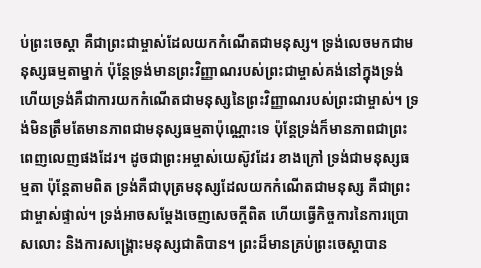ប់ព្រះចេស្ដា គឺជាព្រះជាម្ចាស់ដែលយកកំណើតជាមនុស្ស។ ទ្រង់លេចមកជាមនុស្សធម្មតាម្នាក់ ប៉ុន្តែទ្រង់មានព្រះវិញ្ញាណរបស់ព្រះជាម្ចាស់គង់នៅក្នុងទ្រង់ ហើយទ្រង់គឺជាការយកកំណើតជាមនុស្សនៃព្រះវិញ្ញាណរបស់ព្រះជាម្ចាស់។ ទ្រង់មិនត្រឹមតែមានភាពជាមនុស្សធម្មតាប៉ុណ្ណោះទេ ប៉ុន្តែទ្រង់ក៏មានភាពជាព្រះពេញលេញផងដែរ។ ដូចជាព្រះអម្ចាស់យេស៊ូវដែរ ខាងក្រៅ ទ្រង់ជាមនុស្សធម្មតា ប៉ុន្តែតាមពិត ទ្រង់គឺជាបុត្រមនុស្សដែលយកកំណើតជាមនុស្ស គឺជាព្រះជាម្ចាស់ផ្ទាល់។ ទ្រង់អាចសម្ដែងចេញសេចក្ដីពិត ហើយធ្វើកិច្ចការនៃការប្រោសលោះ និងការសង្គ្រោះមនុស្សជាតិបាន។ ព្រះដ៏មានគ្រប់ព្រះចេស្ដាបាន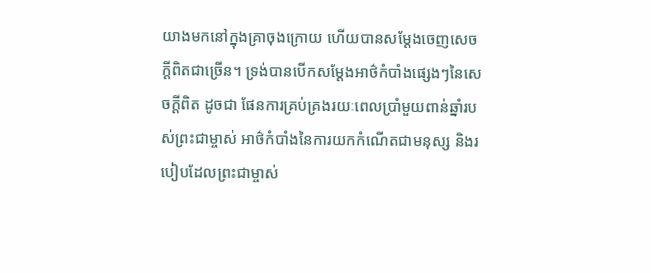យាងមកនៅក្នុងគ្រាចុងក្រោយ ហើយបានសម្ដែងចេញសេចក្ដីពិតជាច្រើន។ ទ្រង់បានបើកសម្ដែងអាថ៌កំបាំងផ្សេងៗនៃសេចក្ដីពិត ដូចជា ផែនការគ្រប់គ្រងរយៈពេលប្រាំមួយពាន់ឆ្នាំរបស់ព្រះជាម្ចាស់ អាថ៌កំបាំងនៃការយកកំណើតជាមនុស្ស និងរបៀបដែលព្រះជាម្ចាស់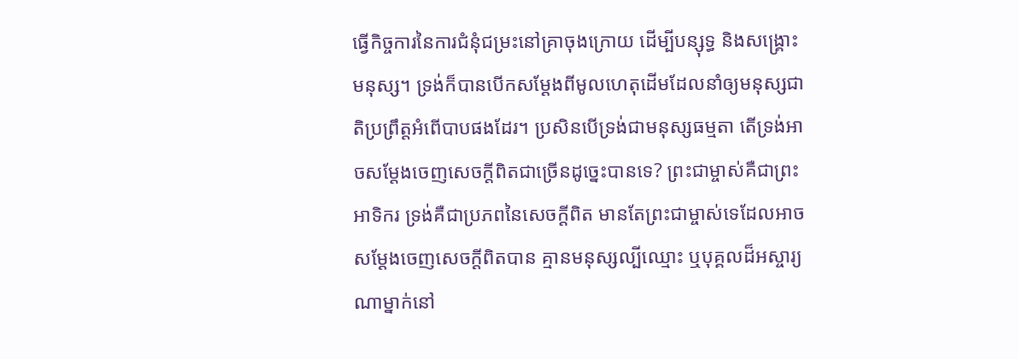ធ្វើកិច្ចការនៃការជំនុំជម្រះនៅគ្រាចុងក្រោយ ដើម្បីបន្សុទ្ធ និងសង្គ្រោះមនុស្ស។ ទ្រង់ក៏បានបើកសម្ដែងពីមូលហេតុដើមដែលនាំឲ្យមនុស្សជាតិប្រព្រឹត្តអំពើបាបផងដែរ។ ប្រសិនបើទ្រង់ជាមនុស្សធម្មតា តើទ្រង់អាចសម្ដែងចេញសេចក្ដីពិតជាច្រើនដូច្នេះបានទេ? ព្រះជាម្ចាស់គឺជាព្រះអាទិករ ទ្រង់គឺជាប្រភពនៃសេចក្ដីពិត មានតែព្រះជាម្ចាស់ទេដែលអាចសម្ដែងចេញសេចក្ដីពិតបាន គ្មានមនុស្សល្បីឈ្មោះ ឬបុគ្គលដ៏អស្ចារ្យណាម្នាក់នៅ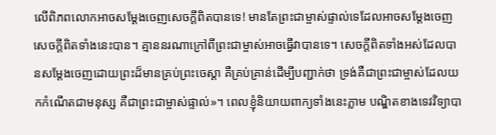លើពិភពលោកអាចសម្ដែងចេញសេចក្ដីពិតបានទេ! មានតែព្រះជាម្ចាស់ផ្ទាល់ទេដែលអាចសម្ដែងចេញសេចក្ដីពិតទាំងនេះបាន។ គ្មាននរណាក្រៅពីព្រះជាម្ចាស់អាចធ្វើវាបានទេ។ សេចក្ដីពិតទាំងអស់ដែលបានសម្ដែងចេញដោយព្រះដ៏មានគ្រប់ព្រះចេស្ដា គឺគ្រប់គ្រាន់ដើម្បីបញ្ជាក់ថា ទ្រង់គឺជាព្រះជាម្ចាស់ដែលយកកំណើតជាមនុស្ស គឺជាព្រះជាម្ចាស់ផ្ទាល់»។ ពេលខ្ញុំនិយាយពាក្យទាំងនេះភ្លាម បណ្ឌិតខាងទេវវិទ្យាបា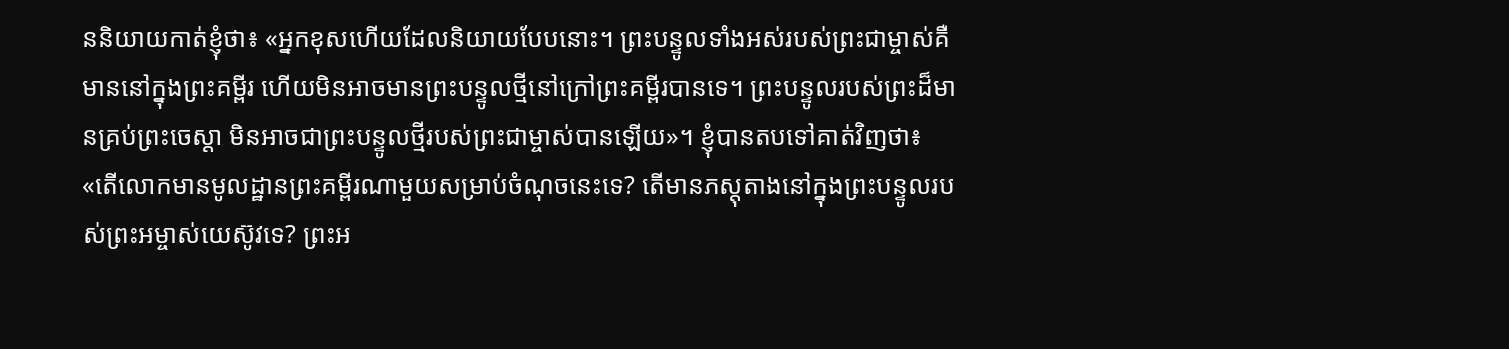ននិយាយកាត់ខ្ញុំថា៖ «អ្នកខុសហើយដែលនិយាយបែបនោះ។ ព្រះបន្ទូលទាំងអស់របស់ព្រះជាម្ចាស់គឺមាននៅក្នុងព្រះគម្ពីរ ហើយមិនអាចមានព្រះបន្ទូលថ្មីនៅក្រៅព្រះគម្ពីរបានទេ។ ព្រះបន្ទូលរបស់ព្រះដ៏មានគ្រប់ព្រះចេស្ដា មិនអាចជាព្រះបន្ទូលថ្មីរបស់ព្រះជាម្ចាស់បានឡើយ»។ ខ្ញុំបានតបទៅគាត់វិញថា៖ «តើលោកមានមូលដ្ឋានព្រះគម្ពីរណាមួយសម្រាប់ចំណុចនេះទេ? តើមានភស្តុតាងនៅក្នុងព្រះបន្ទូលរបស់ព្រះអម្ចាស់យេស៊ូវទេ? ព្រះអ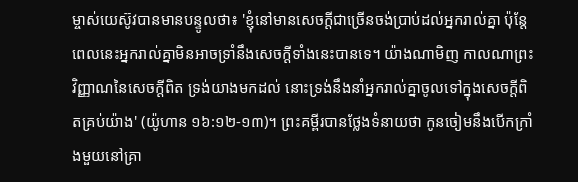ម្ចាស់យេស៊ូវបានមានបន្ទូលថា៖ 'ខ្ញុំនៅមានសេចក្ដីជាច្រើនចង់ប្រាប់ដល់អ្នករាល់គ្នា ប៉ុន្តែពេលនេះអ្នករាល់គ្នាមិនអាចទ្រាំនឹងសេចក្ដីទាំងនេះបានទេ។ យ៉ាងណាមិញ កាលណាព្រះវិញ្ញាណនៃសេចក្ដីពិត ទ្រង់យាងមកដល់ នោះទ្រង់នឹងនាំអ្នករាល់គ្នាចូលទៅក្នុងសេចក្ដីពិតគ្រប់យ៉ាង' (យ៉ូហាន ១៦:១២-១៣)។ ព្រះគម្ពីរបានថ្លែងទំនាយថា កូនចៀមនឹងបើកក្រាំងមួយនៅគ្រា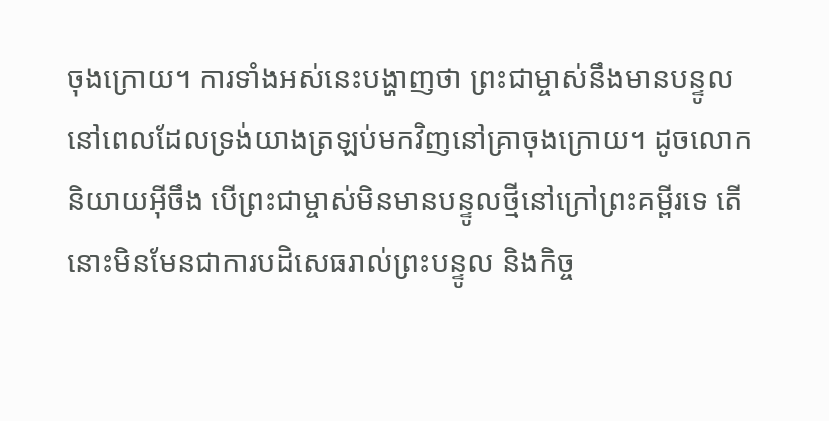ចុងក្រោយ។ ការទាំងអស់នេះបង្ហាញថា ព្រះជាម្ចាស់នឹងមានបន្ទូលនៅពេលដែលទ្រង់យាងត្រឡប់មកវិញនៅគ្រាចុងក្រោយ។ ដូចលោកនិយាយអ៊ីចឹង បើព្រះជាម្ចាស់មិនមានបន្ទូលថ្មីនៅក្រៅព្រះគម្ពីរទេ តើនោះមិនមែនជាការបដិសេធរាល់ព្រះបន្ទូល និងកិច្ច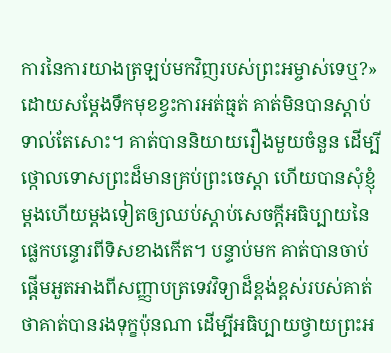ការនៃការយាងត្រឡប់មកវិញរបស់ព្រះអម្ចាស់ទេឬ?» ដោយសម្ដែងទឹកមុខខ្វះការអត់ធ្មត់ គាត់មិនបានស្ដាប់ទាល់តែសោះ។ គាត់បាននិយាយរឿងមួយចំនួន ដើម្បីថ្កោលទោសព្រះដ៏មានគ្រប់ព្រះចេស្ដា ហើយបានសុំខ្ញុំម្ដងហើយម្ដងទៀតឲ្យឈប់ស្ដាប់សេចក្ដីអធិប្បាយនៃផ្លេកបន្ទោរពីទិសខាងកើត។ បន្ទាប់មក គាត់បានចាប់ផ្ដើមអួតអាងពីសញ្ញាបត្រទេវវិទ្យាដ៏ខ្ពង់ខ្ពស់របស់គាត់ ថាគាត់បានរងទុក្ខប៉ុនណា ដើម្បីអធិប្បាយថ្វាយព្រះអ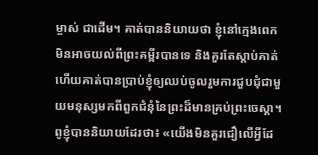ម្ចាស់ ជាដើម។ គាត់បាននិយាយថា ខ្ញុំនៅក្មេងពេកមិនអាចយល់ពីព្រះគម្ពីរបានទេ និងគួរតែស្ដាប់គាត់ ហើយគាត់បានប្រាប់ខ្ញុំឲ្យឈប់ចូលរួមការជួបជុំជាមួយមនុស្សមកពីពួកជំនុំនៃព្រះដ៏មានគ្រប់ព្រះចេស្ដា។ ពូខ្ញុំបាននិយាយដែរថា៖ «យើងមិនគួរជឿលើអ្វីដែ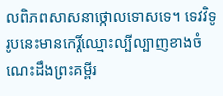លពិភពសាសនាថ្កោលទោសទេ។ ទេវវិទូរូបនេះមានកេរ្តិ៍ឈ្មោះល្បីល្បាញខាងចំណេះដឹងព្រះគម្ពីរ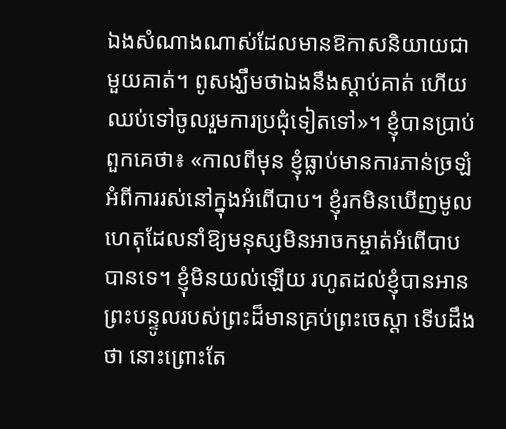ឯងសំណាងណាស់ដែលមានឱកាសនិយាយជាមួយគាត់។ ពូសង្ឃឹមថាឯងនឹងស្ដាប់គាត់ ហើយឈប់ទៅចូលរួមការប្រជុំទៀតទៅ»។ ខ្ញុំបានប្រាប់ពួកគេថា៖ «កាលពីមុន ខ្ញុំធ្លាប់មានការភាន់ច្រឡំអំពីការរស់នៅក្នុងអំពើបាប។ ខ្ញុំរកមិនឃើញមូលហេតុដែលនាំឱ្យមនុស្សមិនអាចកម្ចាត់អំពើបាបបានទេ។ ខ្ញុំមិនយល់ឡើយ រហូតដល់ខ្ញុំបានអានព្រះបន្ទូលរបស់ព្រះដ៏មានគ្រប់ព្រះចេស្ដា ទើបដឹងថា នោះព្រោះតែ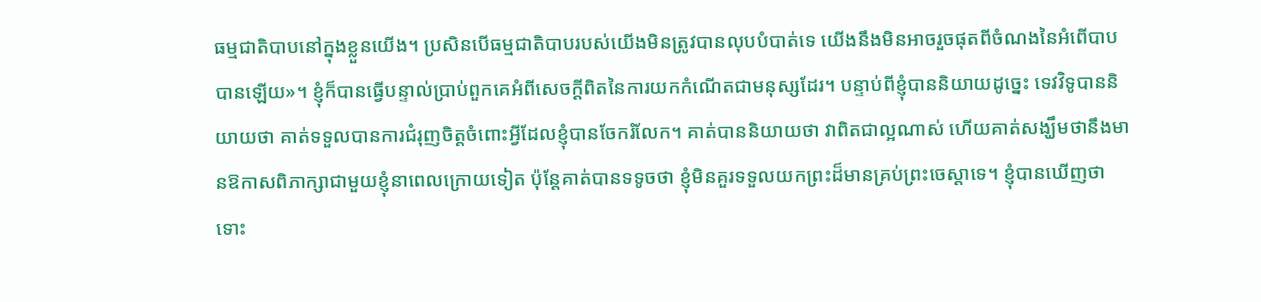ធម្មជាតិបាបនៅក្នុងខ្លួនយើង។ ប្រសិនបើធម្មជាតិបាបរបស់យើងមិនត្រូវបានលុបបំបាត់ទេ យើងនឹងមិនអាចរួចផុតពីចំណងនៃអំពើបាបបានឡើយ»។ ខ្ញុំក៏បានធ្វើបន្ទាល់ប្រាប់ពួកគេអំពីសេចក្ដីពិតនៃការយកកំណើតជាមនុស្សដែរ។ បន្ទាប់ពីខ្ញុំបាននិយាយដូច្នេះ ទេវវិទូបាននិយាយថា គាត់ទទួលបានការជំរុញចិត្តចំពោះអ្វីដែលខ្ញុំបានចែករំលែក។ គាត់បាននិយាយថា វាពិតជាល្អណាស់ ហើយគាត់សង្ឃឹមថានឹងមានឱកាសពិភាក្សាជាមួយខ្ញុំនាពេលក្រោយទៀត ប៉ុន្តែគាត់បានទទូចថា ខ្ញុំមិនគួរទទួលយកព្រះដ៏មានគ្រប់ព្រះចេស្ដាទេ។ ខ្ញុំបានឃើញថា ទោះ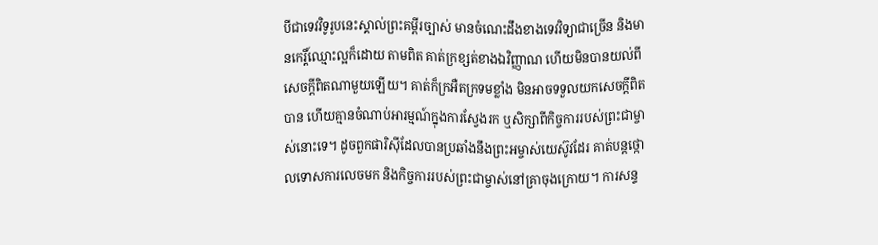បីជាទេវវិទូរូបនេះស្គាល់ព្រះគម្ពីរច្បាស់ មានចំណេះដឹងខាងទេវវិទ្យាជាច្រើន និងមានកេរ្តិ៍ឈ្មោះល្អក៏ដោយ តាមពិត គាត់ក្រខ្សត់ខាងឯវិញ្ញាណ ហើយមិនបានយល់ពីសេចក្ដីពិតណាមួយឡើយ។ គាត់ក៏ក្រអឺតក្រទមខ្លាំង មិនអាចទទួលយកសេចក្ដីពិតបាន ហើយគ្មានចំណាប់អារម្មណ៍ក្នុងការស្វែងរក ឬសិក្សាពីកិច្ចការរបស់ព្រះជាម្ចាស់នោះទេ។ ដូចពួកផារិស៊ីដែលបានប្រឆាំងនឹងព្រះអម្ចាស់យេស៊ូវដែរ គាត់បន្តថ្កោលទោសការលេចមក និងកិច្ចការរបស់ព្រះជាម្ចាស់នៅគ្រាចុងក្រោយ។ ការសន្ទ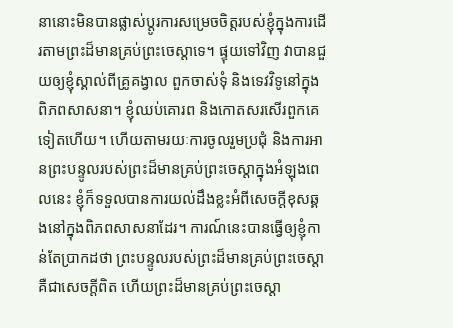នានោះមិនបានផ្លាស់ប្ដូរការសម្រេចចិត្តរបស់ខ្ញុំក្នុងការដើរតាមព្រះដ៏មានគ្រប់ព្រះចេស្ដាទេ។ ផ្ទុយទៅវិញ វាបានជួយឲ្យខ្ញុំស្គាល់ពីគ្រូគង្វាល ពួកចាស់ទុំ និងទេវវិទូនៅក្នុងពិភពសាសនា។ ខ្ញុំឈប់គោរព និងកោតសរសើរពួកគេទៀតហើយ។ ហើយតាមរយៈការចូលរួមប្រជុំ និងការអានព្រះបន្ទូលរបស់ព្រះដ៏មានគ្រប់ព្រះចេស្ដាក្នុងអំឡុងពេលនេះ ខ្ញុំក៏ទទួលបានការយល់ដឹងខ្លះអំពីសេចក្ដីខុសឆ្គងនៅក្នុងពិភពសាសនាដែរ។ ការណ៍នេះបានធ្វើឲ្យខ្ញុំកាន់តែប្រាកដថា ព្រះបន្ទូលរបស់ព្រះដ៏មានគ្រប់ព្រះចេស្ដាគឺជាសេចក្ដីពិត ហើយព្រះដ៏មានគ្រប់ព្រះចេស្ដា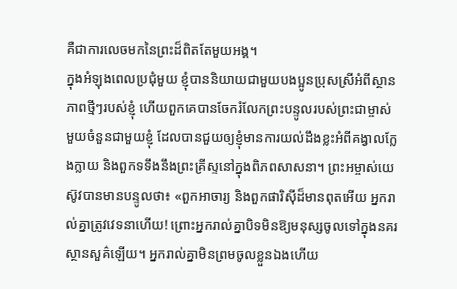គឺជាការលេចមកនៃព្រះដ៏ពិតតែមួយអង្គ។
ក្នុងអំឡុងពេលប្រជុំមួយ ខ្ញុំបាននិយាយជាមួយបងប្អូនប្រុសស្រីអំពីស្ថានភាពថ្មីៗរបស់ខ្ញុំ ហើយពួកគេបានចែករំលែកព្រះបន្ទូលរបស់ព្រះជាម្ចាស់មួយចំនួនជាមួយខ្ញុំ ដែលបានជួយឲ្យខ្ញុំមានការយល់ដឹងខ្លះអំពីគង្វាលក្លែងក្លាយ និងពួកទទឹងនឹងព្រះគ្រីស្ទនៅក្នុងពិភពសាសនា។ ព្រះអម្ចាស់យេស៊ូវបានមានបន្ទូលថា៖ «ពួកអាចារ្យ និងពួកផារិស៊ីដ៏មានពុតអើយ អ្នករាល់គ្នាត្រូវវេទនាហើយ! ព្រោះអ្នករាល់គ្នាបិទមិនឱ្យមនុស្សចូលទៅក្នុងនគរស្ថានសួគ៌ឡើយ។ អ្នករាល់គ្នាមិនព្រមចូលខ្លួនឯងហើយ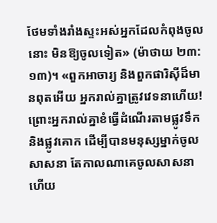ថែមទាំងរាំងស្ទះអស់អ្នកដែលកំពុងចូលនោះ មិនឱ្យចូលទៀត» (ម៉ាថាយ ២៣:១៣)។ «ពួកអាចារ្យ និងពួកផារិស៊ីដ៏មានពុតអើយ អ្នករាល់គ្នាត្រូវវេទនាហើយ! ព្រោះអ្នករាល់គ្នាខំធ្វើដំណើរតាមផ្លូវទឹក និងផ្លូវគោក ដើម្បីបានមនុស្សម្នាក់ចូលសាសនា តែកាលណាគេចូលសាសនាហើយ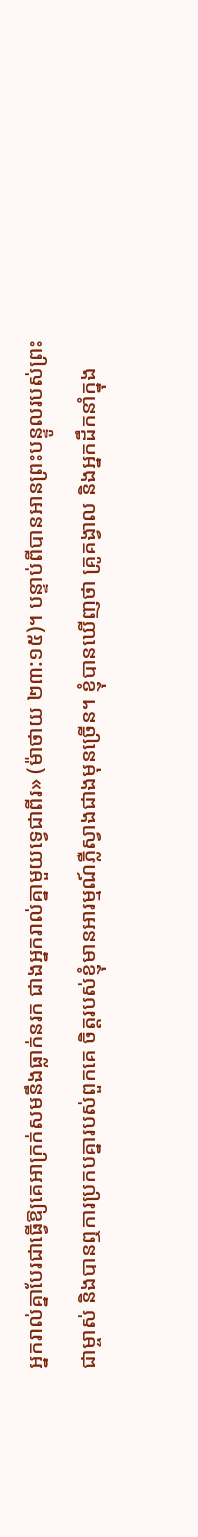អ្នករាល់គ្នាបែរជាធ្វើឱ្យគេអាក្រក់សមនឹងធ្លាក់នរក ជាងអ្នករាល់គ្នាមួយទ្វេជាពីរ» (ម៉ាថាយ ២៣:១៥)។ បន្ទាប់ពីបានអានព្រះបន្ទូលរបស់ព្រះជាម្ចាស់ និងបានឮការប្រកបគ្នារបស់ពួកគេ ចិត្តរបស់ខ្ញុំមានអារម្មណ៍ភ្លឺស្វាងជាងមុនច្រើន។ ខ្ញុំបានឃើញថា គ្រូគង្វាល និងអ្នកដឹកនាំក្នុង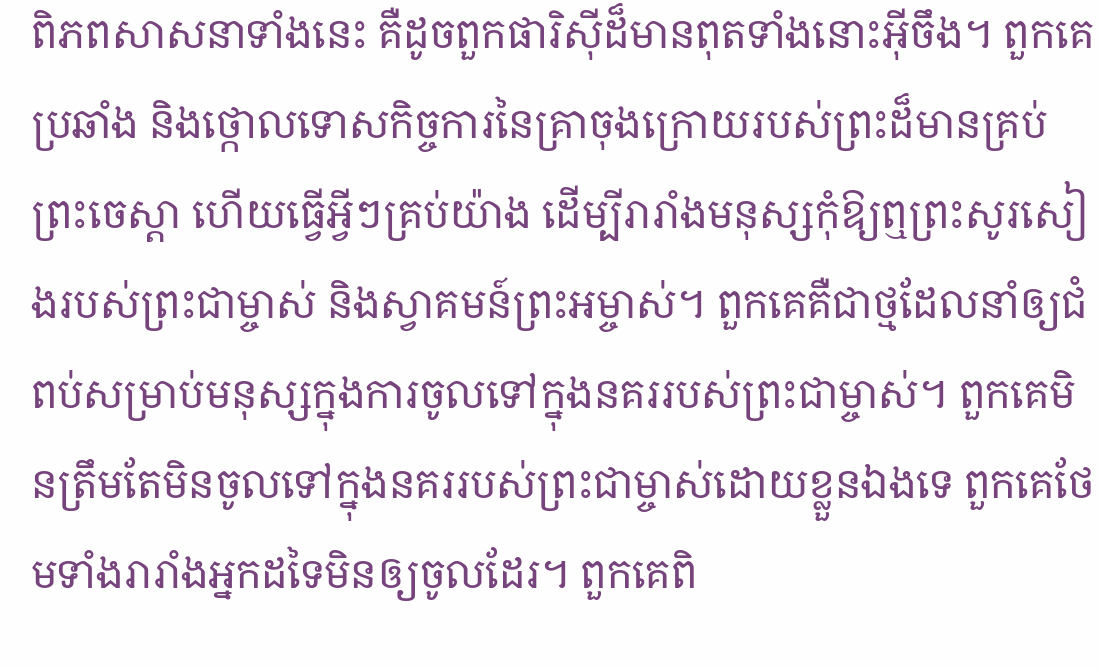ពិភពសាសនាទាំងនេះ គឺដូចពួកផារិស៊ីដ៏មានពុតទាំងនោះអ៊ីចឹង។ ពួកគេប្រឆាំង និងថ្កោលទោសកិច្ចការនៃគ្រាចុងក្រោយរបស់ព្រះដ៏មានគ្រប់ព្រះចេស្ដា ហើយធ្វើអ្វីៗគ្រប់យ៉ាង ដើម្បីរារាំងមនុស្សកុំឱ្យឮព្រះសូរសៀងរបស់ព្រះជាម្ចាស់ និងស្វាគមន៍ព្រះអម្ចាស់។ ពួកគេគឺជាថ្មដែលនាំឲ្យជំពប់សម្រាប់មនុស្សក្នុងការចូលទៅក្នុងនគររបស់ព្រះជាម្ចាស់។ ពួកគេមិនត្រឹមតែមិនចូលទៅក្នុងនគររបស់ព្រះជាម្ចាស់ដោយខ្លួនឯងទេ ពួកគេថែមទាំងរារាំងអ្នកដទៃមិនឲ្យចូលដែរ។ ពួកគេពិ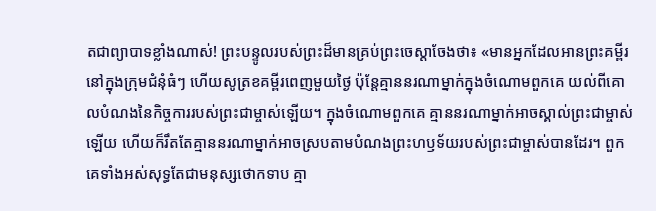តជាព្យាបាទខ្លាំងណាស់! ព្រះបន្ទូលរបស់ព្រះដ៏មានគ្រប់ព្រះចេស្ដាចែងថា៖ «មានអ្នកដែលអានព្រះគម្ពីរនៅក្នុងក្រុមជំនុំធំៗ ហើយសូត្រខគម្ពីរពេញមួយថ្ងៃ ប៉ុន្តែគ្មាននរណាម្នាក់ក្នុងចំណោមពួកគេ យល់ពីគោលបំណងនៃកិច្ចការរបស់ព្រះជាម្ចាស់ឡើយ។ ក្នុងចំណោមពួកគេ គ្មាននរណាម្នាក់អាចស្គាល់ព្រះជាម្ចាស់ឡើយ ហើយក៏រឹតតែគ្មាននរណាម្នាក់អាចស្របតាមបំណងព្រះហឫទ័យរបស់ព្រះជាម្ចាស់បានដែរ។ ពួកគេទាំងអស់សុទ្ធតែជាមនុស្សថោកទាប គ្មា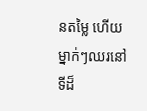នតម្លៃ ហើយម្នាក់ៗឈរនៅទីដ៏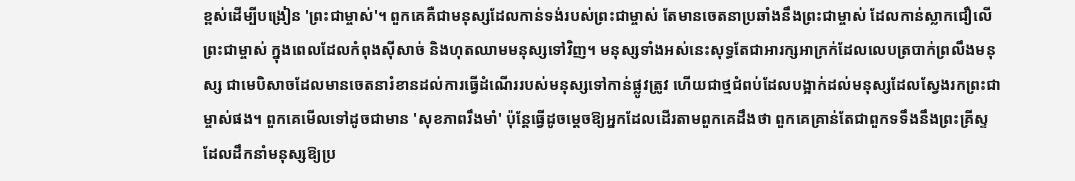ខ្ពស់ដើម្បីបង្រៀន 'ព្រះជាម្ចាស់'។ ពួកគេគឺជាមនុស្សដែលកាន់ទង់របស់ព្រះជាម្ចាស់ តែមានចេតនាប្រឆាំងនឹងព្រះជាម្ចាស់ ដែលកាន់ស្លាកជឿលើព្រះជាម្ចាស់ ក្នុងពេលដែលកំពុងស៊ីសាច់ និងហុតឈាមមនុស្សទៅវិញ។ មនុស្សទាំងអស់នេះសុទ្ធតែជាអារក្សអាក្រក់ដែលលេបត្របាក់ព្រលឹងមនុស្ស ជាមេបិសាចដែលមានចេតនារំខានដល់ការធ្វើដំណើររបស់មនុស្សទៅកាន់ផ្លូវត្រូវ ហើយជាថ្មជំពប់ដែលបង្អាក់ដល់មនុស្សដែលស្វែងរកព្រះជាម្ចាស់ផង។ ពួកគេមើលទៅដូចជាមាន 'សុខភាពរឹងមាំ' ប៉ុន្តែធ្វើដូចម្ដេចឱ្យអ្នកដែលដើរតាមពួកគេដឹងថា ពួកគេគ្រាន់តែជាពួកទទឹងនឹងព្រះគ្រីស្ទ ដែលដឹកនាំមនុស្សឱ្យប្រ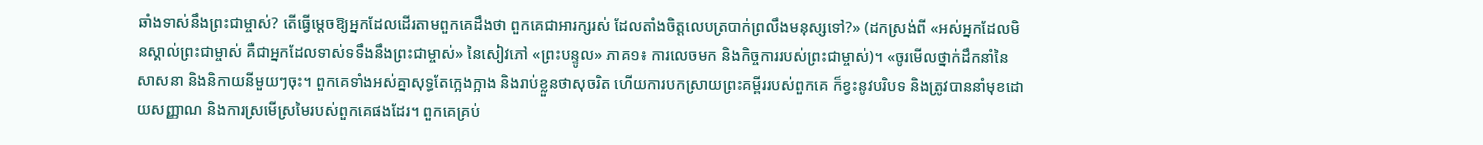ឆាំងទាស់នឹងព្រះជាម្ចាស់? តើធ្វើម្ដេចឱ្យអ្នកដែលដើរតាមពួកគេដឹងថា ពួកគេជាអារក្សរស់ ដែលតាំងចិត្តលេបត្របាក់ព្រលឹងមនុស្សទៅ?» (ដកស្រង់ពី «អស់អ្នកដែលមិនស្គាល់ព្រះជាម្ចាស់ គឺជាអ្នកដែលទាស់ទទឹងនឹងព្រះជាម្ចាស់» នៃសៀវភៅ «ព្រះបន្ទូល» ភាគ១៖ ការលេចមក និងកិច្ចការរបស់ព្រះជាម្ចាស់)។ «ចូរមើលថ្នាក់ដឹកនាំនៃសាសនា និងនិកាយនីមួយៗចុះ។ ពួកគេទាំងអស់គ្នាសុទ្ធតែក្អេងក្អាង និងរាប់ខ្លួនថាសុចរិត ហើយការបកស្រាយព្រះគម្ពីររបស់ពួកគេ ក៏ខ្វះនូវបរិបទ និងត្រូវបាននាំមុខដោយសញ្ញាណ និងការស្រមើស្រមៃរបស់ពួកគេផងដែរ។ ពួកគេគ្រប់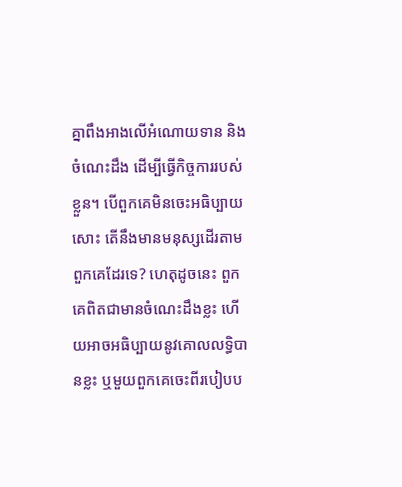គ្នាពឹងអាងលើអំណោយទាន និងចំណេះដឹង ដើម្បីធ្វើកិច្ចការរបស់ខ្លួន។ បើពួកគេមិនចេះអធិប្បាយសោះ តើនឹងមានមនុស្សដើរតាមពួកគេដែរទេ? ហេតុដូចនេះ ពួកគេពិតជាមានចំណេះដឹងខ្លះ ហើយអាចអធិប្បាយនូវគោលលទ្ធិបានខ្លះ ឬមួយពួកគេចេះពីរបៀបប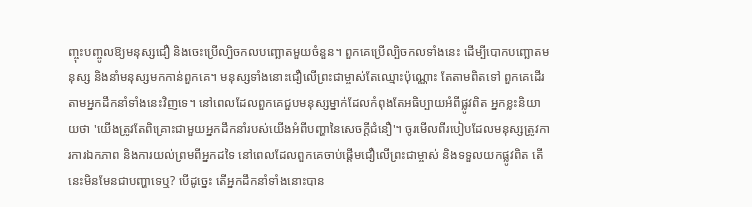ញ្ចុះបញ្ចូលឱ្យមនុស្សជឿ និងចេះប្រើល្បិចកលបញ្ឆោតមួយចំនួន។ ពួកគេប្រើល្បិចកលទាំងនេះ ដើម្បីបោកបញ្ឆោតមនុស្ស និងនាំមនុស្សមកកាន់ពួកគេ។ មនុស្សទាំងនោះជឿលើព្រះជាម្ចាស់តែឈ្មោះប៉ុណ្ណោះ តែតាមពិតទៅ ពួកគេដើរតាមអ្នកដឹកនាំទាំងនេះវិញទេ។ នៅពេលដែលពួកគេជួបមនុស្សម្នាក់ដែលកំពុងតែអធិប្បាយអំពីផ្លូវពិត អ្នកខ្លះនិយាយថា 'យើងត្រូវតែពិគ្រោះជាមួយអ្នកដឹកនាំរបស់យើងអំពីបញ្ហានៃសេចក្តីជំនឿ'។ ចូរមើលពីរបៀបដែលមនុស្សត្រូវការការឯកភាព និងការយល់ព្រមពីអ្នកដទៃ នៅពេលដែលពួកគេចាប់ផ្ដើមជឿលើព្រះជាម្ចាស់ និងទទួលយកផ្លូវពិត តើនេះមិនមែនជាបញ្ហាទេឬ? បើដូច្នេះ តើអ្នកដឹកនាំទាំងនោះបាន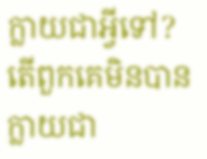ក្លាយជាអ្វីទៅ? តើពួកគេមិនបានក្លាយជា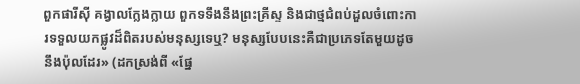ពួកផារីស៊ី គង្វាលក្លែងក្លាយ ពួកទទឹងនឹងព្រះគ្រីស្ទ និងជាថ្មជំពប់ដួលចំពោះការទទួលយកផ្លូវដ៏ពិតរបស់មនុស្សទេឬ? មនុស្សបែបនេះគឺជាប្រភេទតែមួយដូចនឹងប៉ុលដែរ» (ដកស្រង់ពី «ផ្នែ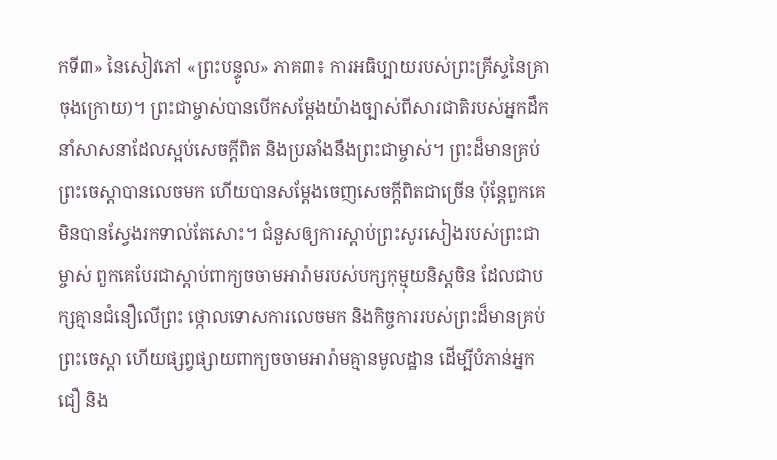កទី៣» នៃសៀវភៅ «ព្រះបន្ទូល» ភាគ៣៖ ការអធិប្បាយរបស់ព្រះគ្រីស្ទនៃគ្រាចុងក្រោយ)។ ព្រះជាម្ចាស់បានបើកសម្ដែងយ៉ាងច្បាស់ពីសារជាតិរបស់អ្នកដឹកនាំសាសនាដែលស្អប់សេចក្ដីពិត និងប្រឆាំងនឹងព្រះជាម្ចាស់។ ព្រះដ៏មានគ្រប់ព្រះចេស្ដាបានលេចមក ហើយបានសម្ដែងចេញសេចក្ដីពិតជាច្រើន ប៉ុន្តែពួកគេមិនបានស្វែងរកទាល់តែសោះ។ ជំនួសឲ្យការស្ដាប់ព្រះសូរសៀងរបស់ព្រះជាម្ចាស់ ពួកគេបែរជាស្ដាប់ពាក្យចចាមអារ៉ាមរបស់បក្សកុម្មុយនិស្តចិន ដែលជាបក្សគ្មានជំនឿលើព្រះ ថ្កោលទោសការលេចមក និងកិច្ចការរបស់ព្រះដ៏មានគ្រប់ព្រះចេស្ដា ហើយផ្សព្វផ្សាយពាក្យចចាមអារ៉ាមគ្មានមូលដ្ឋាន ដើម្បីបំភាន់អ្នកជឿ និង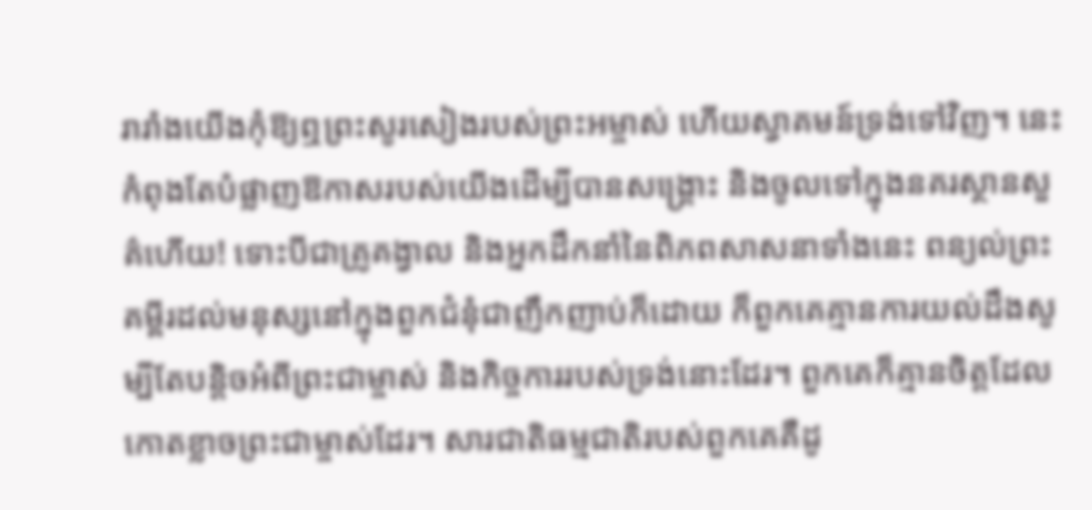រារាំងយើងកុំឱ្យឮព្រះសូរសៀងរបស់ព្រះអម្ចាស់ ហើយស្វាគមន៍ទ្រង់ទៅវិញ។ នេះកំពុងតែបំផ្លាញឱកាសរបស់យើងដើម្បីបានសង្គ្រោះ និងចូលទៅក្នុងនគរស្ថានសួគ៌ហើយ! ទោះបីជាគ្រូគង្វាល និងអ្នកដឹកនាំនៃពិភពសាសនាទាំងនេះ ពន្យល់ព្រះគម្ពីរដល់មនុស្សនៅក្នុងពួកជំនុំជាញឹកញាប់ក៏ដោយ ក៏ពួកគេគ្មានការយល់ដឹងសូម្បីតែបន្តិចអំពីព្រះជាម្ចាស់ និងកិច្ចការរបស់ទ្រង់នោះដែរ។ ពួកគេក៏គ្មានចិត្តដែលកោតខ្លាចព្រះជាម្ចាស់ដែរ។ សារជាតិធម្មជាតិរបស់ពួកគេគឺដូ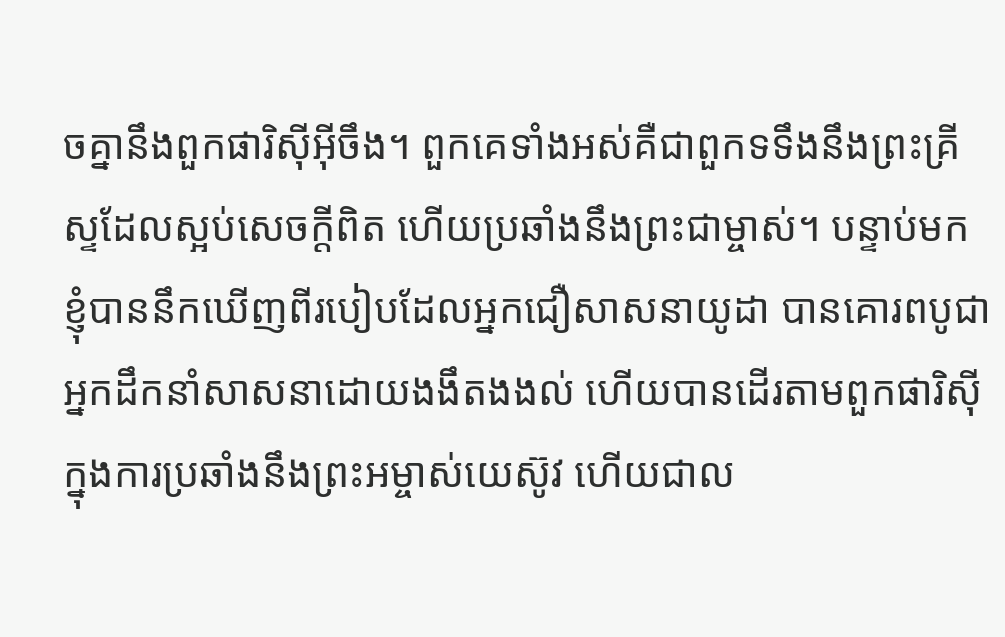ចគ្នានឹងពួកផារិស៊ីអ៊ីចឹង។ ពួកគេទាំងអស់គឺជាពួកទទឹងនឹងព្រះគ្រីស្ទដែលស្អប់សេចក្ដីពិត ហើយប្រឆាំងនឹងព្រះជាម្ចាស់។ បន្ទាប់មក ខ្ញុំបាននឹកឃើញពីរបៀបដែលអ្នកជឿសាសនាយូដា បានគោរពបូជាអ្នកដឹកនាំសាសនាដោយងងឹតងងល់ ហើយបានដើរតាមពួកផារិស៊ីក្នុងការប្រឆាំងនឹងព្រះអម្ចាស់យេស៊ូវ ហើយជាល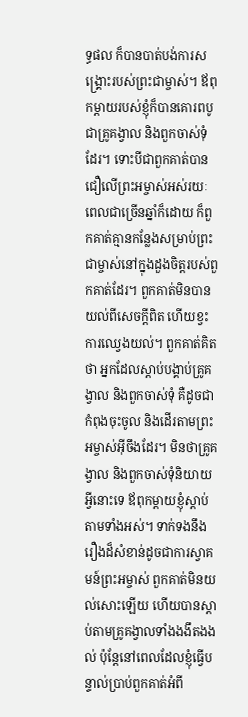ទ្ធផល ក៏បានបាត់បង់ការសង្គ្រោះរបស់ព្រះជាម្ចាស់។ ឪពុកម្ដាយរបស់ខ្ញុំក៏បានគោរពបូជាគ្រូគង្វាល និងពួកចាស់ទុំដែរ។ ទោះបីជាពួកគាត់បានជឿលើព្រះអម្ចាស់អស់រយៈពេលជាច្រើនឆ្នាំក៏ដោយ ក៏ពួកគាត់គ្មានកន្លែងសម្រាប់ព្រះជាម្ចាស់នៅក្នុងដួងចិត្តរបស់ពួកគាត់ដែរ។ ពួកគាត់មិនបានយល់ពីសេចក្ដីពិត ហើយខ្វះការឈ្វេងយល់។ ពួកគាត់គិតថា អ្នកដែលស្ដាប់បង្គាប់គ្រូគង្វាល និងពួកចាស់ទុំ គឺដូចជាកំពុងចុះចូល និងដើរតាមព្រះអម្ចាស់អ៊ីចឹងដែរ។ មិនថាគ្រូគង្វាល និងពួកចាស់ទុំនិយាយអ្វីនោះទេ ឪពុកម្ដាយខ្ញុំស្ដាប់តាមទាំងអស់។ ទាក់ទងនឹងរឿងដ៏សំខាន់ដូចជាការស្វាគមន៍ព្រះអម្ចាស់ ពួកគាត់មិនយល់សោះឡើយ ហើយបានស្ដាប់តាមគ្រូគង្វាលទាំងងងឹតងងល់ ប៉ុន្តែនៅពេលដែលខ្ញុំធ្វើបន្ទាល់ប្រាប់ពួកគាត់អំពី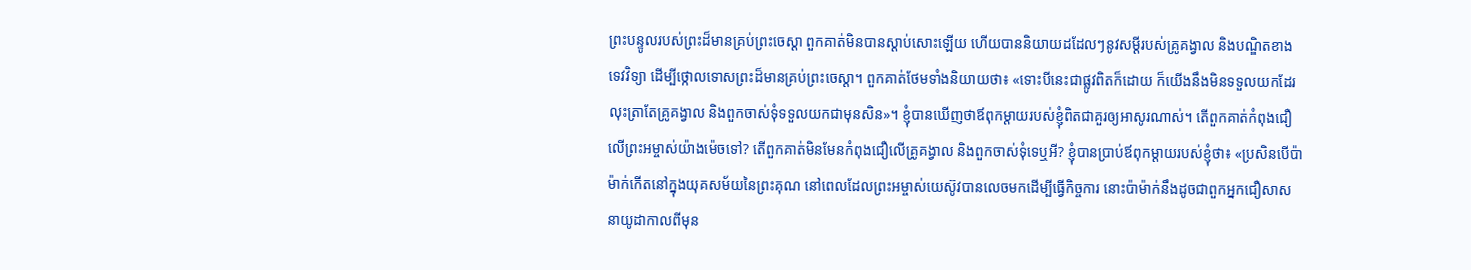ព្រះបន្ទូលរបស់ព្រះដ៏មានគ្រប់ព្រះចេស្ដា ពួកគាត់មិនបានស្ដាប់សោះឡើយ ហើយបាននិយាយដដែលៗនូវសម្ដីរបស់គ្រូគង្វាល និងបណ្ឌិតខាងទេវវិទ្យា ដើម្បីថ្កោលទោសព្រះដ៏មានគ្រប់ព្រះចេស្ដា។ ពួកគាត់ថែមទាំងនិយាយថា៖ «ទោះបីនេះជាផ្លូវពិតក៏ដោយ ក៏យើងនឹងមិនទទួលយកដែរ លុះត្រាតែគ្រូគង្វាល និងពួកចាស់ទុំទទួលយកជាមុនសិន»។ ខ្ញុំបានឃើញថាឪពុកម្ដាយរបស់ខ្ញុំពិតជាគួរឲ្យអាសូរណាស់។ តើពួកគាត់កំពុងជឿលើព្រះអម្ចាស់យ៉ាងម៉េចទៅ? តើពួកគាត់មិនមែនកំពុងជឿលើគ្រូគង្វាល និងពួកចាស់ទុំទេឬអី? ខ្ញុំបានប្រាប់ឪពុកម្ដាយរបស់ខ្ញុំថា៖ «ប្រសិនបើប៉ាម៉ាក់កើតនៅក្នុងយុគសម័យនៃព្រះគុណ នៅពេលដែលព្រះអម្ចាស់យេស៊ូវបានលេចមកដើម្បីធ្វើកិច្ចការ នោះប៉ាម៉ាក់នឹងដូចជាពួកអ្នកជឿសាសនាយូដាកាលពីមុន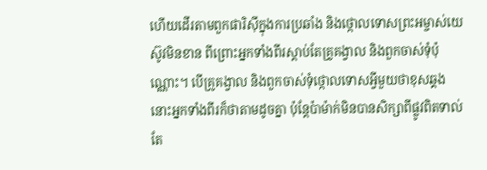ហើយដើរតាមពួកផារិស៊ីក្នុងការប្រឆាំង និងថ្កោលទោសព្រះអម្ចាស់យេស៊ូវមិនខាន ពីព្រោះអ្នកទាំងពីរស្ដាប់តែគ្រូគង្វាល និងពួកចាស់ទុំប៉ុណ្ណោះ។ បើគ្រូគង្វាល និងពួកចាស់ទុំថ្កោលទោសអ្វីមួយថាខុសឆ្គង នោះអ្នកទាំងពីរក៏ថាតាមដូចគ្នា ប៉ុន្តែប៉ាម៉ាក់មិនបានសិក្សាពីផ្លូវពិតទាល់តែ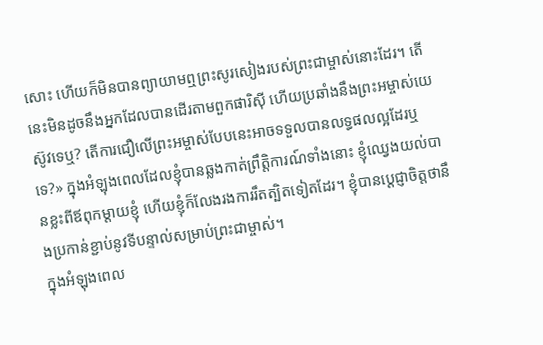សោះ ហើយក៏មិនបានព្យាយាមឮព្រះសូរសៀងរបស់ព្រះជាម្ចាស់នោះដែរ។ តើនេះមិនដូចនឹងអ្នកដែលបានដើរតាមពួកផារិស៊ី ហើយប្រឆាំងនឹងព្រះអម្ចាស់យេស៊ូវទេឬ? តើការជឿលើព្រះអម្ចាស់បែបនេះអាចទទួលបានលទ្ធផលល្អដែរឬទេ?» ក្នុងអំឡុងពេលដែលខ្ញុំបានឆ្លងកាត់ព្រឹត្តិការណ៍ទាំងនោះ ខ្ញុំឈ្វេងយល់បានខ្លះពីឪពុកម្ដាយខ្ញុំ ហើយខ្ញុំក៏លែងរងការរឹតត្បិតទៀតដែរ។ ខ្ញុំបានប្ដេជ្ញាចិត្តថានឹងប្រកាន់ខ្ជាប់នូវទីបន្ទាល់សម្រាប់ព្រះជាម្ចាស់។
ក្នុងអំឡុងពេល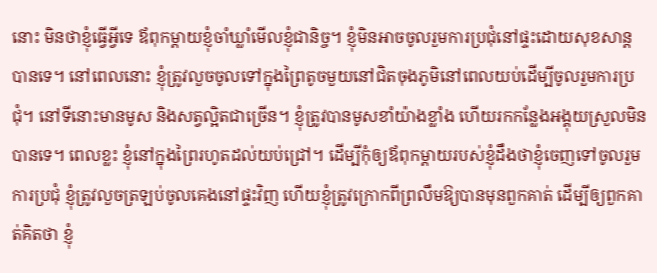នោះ មិនថាខ្ញុំធ្វើអ្វីទេ ឪពុកម្ដាយខ្ញុំចាំឃ្លាំមើលខ្ញុំជានិច្ច។ ខ្ញុំមិនអាចចូលរួមការប្រជុំនៅផ្ទះដោយសុខសាន្តបានទេ។ នៅពេលនោះ ខ្ញុំត្រូវលួចចូលទៅក្នុងព្រៃតូចមួយនៅជិតចុងភូមិនៅពេលយប់ដើម្បីចូលរួមការប្រជុំ។ នៅទីនោះមានមូស និងសត្វល្អិតជាច្រើន។ ខ្ញុំត្រូវបានមូសខាំយ៉ាងខ្លាំង ហើយរកកន្លែងអង្គុយស្រួលមិនបានទេ។ ពេលខ្លះ ខ្ញុំនៅក្នុងព្រៃរហូតដល់យប់ជ្រៅ។ ដើម្បីកុំឲ្យឪពុកម្ដាយរបស់ខ្ញុំដឹងថាខ្ញុំចេញទៅចូលរួមការប្រជុំ ខ្ញុំត្រូវលួចត្រឡប់ចូលគេងនៅផ្ទះវិញ ហើយខ្ញុំត្រូវក្រោកពីព្រលឹមឱ្យបានមុនពួកគាត់ ដើម្បីឲ្យពួកគាត់គិតថា ខ្ញុំ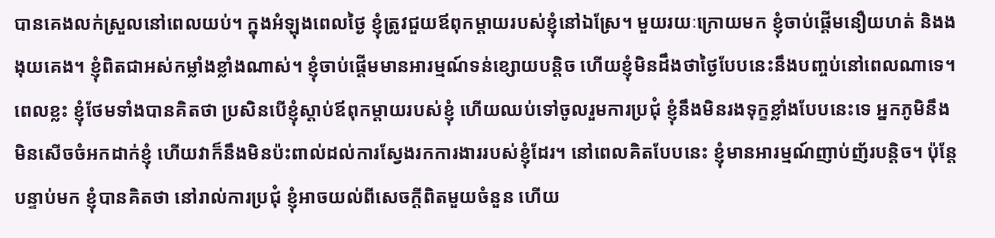បានគេងលក់ស្រួលនៅពេលយប់។ ក្នុងអំឡុងពេលថ្ងៃ ខ្ញុំត្រូវជួយឪពុកម្ដាយរបស់ខ្ញុំនៅឯស្រែ។ មួយរយៈក្រោយមក ខ្ញុំចាប់ផ្ដើមនឿយហត់ និងងងុយគេង។ ខ្ញុំពិតជាអស់កម្លាំងខ្លាំងណាស់។ ខ្ញុំចាប់ផ្ដើមមានអារម្មណ៍ទន់ខ្សោយបន្តិច ហើយខ្ញុំមិនដឹងថាថ្ងៃបែបនេះនឹងបញ្ចប់នៅពេលណាទេ។ ពេលខ្លះ ខ្ញុំថែមទាំងបានគិតថា ប្រសិនបើខ្ញុំស្ដាប់ឪពុកម្ដាយរបស់ខ្ញុំ ហើយឈប់ទៅចូលរួមការប្រជុំ ខ្ញុំនឹងមិនរងទុក្ខខ្លាំងបែបនេះទេ អ្នកភូមិនឹងមិនសើចចំអកដាក់ខ្ញុំ ហើយវាក៏នឹងមិនប៉ះពាល់ដល់ការស្វែងរកការងាររបស់ខ្ញុំដែរ។ នៅពេលគិតបែបនេះ ខ្ញុំមានអារម្មណ៍ញាប់ញ័របន្តិច។ ប៉ុន្តែបន្ទាប់មក ខ្ញុំបានគិតថា នៅរាល់ការប្រជុំ ខ្ញុំអាចយល់ពីសេចក្ដីពិតមួយចំនួន ហើយ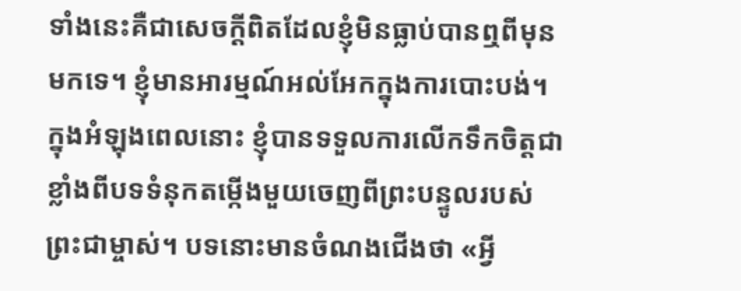ទាំងនេះគឺជាសេចក្ដីពិតដែលខ្ញុំមិនធ្លាប់បានឮពីមុនមកទេ។ ខ្ញុំមានអារម្មណ៍អល់អែកក្នុងការបោះបង់។ ក្នុងអំឡុងពេលនោះ ខ្ញុំបានទទួលការលើកទឹកចិត្តជាខ្លាំងពីបទទំនុកតម្កើងមួយចេញពីព្រះបន្ទូលរបស់ព្រះជាម្ចាស់។ បទនោះមានចំណងជើងថា «អ្វី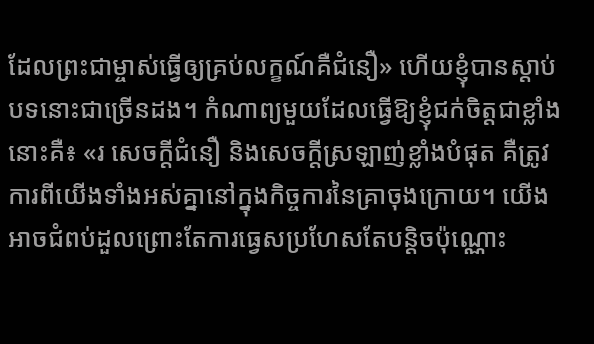ដែលព្រះជាម្ចាស់ធ្វើឲ្យគ្រប់លក្ខណ៍គឺជំនឿ» ហើយខ្ញុំបានស្ដាប់បទនោះជាច្រើនដង។ កំណាព្យមួយដែលធ្វើឱ្យខ្ញុំជក់ចិត្តជាខ្លាំងនោះគឺ៖ «រ សេចក្ដីជំនឿ និងសេចក្ដីស្រឡាញ់ខ្លាំងបំផុត គឺត្រូវការពីយើងទាំងអស់គ្នានៅក្នុងកិច្ចការនៃគ្រាចុងក្រោយ។ យើងអាចជំពប់ដួលព្រោះតែការធ្វេសប្រហែសតែបន្តិចប៉ុណ្ណោះ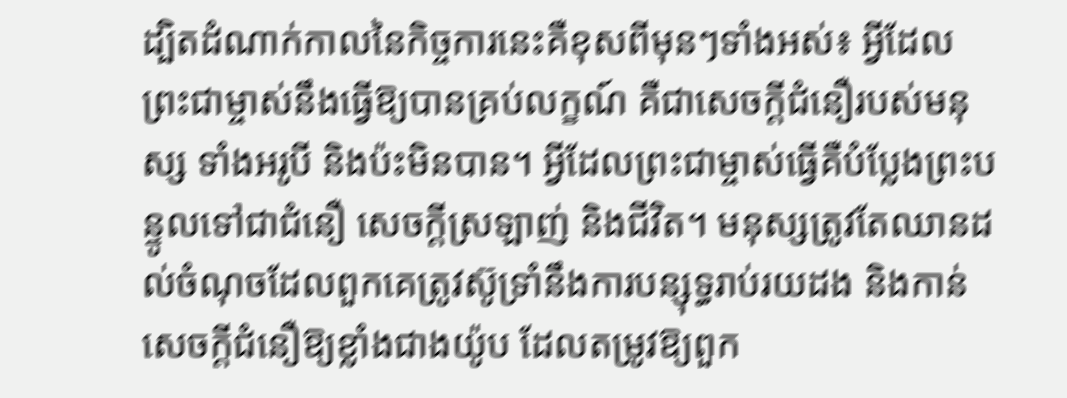ដ្បិតដំណាក់កាលនៃកិច្ចការនេះគឺខុសពីមុនៗទាំងអស់៖ អ្វីដែលព្រះជាម្ចាស់នឹងធ្វើឱ្យបានគ្រប់លក្ខណ៍ គឺជាសេចក្ដីជំនឿរបស់មនុស្ស ទាំងអរូបី និងប៉ះមិនបាន។ អ្វីដែលព្រះជាម្ចាស់ធ្វើគឺបំប្លែងព្រះបន្ទូលទៅជាជំនឿ សេចក្ដីស្រឡាញ់ និងជីវិត។ មនុស្សត្រូវតែឈានដល់ចំណុចដែលពួកគេត្រូវស៊ូទ្រាំនឹងការបន្សុទ្ធរាប់រយដង និងកាន់សេចក្ដីជំនឿឱ្យខ្លាំងជាងយ៉ូប ដែលតម្រូវឱ្យពួក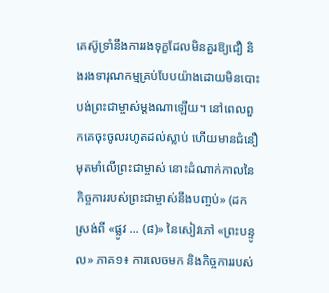គេស៊ូទ្រាំនឹងការរងទុក្ខដែលមិនគួរឱ្យជឿ និងរងទារុណកម្មគ្រប់បែបយ៉ាងដោយមិនបោះបង់ព្រះជាម្ចាស់ម្ដងណាឡើយ។ នៅពេលពួកគេចុះចូលរហូតដល់ស្លាប់ ហើយមានជំនឿមុតមាំលើព្រះជាម្ចាស់ នោះដំណាក់កាលនៃកិច្ចការរបស់ព្រះជាម្ចាស់នឹងបញ្ចប់» (ដកស្រង់ពី «ផ្លូវ ... (៨)» នៃសៀវភៅ «ព្រះបន្ទូល» ភាគ១៖ ការលេចមក និងកិច្ចការរបស់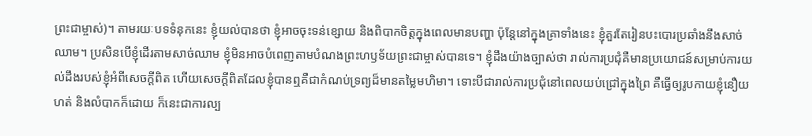ព្រះជាម្ចាស់)។ តាមរយៈបទទំនុកនេះ ខ្ញុំយល់បានថា ខ្ញុំអាចចុះទន់ខ្សោយ និងពិបាកចិត្តក្នុងពេលមានបញ្ហា ប៉ុន្តែនៅក្នុងគ្រាទាំងនេះ ខ្ញុំគួរតែរៀនបះបោរប្រឆាំងនឹងសាច់ឈាម។ ប្រសិនបើខ្ញុំដើរតាមសាច់ឈាម ខ្ញុំមិនអាចបំពេញតាមបំណងព្រះហឫទ័យព្រះជាម្ចាស់បានទេ។ ខ្ញុំដឹងយ៉ាងច្បាស់ថា រាល់ការប្រជុំគឺមានប្រយោជន៍សម្រាប់ការយល់ដឹងរបស់ខ្ញុំអំពីសេចក្ដីពិត ហើយសេចក្ដីពិតដែលខ្ញុំបានឮគឺជាកំណប់ទ្រព្យដ៏មានតម្លៃមហិមា។ ទោះបីជារាល់ការប្រជុំនៅពេលយប់ជ្រៅក្នុងព្រៃ គឺធ្វើឲ្យរូបកាយខ្ញុំនឿយហត់ និងលំបាកក៏ដោយ ក៏នេះជាការល្ប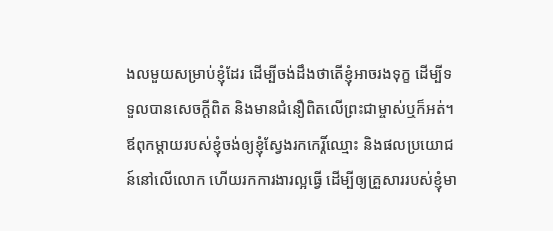ងលមួយសម្រាប់ខ្ញុំដែរ ដើម្បីចង់ដឹងថាតើខ្ញុំអាចរងទុក្ខ ដើម្បីទទួលបានសេចក្ដីពិត និងមានជំនឿពិតលើព្រះជាម្ចាស់ឬក៏អត់។ ឪពុកម្ដាយរបស់ខ្ញុំចង់ឲ្យខ្ញុំស្វែងរកកេរ្តិ៍ឈ្មោះ និងផលប្រយោជន៍នៅលើលោក ហើយរកការងារល្អធ្វើ ដើម្បីឲ្យគ្រួសាររបស់ខ្ញុំមា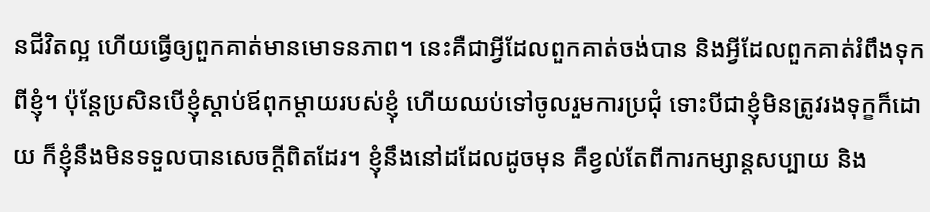នជីវិតល្អ ហើយធ្វើឲ្យពួកគាត់មានមោទនភាព។ នេះគឺជាអ្វីដែលពួកគាត់ចង់បាន និងអ្វីដែលពួកគាត់រំពឹងទុកពីខ្ញុំ។ ប៉ុន្តែប្រសិនបើខ្ញុំស្ដាប់ឪពុកម្ដាយរបស់ខ្ញុំ ហើយឈប់ទៅចូលរួមការប្រជុំ ទោះបីជាខ្ញុំមិនត្រូវរងទុក្ខក៏ដោយ ក៏ខ្ញុំនឹងមិនទទួលបានសេចក្ដីពិតដែរ។ ខ្ញុំនឹងនៅដដែលដូចមុន គឺខ្វល់តែពីការកម្សាន្តសប្បាយ និង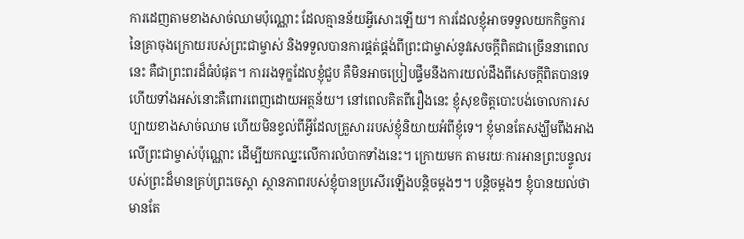ការដេញតាមខាងសាច់ឈាមប៉ុណ្ណោះ ដែលគ្មានន័យអ្វីសោះឡើយ។ ការដែលខ្ញុំអាចទទួលយកកិច្ចការនៃគ្រាចុងក្រោយរបស់ព្រះជាម្ចាស់ និងទទួលបានការផ្គត់ផ្គង់ពីព្រះជាម្ចាស់នូវសេចក្ដីពិតជាច្រើននាពេលនេះ គឺជាព្រះពរដ៏ធំបំផុត។ ការរងទុក្ខដែលខ្ញុំជួប គឺមិនអាចប្រៀបផ្ទឹមនឹងការយល់ដឹងពីសេចក្ដីពិតបានទេ ហើយទាំងអស់នោះគឺពោរពេញដោយអត្ថន័យ។ នៅពេលគិតពីរឿងនេះ ខ្ញុំសុខចិត្តបោះបង់ចោលការសប្បាយខាងសាច់ឈាម ហើយមិនខ្វល់ពីអ្វីដែលគ្រួសាររបស់ខ្ញុំនិយាយអំពីខ្ញុំទេ។ ខ្ញុំមានតែសង្ឃឹមពឹងអាងលើព្រះជាម្ចាស់ប៉ុណ្ណោះ ដើម្បីយកឈ្នះលើការលំបាកទាំងនេះ។ ក្រោយមក តាមរយៈការអានព្រះបន្ទូលរបស់ព្រះដ៏មានគ្រប់ព្រះចេស្ដា ស្ថានភាពរបស់ខ្ញុំបានប្រសើរឡើងបន្តិចម្ដងៗ។ បន្តិចម្ដងៗ ខ្ញុំបានយល់ថា មានតែ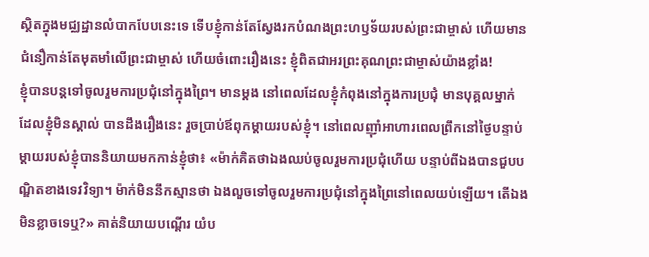ស្ថិតក្នុងមជ្ឈដ្ឋានលំបាកបែបនេះទេ ទើបខ្ញុំកាន់តែស្វែងរកបំណងព្រះហឫទ័យរបស់ព្រះជាម្ចាស់ ហើយមានជំនឿកាន់តែមុតមាំលើព្រះជាម្ចាស់ ហើយចំពោះរឿងនេះ ខ្ញុំពិតជាអរព្រះគុណព្រះជាម្ចាស់យ៉ាងខ្លាំង!
ខ្ញុំបានបន្តទៅចូលរួមការប្រជុំនៅក្នុងព្រៃ។ មានម្ដង នៅពេលដែលខ្ញុំកំពុងនៅក្នុងការប្រជុំ មានបុគ្គលម្នាក់ ដែលខ្ញុំមិនស្គាល់ បានដឹងរឿងនេះ រួចប្រាប់ឪពុកម្ដាយរបស់ខ្ញុំ។ នៅពេលញ៉ាំអាហារពេលព្រឹកនៅថ្ងៃបន្ទាប់ ម្ដាយរបស់ខ្ញុំបាននិយាយមកកាន់ខ្ញុំថា៖ «ម៉ាក់គិតថាឯងឈប់ចូលរួមការប្រជុំហើយ បន្ទាប់ពីឯងបានជួបបណ្ឌិតខាងទេវវិទ្យា។ ម៉ាក់មិននឹកស្មានថា ឯងលួចទៅចូលរួមការប្រជុំនៅក្នុងព្រៃនៅពេលយប់ឡើយ។ តើឯងមិនខ្លាចទេឬ?» គាត់និយាយបណ្ដើរ យំប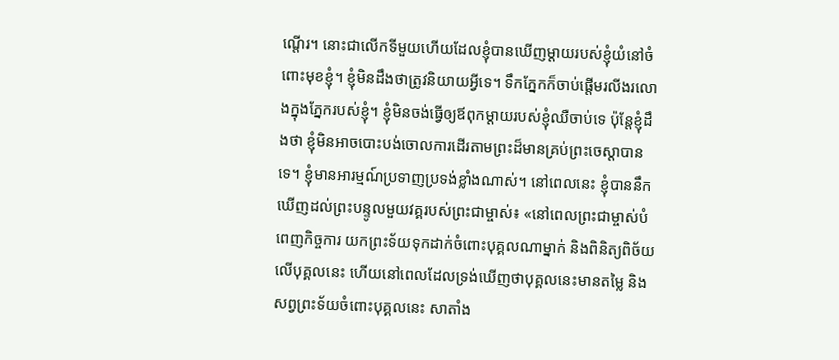ណ្ដើរ។ នោះជាលើកទីមួយហើយដែលខ្ញុំបានឃើញម្ដាយរបស់ខ្ញុំយំនៅចំពោះមុខខ្ញុំ។ ខ្ញុំមិនដឹងថាត្រូវនិយាយអ្វីទេ។ ទឹកភ្នែកក៏ចាប់ផ្ដើមរលីងរលោងក្នុងភ្នែករបស់ខ្ញុំ។ ខ្ញុំមិនចង់ធ្វើឲ្យឪពុកម្ដាយរបស់ខ្ញុំឈឺចាប់ទេ ប៉ុន្តែខ្ញុំដឹងថា ខ្ញុំមិនអាចបោះបង់ចោលការដើរតាមព្រះដ៏មានគ្រប់ព្រះចេស្ដាបានទេ។ ខ្ញុំមានអារម្មណ៍ប្រទាញប្រទង់ខ្លាំងណាស់។ នៅពេលនេះ ខ្ញុំបាននឹកឃើញដល់ព្រះបន្ទូលមួយវគ្គរបស់ព្រះជាម្ចាស់៖ «នៅពេលព្រះជាម្ចាស់បំពេញកិច្ចការ យកព្រះទ័យទុកដាក់ចំពោះបុគ្គលណាម្នាក់ និងពិនិត្យពិច័យលើបុគ្គលនេះ ហើយនៅពេលដែលទ្រង់ឃើញថាបុគ្គលនេះមានតម្លៃ និងសព្វព្រះទ័យចំពោះបុគ្គលនេះ សាតាំង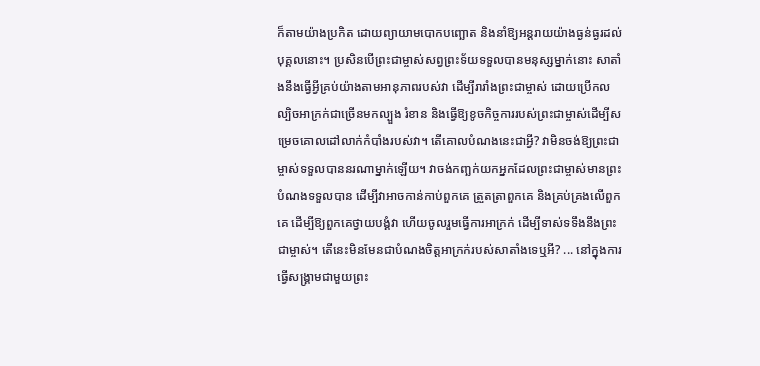ក៏តាមយ៉ាងប្រកិត ដោយព្យាយាមបោកបញ្ឆោត និងនាំឱ្យអន្តរាយយ៉ាងធ្ងន់ធ្ងរដល់បុគ្គលនោះ។ ប្រសិនបើព្រះជាម្ចាស់សព្វព្រះទ័យទទួលបានមនុស្សម្នាក់នោះ សាតាំងនឹងធ្វើអ្វីគ្រប់យ៉ាងតាមអានុភាពរបស់វា ដើម្បីរារាំងព្រះជាម្ចាស់ ដោយប្រើកលល្បិចអាក្រក់ជាច្រើនមកល្បួង រំខាន និងធ្វើឱ្យខូចកិច្ចការរបស់ព្រះជាម្ចាស់ដើម្បីសម្រេចគោលដៅលាក់កំបាំងរបស់វា។ តើគោលបំណងនេះជាអ្វី? វាមិនចង់ឱ្យព្រះជាម្ចាស់ទទួលបាននរណាម្នាក់ឡើយ។ វាចង់កញ្ឆក់យកអ្នកដែលព្រះជាម្ចាស់មានព្រះបំណងទទួលបាន ដើម្បីវាអាចកាន់កាប់ពួកគេ ត្រួតត្រាពួកគេ និងគ្រប់គ្រងលើពួកគេ ដើម្បីឱ្យពួកគេថ្វាយបង្គំវា ហើយចូលរួមធ្វើការអាក្រក់ ដើម្បីទាស់ទទឹងនឹងព្រះជាម្ចាស់។ តើនេះមិនមែនជាបំណងចិត្ដអាក្រក់របស់សាតាំងទេឬអី? ... នៅក្នុងការធ្វើសង្គ្រាមជាមួយព្រះ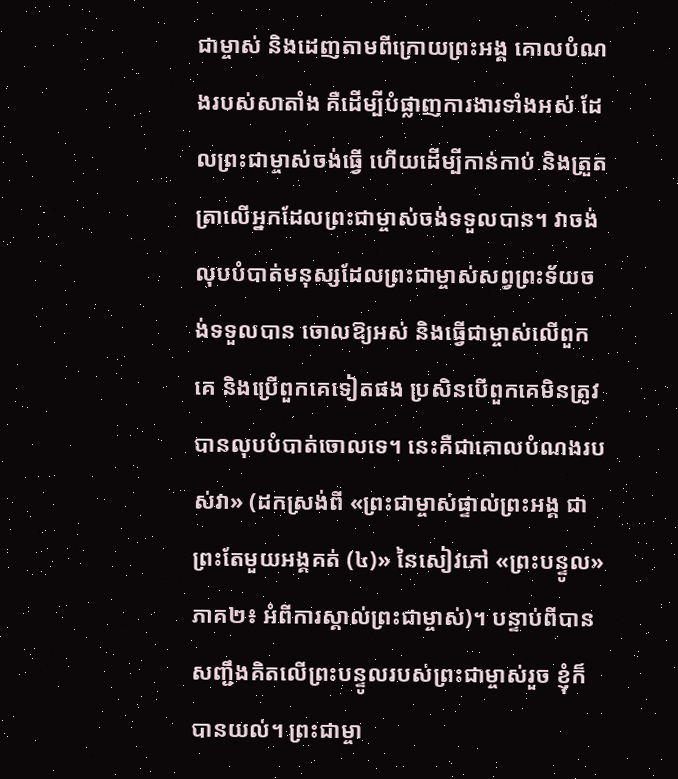ជាម្ចាស់ និងដេញតាមពីក្រោយព្រះអង្គ គោលបំណងរបស់សាតាំង គឺដើម្បីបំផ្លាញការងារទាំងអស់ ដែលព្រះជាម្ចាស់ចង់ធ្វើ ហើយដើម្បីកាន់កាប់ និងត្រួតត្រាលើអ្នកដែលព្រះជាម្ចាស់ចង់ទទួលបាន។ វាចង់លុបបំបាត់មនុស្សដែលព្រះជាម្ចាស់សព្វព្រះទ័យចង់ទទួលបាន ចោលឱ្យអស់ និងធ្វើជាម្ចាស់លើពួកគេ និងប្រើពួកគេទៀតផង ប្រសិនបើពួកគេមិនត្រូវបានលុបបំបាត់ចោលទេ។ នេះគឺជាគោលបំណងរបស់វា» (ដកស្រង់ពី «ព្រះជាម្ចាស់ផ្ទាល់ព្រះអង្គ ជាព្រះតែមួយអង្គគត់ (៤)» នៃសៀវភៅ «ព្រះបន្ទូល» ភាគ២៖ អំពីការស្គាល់ព្រះជាម្ចាស់)។ បន្ទាប់ពីបានសញ្ជឹងគិតលើព្រះបន្ទូលរបស់ព្រះជាម្ចាស់រួច ខ្ញុំក៏បានយល់។ ព្រះជាម្ចា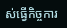ស់ធ្វើកិច្ចការ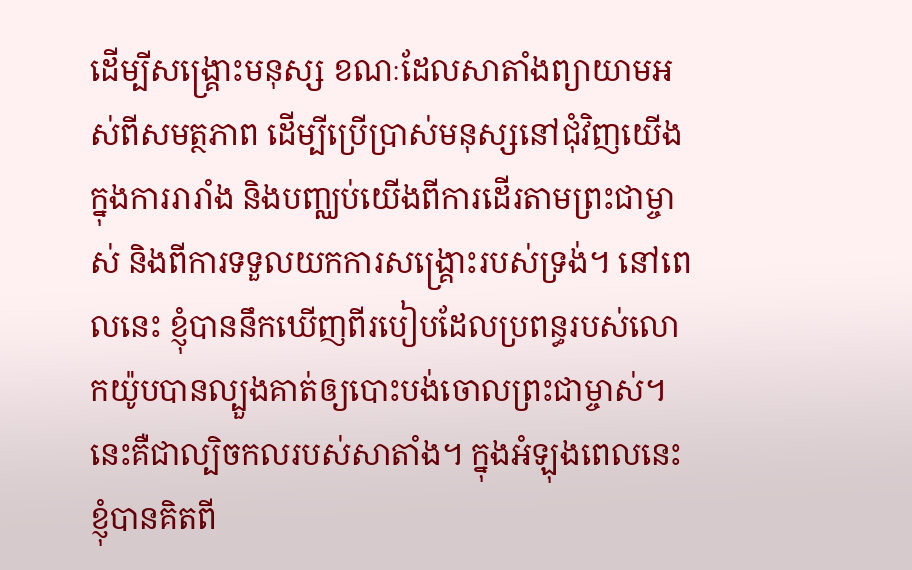ដើម្បីសង្គ្រោះមនុស្ស ខណៈដែលសាតាំងព្យាយាមអស់ពីសមត្ថភាព ដើម្បីប្រើប្រាស់មនុស្សនៅជុំវិញយើង ក្នុងការរារាំង និងបញ្ឈប់យើងពីការដើរតាមព្រះជាម្ចាស់ និងពីការទទួលយកការសង្គ្រោះរបស់ទ្រង់។ នៅពេលនេះ ខ្ញុំបាននឹកឃើញពីរបៀបដែលប្រពន្ធរបស់លោកយ៉ូបបានល្បួងគាត់ឲ្យបោះបង់ចោលព្រះជាម្ចាស់។ នេះគឺជាល្បិចកលរបស់សាតាំង។ ក្នុងអំឡុងពេលនេះ ខ្ញុំបានគិតពី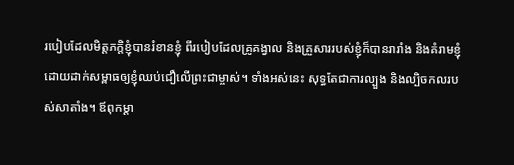របៀបដែលមិត្តភក្តិខ្ញុំបានរំខានខ្ញុំ ពីរបៀបដែលគ្រូគង្វាល និងគ្រួសាររបស់ខ្ញុំក៏បានរារាំង និងគំរាមខ្ញុំ ដោយដាក់សម្ពាធឲ្យខ្ញុំឈប់ជឿលើព្រះជាម្ចាស់។ ទាំងអស់នេះ សុទ្ធតែជាការល្បួង និងល្បិចកលរបស់សាតាំង។ ឪពុកម្ដា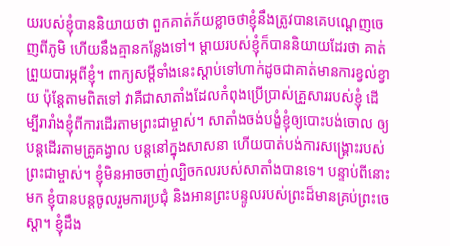យរបស់ខ្ញុំបាននិយាយថា ពួកគាត់ភ័យខ្លាចថាខ្ញុំនឹងត្រូវបានគេបណ្ដេញចេញពីភូមិ ហើយនឹងគ្មានកន្លែងទៅ។ ម្ដាយរបស់ខ្ញុំក៏បាននិយាយដែរថា គាត់ព្រួយបារម្ភពីខ្ញុំ។ ពាក្យសម្ដីទាំងនេះស្ដាប់ទៅហាក់ដូចជាគាត់មានការខ្វល់ខ្វាយ ប៉ុន្តែតាមពិតទៅ វាគឺជាសាតាំងដែលកំពុងប្រើប្រាស់គ្រួសាររបស់ខ្ញុំ ដើម្បីរារាំងខ្ញុំពីការដើរតាមព្រះជាម្ចាស់។ សាតាំងចង់បង្ខំខ្ញុំឲ្យបោះបង់ចោល ឲ្យបន្តដើរតាមគ្រូគង្វាល បន្តនៅក្នុងសាសនា ហើយបាត់បង់ការសង្គ្រោះរបស់ព្រះជាម្ចាស់។ ខ្ញុំមិនអាចចាញ់ល្បិចកលរបស់សាតាំងបានទេ។ បន្ទាប់ពីនោះមក ខ្ញុំបានបន្តចូលរួមការប្រជុំ និងអានព្រះបន្ទូលរបស់ព្រះដ៏មានគ្រប់ព្រះចេស្ដា។ ខ្ញុំដឹង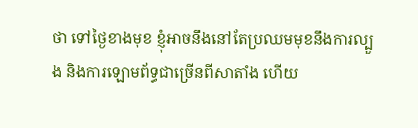ថា ទៅថ្ងៃខាងមុខ ខ្ញុំអាចនឹងនៅតែប្រឈមមុខនឹងការល្បួង និងការឡោមព័ទ្ធជាច្រើនពីសាតាំង ហើយ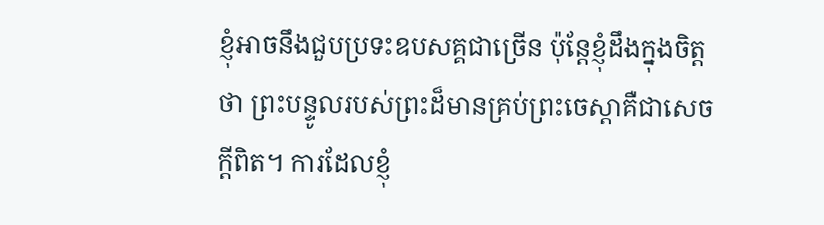ខ្ញុំអាចនឹងជួបប្រទះឧបសគ្គជាច្រើន ប៉ុន្តែខ្ញុំដឹងក្នុងចិត្តថា ព្រះបន្ទូលរបស់ព្រះដ៏មានគ្រប់ព្រះចេស្ដាគឺជាសេចក្ដីពិត។ ការដែលខ្ញុំ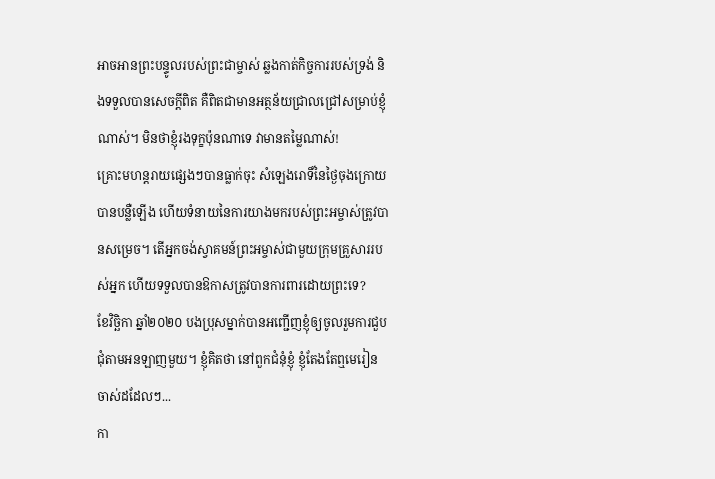អាចអានព្រះបន្ទូលរបស់ព្រះជាម្ចាស់ ឆ្លងកាត់កិច្ចការរបស់ទ្រង់ និងទទួលបានសេចក្ដីពិត គឺពិតជាមានអត្ថន័យជ្រាលជ្រៅសម្រាប់ខ្ញុំណាស់។ មិនថាខ្ញុំរងទុក្ខប៉ុនណាទេ វាមានតម្លៃណាស់!
គ្រោះមហន្តរាយផ្សេងៗបានធ្លាក់ចុះ សំឡេងរោទិ៍នៃថ្ងៃចុងក្រោយបានបន្លឺឡើង ហើយទំនាយនៃការយាងមករបស់ព្រះអម្ចាស់ត្រូវបានសម្រេច។ តើអ្នកចង់ស្វាគមន៍ព្រះអម្ចាស់ជាមួយក្រុមគ្រួសាររបស់អ្នក ហើយទទួលបានឱកាសត្រូវបានការពារដោយព្រះទេ?
ខែវិច្ឆិកា ឆ្នាំ២០២០ បងប្រុសម្នាក់បានអញ្ជើញខ្ញុំឲ្យចូលរួមការជួបជុំតាមអនឡាញមួយ។ ខ្ញុំគិតថា នៅពួកជំនុំខ្ញុំ ខ្ញុំតែងតែឮមេរៀនចាស់ដដែលៗ...
កា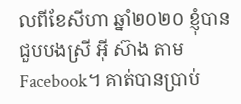លពីខែសីហា ឆ្នាំ២០២០ ខ្ញុំបានជួបបងស្រី អ៊ី ស៊ាង តាម Facebook។ គាត់បានប្រាប់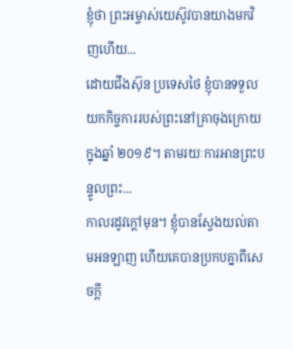ខ្ញុំថា ព្រះអម្ចាស់យេស៊ូវបានយាងមកវិញហើយ...
ដោយជីងស៊ុន ប្រទេសថៃ ខ្ញុំបានទទួលយកកិច្ចការរបស់ព្រះនៅគ្រាចុងក្រោយក្នុងឆ្នាំ ២០១៩។ តាមរយៈការអានព្រះបន្ទូលព្រះ...
កាលរដូវក្ដៅមុន។ ខ្ញុំបានស្វែងយល់តាមអនឡាញ ហើយគេបានប្រកបគ្នាពីសេចក្តី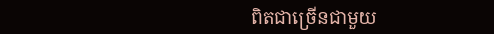ពិតជាច្រើនជាមួយ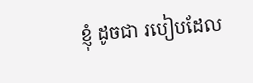ខ្ញុំ ដូចជា របៀបដែល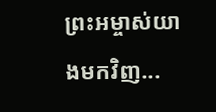ព្រះអម្ចាស់យាងមកវិញ...